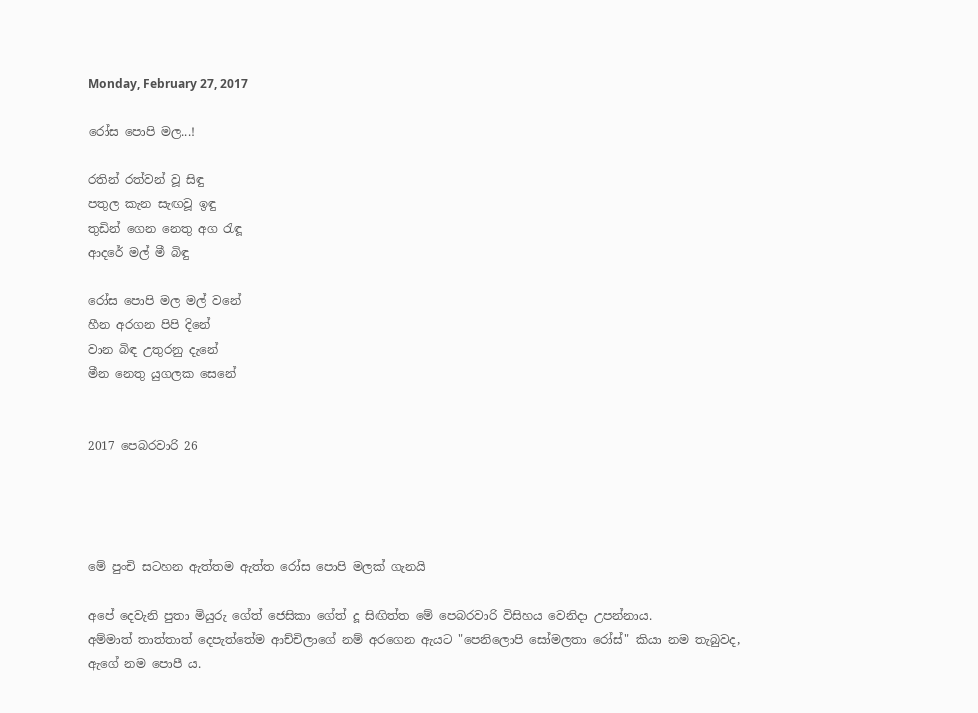Monday, February 27, 2017

රෝස පොපි මල...!

රතින් රත්වන් වූ සිඳු
පතුල කැන සැඟවූ ඉඳු
තුඩින් ගෙන නෙතු අග රැඳූ
ආදරේ මල් මී බිඳු

රෝස පොපි මල මල් වනේ
හීන අරගන පිපි දිනේ
වාන බිඳ උතුරනු දැනේ
මීන නෙතු යුගලක සෙනේ


2017 පෙබරවාරි 26




මේ පුංචි සටහන ඇත්තම ඇත්ත රෝස පොපි මලක් ගැනයි

අපේ දෙවැනි පුතා මියුරු ගේත් ජෙසිකා ගේත් දූ සිඟිත්ත මේ පෙබරවාරි විසිහය වෙනිදා උපන්නාය.
අම්මාත් තාත්තාත් දෙපැත්තේම ආච්චිලාගේ නම් අරගෙන ඇයට "පෙනිලොපි සෝමලතා රෝස්" කියා නම තැබුවද,
ඇගේ නම පොපී ය.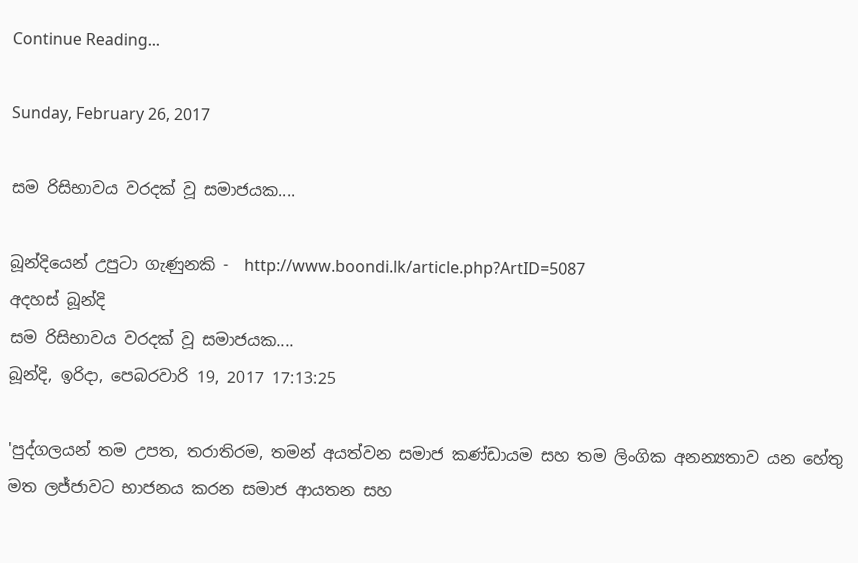Continue Reading...

Sunday, February 26, 2017

සම රිසිභාවය වරදක් වූ සමාජයක....

බූන්දියෙන් උපුටා ගැණුනකි -  http://www.boondi.lk/article.php?ArtID=5087
අදහස් බූන්දි
සම රිසිභාවය වරදක් වූ සමාජයක....
බූන්දි, ඉරිදා, පෙබරවාරි 19, 2017 17:13:25

'පුද්ගලයන් තම උපත, තරාතිරම, තමන් අයත්වන සමාජ කණ්ඩායම සහ තම ලිංගික අනන්‍යතාව යන හේතු මත ලජ්ජාවට භාජනය කරන සමාජ ආයතන සහ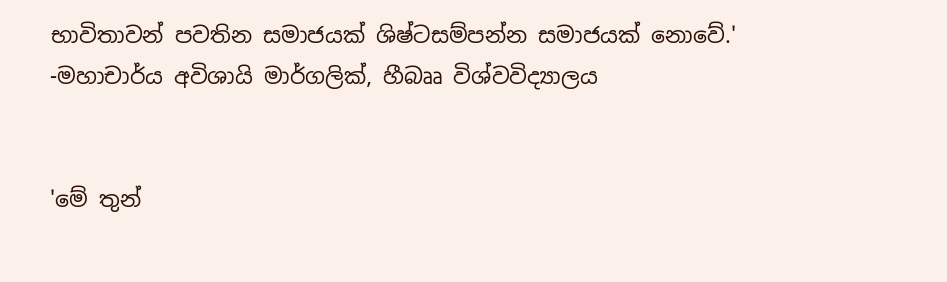භාවිතාවන් පවතින සමාජයක් ශිෂ්ටසම්පන්න සමාජයක් නොවේ.'
-මහාචාර්ය අවිශායි මාර්ගලික්, හීබෲ විශ්වවිද්‍යාලය


'මේ තුන්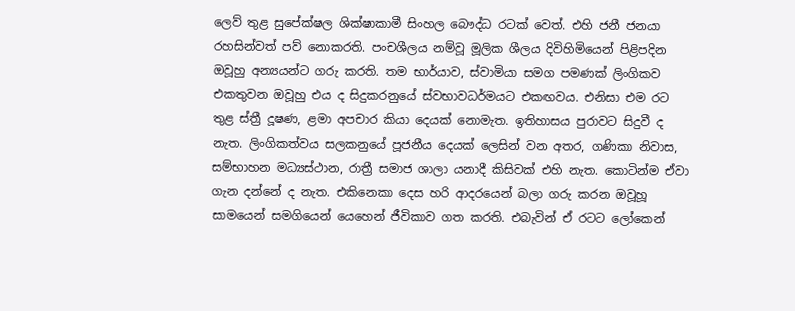ලෙව් තුළ සුපේක්ෂල ශික්ෂාකාමී සිංහල බෞද්ධ රටක් වෙත්. එහි ජනී ජනයා රහසින්වත් පව් නොකරති. පංචශීලය නම්වූ මූලික ශීලය දිවිහිමියෙන් පිළිපදින ඔවූහු අන්‍යයන්ට ගරු කරති. තම භාර්යාව, ස්වාමියා සමග පමණක් ලිංගිකව එකතුවන ඔවූහු එය ද සිදුකරනුයේ ස්වභාවධර්මයට එකඟවය. එනිසා එම රට තුළ ස්ත්‍රී දූෂණ, ළමා අපචාර කියා දෙයක් නොමැත. ඉතිහාසය පුරාවට සිදුවී ද නැත. ලිංගිකත්වය සලකනුයේ පූජනීය දෙයක් ලෙසින් වන අතර, ගණිකා නිවාස, සම්භාහන මධ්‍යස්ථාන, රාත්‍රී සමාජ ශාලා යනාදී කිසිවක් එහි නැත. කොටින්ම ඒවා ගැන දන්නේ ද නැත. එකිනෙකා දෙස හරි ආදරයෙන් බලා ගරු කරන ඔවූහූ සාමයෙන් සමගියෙන් යෙහෙන් ජීවිකාව ගත කරති. එබැවින් ඒ රටට ලෝකෙන්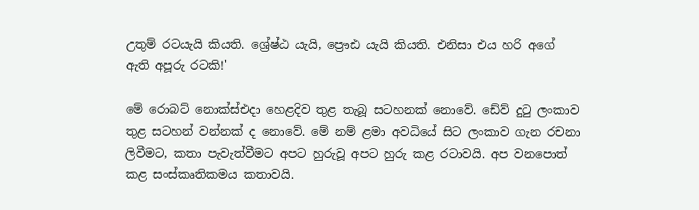උතුම් රටයැයි කියති. ශ්‍රේෂ්ඨ යැයි, ප්‍රෞඪ යැයි කියති. එනිසා එය හරි අගේ ඇති අපූරු රටකි!'

මේ රොබට් නොක්ස්එදා හෙළදිව තුළ තැබූ සටහනක් නොවේ. ඩේව් දුටු ලංකාව තුළ සටහන් වන්නක් ද නොවේ. මේ නම් ළමා අවධියේ සිට ලංකාව ගැන රචනා ලිවීමට, කතා පැවැත්වීමට අපට හුරුවූ අපට හුරු කළ රටාවයි. අප වනපොත් කළ සංස්කෘතිකමය කතාවයි.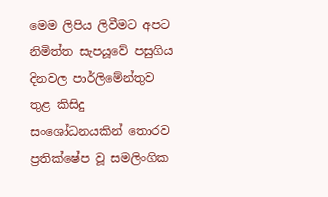මෙම ලිපිය ලිවීමට අපට නිමිත්ත සැපයූවේ පසුගිය දිනවල පාර්ලිමේන්තුව තුළ කිසිදු සංශෝධනයකින් තොරව ප්‍රතික්ෂේප වූ සමලිංගික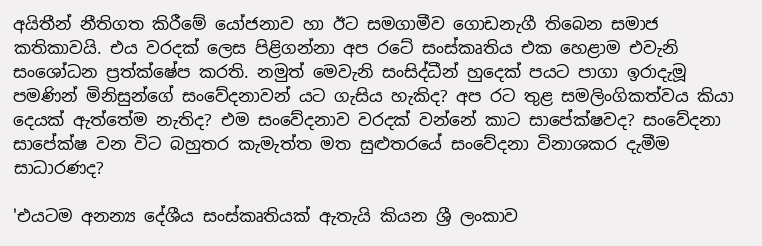අයිතීන් නීතිගත කිරීමේ යෝජනාව හා ඊට සමගාමීව ගොඩනැගී තිබෙන සමාජ කතිකාවයි. එය වරදක් ලෙස පිළිගන්නා අප රටේ සංස්කෘතිය එක හෙළාම එවැනි සංශෝධන ප්‍රත්ක්ෂේප කරති. නමුත් මෙවැනි සංසිද්ධීන් හුදෙක් පයට පාගා ඉරාදැමූ පමණින් මිනිසුන්ගේ සංවේදනාවන් යට ගැසිය හැකිද? අප රට තුළ සමලිංගිකත්වය කියා දෙයක් ඇත්තේම නැතිද? එම සංවේදනාව වරදක් වන්නේ කාට සාපේක්ෂවද? සංවේදනා සාපේක්ෂ වන විට බහුතර කැමැත්ත මත සුළුතරයේ සංවේදනා විනාශකර දැමීම සාධාරණද?

'එයටම අනන්‍ය දේශීය සංස්කෘතියක් ඇතැයි කියන ශ්‍රී ලංකාව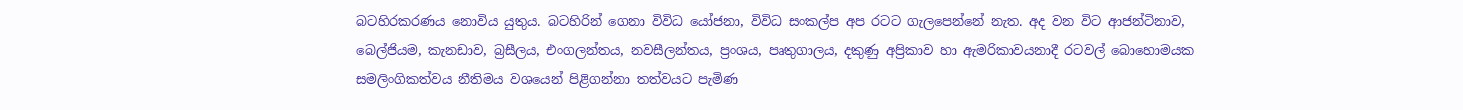බටහිරකරණය නොවිය යුතුය. බටහිරින් ගෙනා විවිධ යෝජනා, විවිධ සංකල්ප අප රටට ගැලපෙන්නේ නැත. අද වන විට ආජන්ටිනාව, බෙල්ජියම, කැනඩාව, බ්‍රසීලය, එංගලන්තය, නවසීලන්තය, ප්‍රංශය, පෘතුගාලය, දකුණු අප්‍රිකාව හා ඇමරිකාවයනාදී රටවල් බොහොමයක සමලිංගිකත්වය නීතිමය වශයෙන් පිළිගන්නා තත්වයට පැමිණ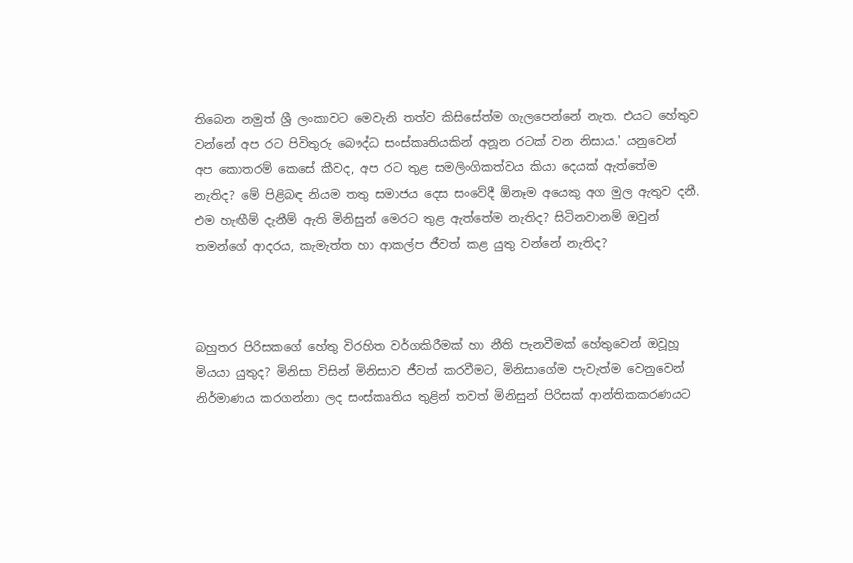තිබෙන නමුත් ශ්‍රී ලංකාවට මෙවැනි තත්ව කිසිසේත්ම ගැලපෙන්නේ නැත. එයට හේතුව වන්නේ අප රට පිවිතුරු බෞද්ධ සංස්කෘතියකින් අනූන රටක් වන නිසාය.' යනුවෙන් අප කොතරම් කෙසේ කීවද, අප රට තුළ සමලිංගිකත්වය කියා දෙයක් ඇත්තේම නැතිද? මේ පිළිබඳ නියම තතු සමාජය දෙස සංවේදී ඕනෑම අයෙකු අග මුල ඇතුව දනී. එම හැඟීම් දැනීම් ඇති මිනිසුන් මෙරට තුළ ඇත්තේම නැතිද? සිටිනවානම් ඔවුන් තමන්ගේ ආදරය, කැමැත්ත හා ආකල්ප ජීවත් කළ යුතු වන්නේ නැතිද?



බහුතර පිරිසකගේ හේතු විරහිත වර්ගකිරීමක් හා නීති පැනවීමක් හේතුවෙන් ඔවූහූ මියයා යුතුද? මිනිසා විසින් මිනිසාව ජීවත් කරවීමට, මිනිසාගේම පැවැත්ම වෙනුවෙන් නිර්මාණය කරගන්නා ලද සංස්කෘතිය තුළින් තවත් මිනිසුන් පිරිසක් ආන්තිකකරණයට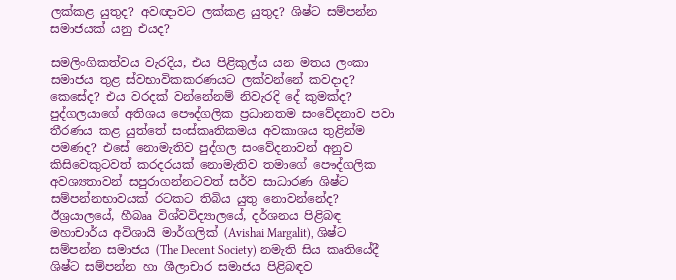ලක්කළ යුතුද? අවඥාවට ලක්කළ යුතුද? ශිෂ්ට සම්පන්න සමාජයක් යනු එයද?

සමලිංගිකත්වය වැරදිය, එය පිළිකුල්ය යන මතය ලංකා සමාජය තුළ ස්වභාවිකකරණයට ලක්වන්නේ කවදාද? කෙසේද? එය වරදක් වන්නේනම් නිවැරදි දේ කුමක්ද? පුද්ගලයාගේ අතිශය පෞද්ගලික ප්‍රධානතම සංවේදනාව පවා තීරණය කළ යුත්තේ සංස්කෘතිකමය අවකාශය තුළින්ම පමණද? එසේ නොමැතිව පුද්ගල සංවේදනාවන් අනුව කිසිවෙකුටවත් කරදරයක් නොමැතිව තමාගේ පෞද්ගලික අවශ්‍යතාවන් සපුරාගන්නටවත් සර්ව සාධාරණ ශිෂ්ට සම්පන්නභාවයක් රටකට තිබිය යුතු නොවන්නේද? ඊශ්‍රයාලයේ, හීබෲ විශ්වවිද්‍යාලයේ, දර්ශනය පිළිබඳ මහාචාර්ය අවිශායි මාර්ගලික් (Avishai Margalit), ශිෂ්ට සම්පන්න සමාජය (The Decent Society) නමැති සිය කෘතියේදී ශිෂ්ට සම්පන්න හා ශීලාචාර සමාජය පිළිබඳව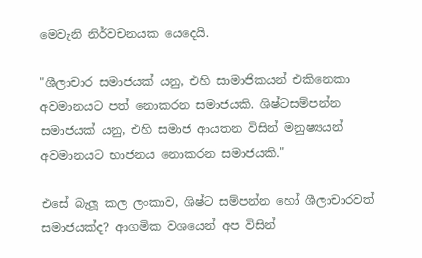මෙවැනි නිර්වචනයක යෙදෙයි.

"ශීලාචාර සමාජයක් යනු, එහි සාමාජිකයන් එකිනෙකා අවමානයට පත් නොකරන සමාජයකි. ශිෂ්ටසම්පන්න සමාජයක් යනු, එහි සමාජ ආයතන විසින් මනුෂ්‍යයන් අවමානයට භාජනය නොකරන සමාජයකි."

එසේ බැලූ කල ලංකාව, ශිෂ්ට සම්පන්න හෝ ශීලාචාරවත් සමාජයක්ද? ආගමික වශයෙන් අප විසින්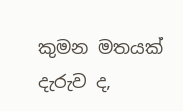කුමන මතයක් දැරුව ද,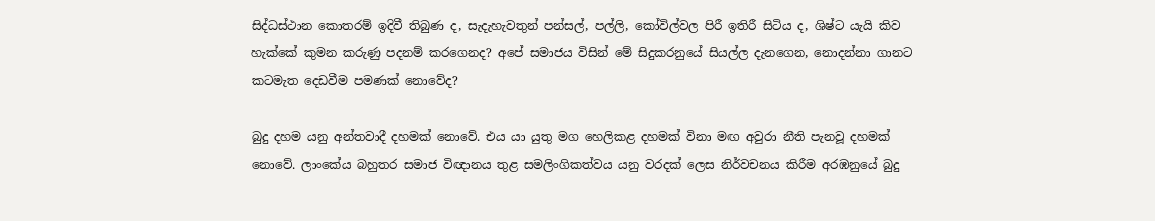සිද්ධස්ථාන කොතරම් ඉදිවී තිබුණ ද, සැදැහැවතුන් පන්සල්, පල්ලි, කෝවිල්වල පිරී ඉතිරී සිටිය ද, ශිෂ්ට යැයි කිව හැක්කේ කුමන කරුණු පදනම් කරගෙනද? අපේ සමාජය විසින් මේ සිදුකරනුයේ සියල්ල දැනගෙන, නොදන්නා ගානට කටමැත දෙඩවීම පමණක් නොවේද?

බුදු දහම යනු අන්තවාදී දහමක් නොවේ. එය යා යුතු මග හෙලිකළ දහමක් විනා මඟ අවුරා නීති පැනවූ දහමක් නොවේ. ලාංකේය බහුතර සමාජ විඥානය තුළ සමලිංගිකත්වය යනු වරදක් ලෙස නිර්වචනය කිරීම අරඹනුයේ බුදු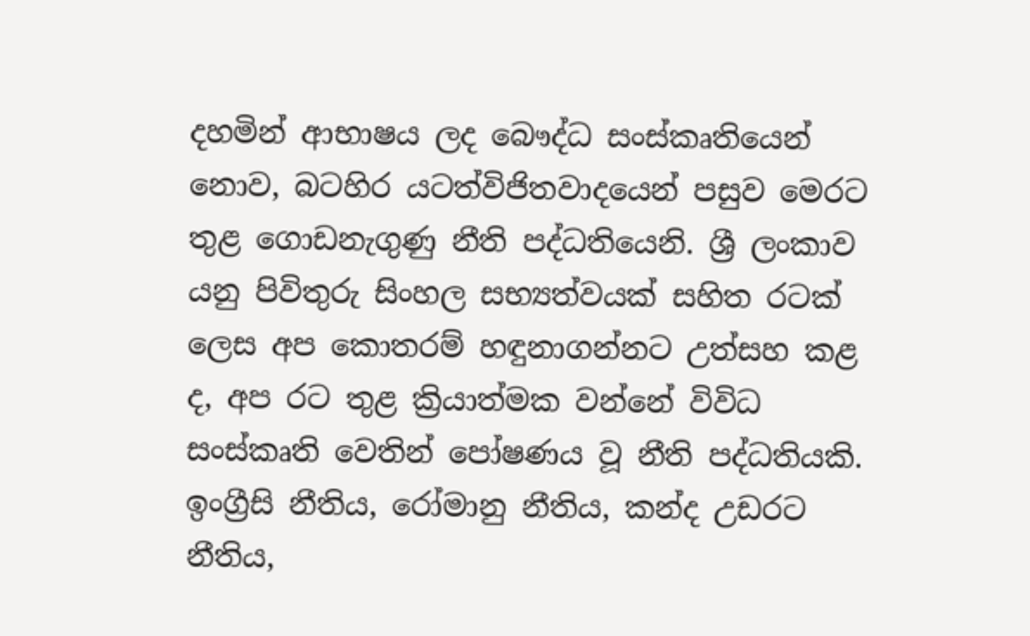දහමින් ආභාෂය ලද බෞද්ධ සංස්කෘතියෙන් නොව, බටහිර යටත්විජිතවාදයෙන් පසුව මෙරට තුළ ගොඩනැගුණු නීති පද්ධතියෙනි. ශ්‍රී ලංකාව යනු පිවිතුරු සිංහල සභ්‍යත්වයක් සහිත රටක් ලෙස අප කොතරම් හඳුනාගන්නට උත්සහ කළ ද, අප රට තුළ ක්‍රියාත්මක වන්නේ විවිධ සංස්කෘති වෙතින් පෝෂණය වූ නීති පද්ධතියකි. ඉංග්‍රීසි නීතිය, රෝමානු නීතිය, කන්ද උඩරට නීතිය,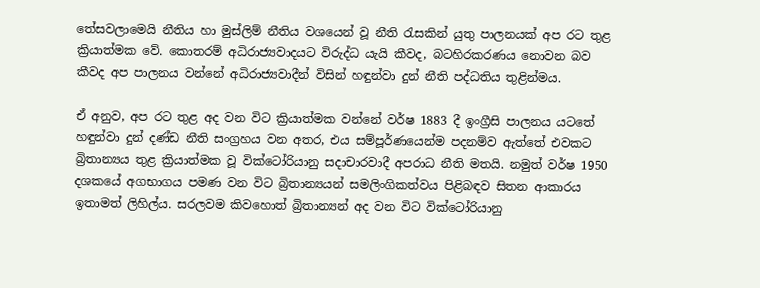තේසවලාමෙයි නීතිය හා මුස්ලිම් නීතිය වශයෙන් වූ නීති රැසකින් යුතු පාලනයක් අප රට තුළ ක්‍රියාත්මක වේ. කොතරම් අධිරාජ්‍යවාදයට විරුද්ධ යැයි කීවද, බටහිරකරණය නොවන බව කීවද අප පාලනය වන්නේ අධිරාජ්‍යවාදීන් විසින් හඳුන්වා දුන් නීති පද්ධතිය තුළින්මය.

ඒ අනුව, අප රට තුළ අද වන විට ක්‍රියාත්මක වන්නේ වර්ෂ 1883 දී ඉංග්‍රීසි පාලනය යටතේ හඳුන්වා දුන් දණ්ඩ නීති සංග්‍රහය වන අතර, එය සම්පූර්ණයෙන්ම පදනම්ව ඇත්තේ එවකට බ්‍රිතාන්‍යය තුළ ක්‍රියාත්මක වූ වික්ටෝරියානු සදාචාරවාදී අපරාධ නීති මතයි. නමුත් වර්ෂ 1950 දශකයේ අගභාගය පමණ වන විට බ්‍රිතාන්‍යයන් සමලිංගිකත්වය පිළිබඳව සිතන ආකාරය ඉතාමත් ලිහිල්ය. සරලවම කිවහොත් බ්‍රිතාන්‍යන් අද වන විට වික්ටෝරියානු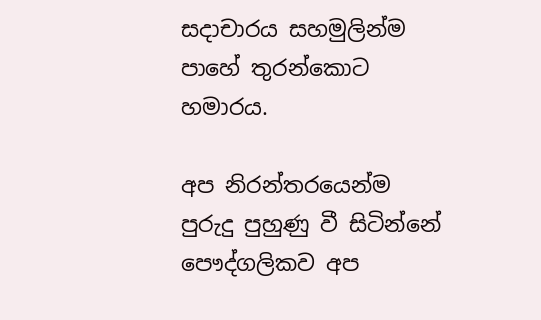සදාචාරය සහමුලින්ම පාහේ තුරන්කොට හමාරය.

අප නිරන්තරයෙන්ම පුරුදු පුහුණු වී සිටින්නේ පෞද්ගලිකව අප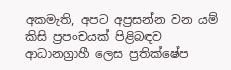අකමැති, අපට අප්‍රසන්න වන යම් කිසි ප්‍රපංචයක් පිළිබඳව ආධානග්‍රාහී ලෙස ප්‍රතික්ෂේප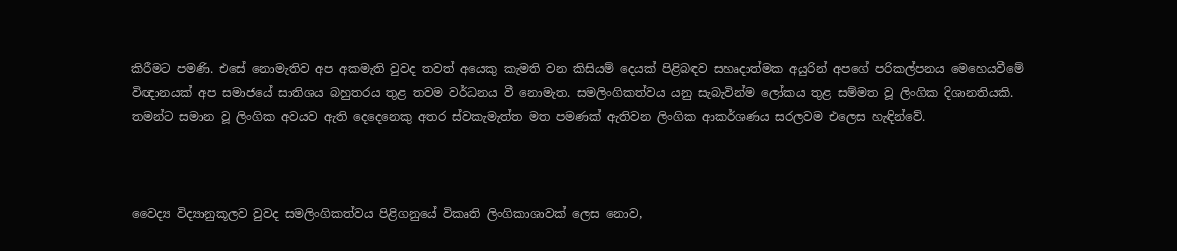කිරීමට පමණි. එසේ නොමැතිව අප අකමැති වුවද තවත් අයෙකු කැමති වන කිසියම් දෙයක් පිළිබඳව සහෘදාත්මක අයුරින් අපගේ පරිකල්පනය මෙහෙයවීමේ විඥානයක් අප සමාජයේ සාතිශය බහුතරය තුළ තවම වර්ධනය වී නොමැත. සමලිංගිකත්වය යනු සැබැවින්ම ලෝකය තුළ සම්මත වූ ලිංගික දිශානතියකි. තමන්ට සමාන වූ ලිංගික අවයව ඇති දෙදෙනෙකු අතර ස්වකැමැත්ත මත පමණක් ඇතිවන ලිංගික ආකර්ශණය සරලවම එලෙස හැඳින්වේ.



වෛද්‍ය විද්‍යානුකූලව වුවද සමලිංගිකත්වය පිළිගනුයේ විකෘති ලිංගිකාශාවක් ලෙස නොව,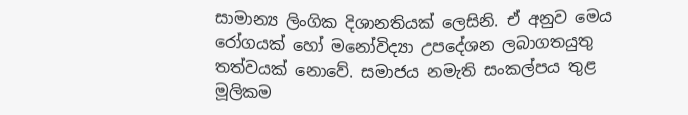සාමාන්‍ය ලිංගික දිශානතියක් ලෙසිනි. ඒ අනුව මෙය රෝගයක් හෝ මනෝවිද්‍යා උපදේශන ලබාගතයුතු තත්වයක් නොවේ. සමාජය නමැති සංකල්පය තුළ මූලිකම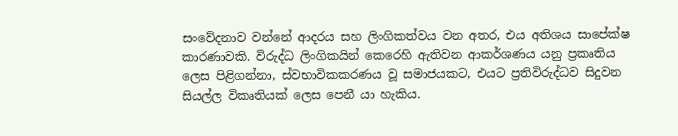සංවේදනාව වන්නේ ආදරය සහ ලිංගිකත්වය වන අතර, එය අතිශය සාපේක්ෂ කාරණාවකි. විරුද්ධ ලිංගිකයින් කෙරෙහි ඇතිවන ආකර්ශණය යනු ප්‍රකෘතිය ලෙස පිළිගන්නා, ස්වභාවිකකරණය වූ සමාජයකට, එයට ප්‍රතිවිරුද්ධව සිදුවන සියල්ල විකෘතියක් ලෙස පෙනී යා හැකිය.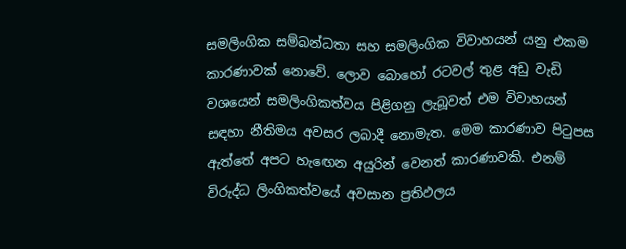සමලිංගික සම්බන්ධතා සහ සමලිංගික විවාහයන් යනු එකම කාරණාවක් නොවේ. ලොව බොහෝ රටවල් තුළ අඩු වැඩි වශයෙන් සමලිංගිකත්වය පිළිගනු ලැබූවත් එම විවාහයන් සඳහා නීතිමය අවසර ලබාදී නොමැත. මෙම කාරණාව පිටුපස ඇත්තේ අපට හැඟෙන අයුරින් වෙනත් කාරණාවකි. එනම් විරුද්ධ ලිංගිකත්වයේ අවසාන ප්‍රතිඵලය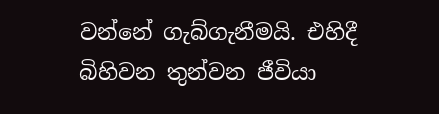වන්නේ ගැබ්ගැනීමයි. එහිදී බිහිවන තුන්වන ජීවියා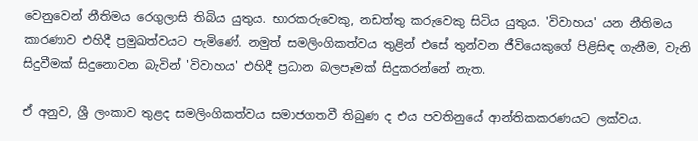වෙනුවෙන් නීතිමය රෙගුලාසි තිබිය යුතුය. භාරකරුවෙකු, නඩත්තු කරුවෙකු සිටිය යුතුය. 'විවාහය' යන නීතිමය කාරණාව එහිදී ප්‍රමුඛත්වයට පැමිණේ. නමුත් සමලිංගිකත්වය තුළින් එසේ තුන්වන ජීවියෙකුගේ පිළිසිඳ ගැනීම, වැනි සිදුවීමක් සිදුනොවන බැවින් 'විවාහය' එහිදී ප්‍රධාන බලපෑමක් සිදුකරන්නේ නැත.

ඒ අනුව, ශ්‍රී ලංකාව තුළද සමලිංගිකත්වය සමාජගතවී තිබුණ ද එය පවතිනුයේ ආන්තිකකරණයට ලක්වය.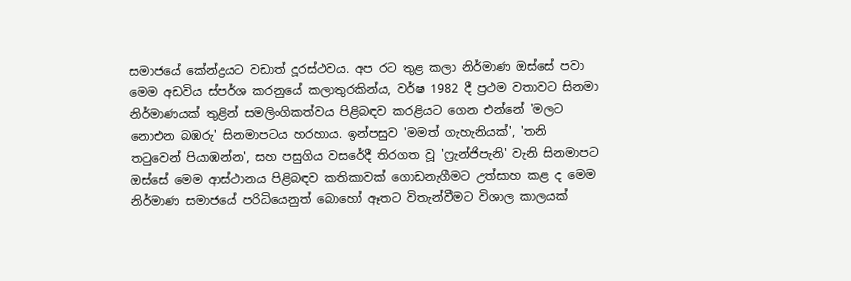සමාජයේ කේන්ද්‍රයට වඩාත් දූරස්ථවය. අප රට තුළ කලා නිර්මාණ ඔස්සේ පවා මෙම අඩවිය ස්පර්ශ කරනුයේ කලාතුරකින්ය, වර්ෂ 1982 දී ප්‍රථම වතාවට සිනමා නිර්මාණයක් තුළින් සමලිංගිකත්වය පිළිබඳව කරළියට ගෙන එන්නේ 'මලට නොඑන බඹරු' සිනමාපටය හරහාය. ඉන්පසුව 'මමත් ගැහැනියක්', 'තනි තටුවෙන් පියාඹන්න', සහ පසුගිය වසරේදී තිරගත වූ 'ෆ්‍රැන්ජිපැනි' වැනි සිනමාපට ඔස්සේ මෙම ආස්ථානය පිළිබඳව කතිකාවක් ගොඩනැගීමට උත්සාහ කළ ද මෙම නිර්මාණ සමාජයේ පරිධියෙනුත් බොහෝ ඈතට විතැන්වීමට විශාල කාලයක්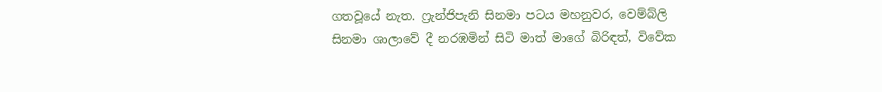ගතවූයේ නැත. ෆ්‍රැන්ජිපැනි සිනමා පටය මහනුවර, වෙම්බ්ලි සිනමා ශාලාවේ දී නරඹමින් සිටි මාත් මාගේ බිරිඳත්, විවේක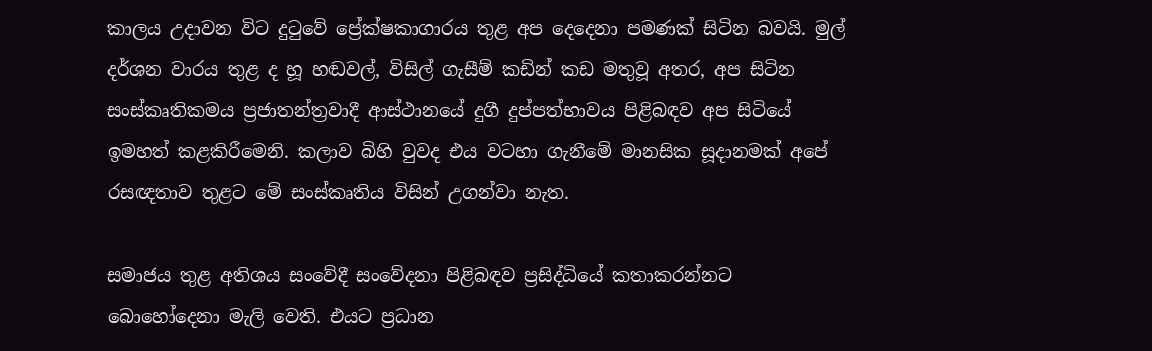කාලය උදාවන විට දුටුවේ ප්‍රේක්ෂකාගාරය තුළ අප දෙදෙනා පමණක් සිටින බවයි. මුල් දර්ශන වාරය තුළ ද හූ හඬවල්, විසිල් ගැසීම් කඩින් කඩ මතුවූ අතර, අප සිටින සංස්කෘතිකමය ප්‍රජාතන්ත්‍රවාදී ආස්ථානයේ දුගී දුප්පත්භාවය පිළිබඳව අප සිටියේ ඉමහත් කළකිරීමෙනි. කලාව බිහි වුවද එය වටහා ගැනීමේ මානසික සූදානමක් අපේ රසඥතාව තුළට මේ සංස්කෘතිය විසින් උගන්වා නැත.

සමාජය තුළ අතිශය සංවේදී සංවේදනා පිළිබඳව ප්‍රසිද්ධියේ කතාකරන්නට බොහෝදෙනා මැලි වෙති. එයට ප්‍රධාන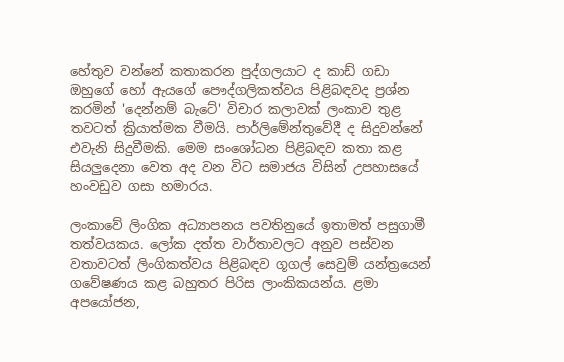හේතුව වන්නේ කතාකරන පුද්ගලයාට ද කාඩ් ගඩා ඔහුගේ හෝ ඇයගේ පෞද්ගලිකත්වය පිළිබඳවද ප්‍රශ්න කරමින් 'දෙන්නම් බැටේ' විචාර කලාවක් ලංකාව තුළ තවටත් ක්‍රියාත්මක වීමයි. පාර්ලිමේන්තුවේදී ද සිදුවන්නේ එවැනි සිදුවීමකි. මෙම සංශෝධන පිළිබඳව කතා කළ සියලුදෙනා වෙත අද වන විට සමාජය විසින් උපහාසයේ හංවඩුව ගසා හමාරය.

ලංකාවේ ලිංගික අධ්‍යාපනය පවතිනුයේ ඉතාමත් පසුගාමී තත්වයකය. ලෝක දත්ත වාර්තාවලට අනුව පස්වන වතාවටත් ලිංගිකත්වය පිළිබඳව ගූගල් සෙවුම් යන්ත්‍රයෙන් ගවේෂණය කළ බහුතර පිරිස ලාංකිකයන්ය. ළමා අපයෝජන,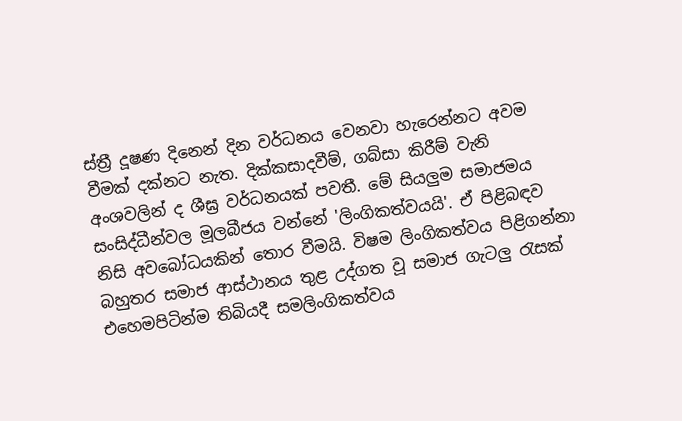ස්ත්‍රී දූෂණ දිනෙන් දින වර්ධනය වෙනවා හැරෙන්නට අවම වීමක් දක්නට නැත. දික්කසාදවීම්, ගබ්සා කිරීම් වැනි අංශවලින් ද ශීඝ්‍ර වර්ධනයක් පවතී. මේ සියලුම සමාජමය සංසිද්ධීන්වල මූලබීජය වන්නේ 'ලිංගිකත්වයයි'. ඒ පිළිබඳව නිසි අවබෝධයකින් තොර වීමයි. විෂම ලිංගිකත්වය පිළිගන්නා බහුතර සමාජ ආස්ථානය තුළ උද්ගත වූ සමාජ ගැටලු රැසක් එහෙමපිටින්ම තිබියදී සමලිංගිකත්වය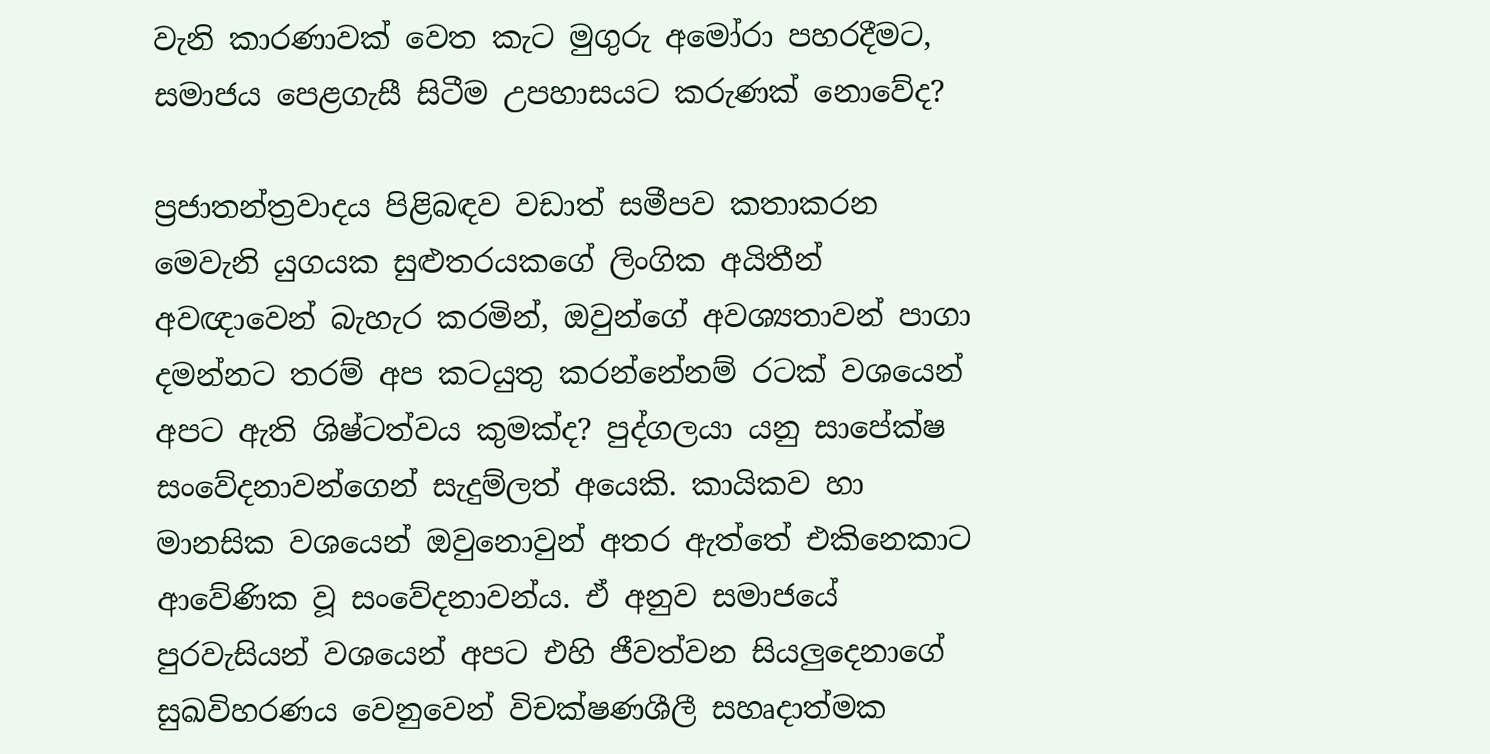වැනි කාරණාවක් වෙත කැට මුගුරු අමෝරා පහරදීමට, සමාජය පෙළගැසී සිටීම උපහාසයට කරුණක් නොවේද?

ප්‍රජාතන්ත්‍රවාදය පිළිබඳව වඩාත් සමීපව කතාකරන මෙවැනි යුගයක සුළුතරයකගේ ලිංගික අයිතීන් අවඥාවෙන් බැහැර කරමින්, ඔවුන්ගේ අවශ්‍යතාවන් පාගා දමන්නට තරම් අප කටයුතු කරන්නේනම් රටක් වශයෙන් අපට ඇති ශිෂ්ටත්වය කුමක්ද? පුද්ගලයා යනු සාපේක්ෂ සංවේදනාවන්ගෙන් සැදුම්ලත් අයෙකි. කායිකව හා මානසික වශයෙන් ඔවුනොවුන් අතර ඇත්තේ එකිනෙකාට ආවේණික වූ සංවේදනාවන්ය. ඒ අනුව සමාජයේ පුරවැසියන් වශයෙන් අපට එහි ජීවත්වන සියලුදෙනාගේ සුඛවිහරණය වෙනුවෙන් විචක්ෂණශීලී සහෘදාත්මක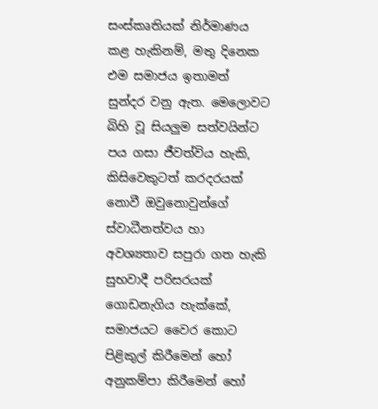සංස්කෘතියක් නිර්මාණය කළ හැකිනම්, මතු දිනෙක එම සමාජය ඉතාමත් සුන්දර වනු ඇත. මෙලොවට බිහි වූ සියලුම සත්වයින්ට පය ගසා ජීවත්විය හැකි, කිසිවෙකුටත් කරදරයක් නොවී ඔවුනොවුන්ගේ ස්වාධීනත්වය හා අවශ්‍යතාව සපුරා ගත හැකි සුභවාදී පරිසරයක් ගොඩනැගිය හැක්කේ, සමාජයට වෛර කොට පිළිකුල් කිරීමෙන් හෝ අනුකම්පා කිරීමෙන් හෝ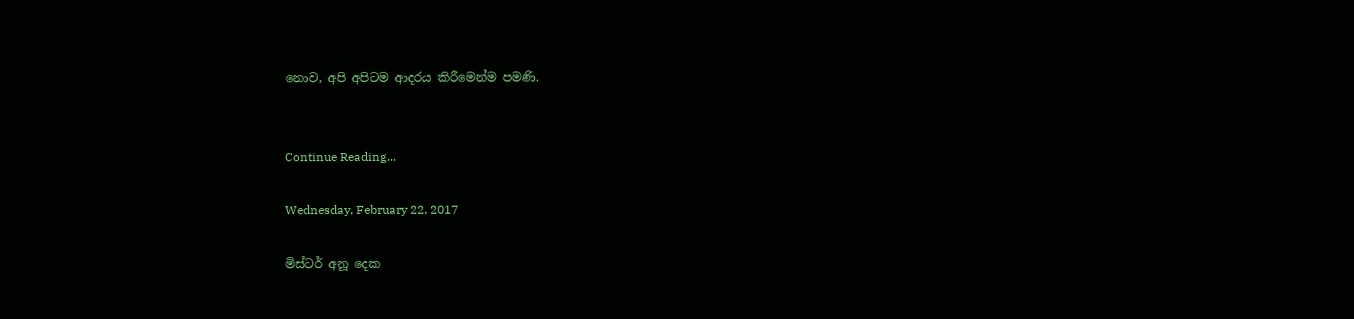නොව, අපි අපිටම ආදරය කිරීමෙන්ම පමණි.


Continue Reading...

Wednesday, February 22, 2017

මිස්ටර් අනූ දෙක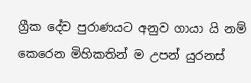ග්‍රීක දේව පුරාණයට අනුව ගායා යි නම් කෙරෙන මිහිකතින් ම උපන් යුරනස්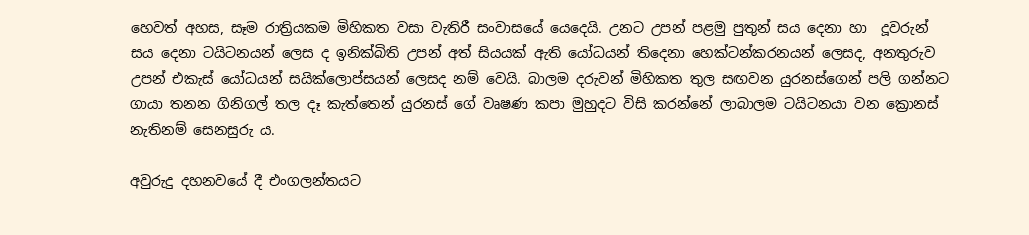හෙවත් අහස, සෑම රාත්‍රියකම මිහිකත වසා වැතිරී සංවාසයේ යෙදෙයි. උනට උපන් පළමු පුතුන් සය දෙනා හා  දූවරුන් සය දෙනා ටයිටනයන් ලෙස ද ඉනික්බිති උපන් අත් සියයක් ඇති යෝධයන් තිදෙනා හෙක්ටන්කරනයන් ලෙසද, අනතුරුව උපන් එකැස් යෝධයන් සයික්ලොප්සයන් ලෙසද නම් වෙයි. බාලම දරුවන් මිහිකත තුල සඟවන යුරනස්ගෙන් පලි ගන්නට ගායා තනන ගිනිගල් තල දෑ කැත්තෙන් යුරනස් ගේ වෘෂණ කපා මුහුදට විසි කරන්නේ ලාබාලම ටයිටනයා වන ක්‍රොනස් නැතිනම් සෙනසුරු ය.

අවුරුදු දහනවයේ දී එංගලන්තයට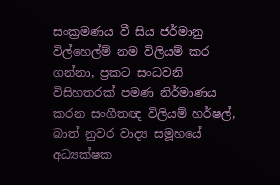සංක්‍රමණය වී සිය ජර්මානු විල්හෙල්ම් නම විලියම් කර ගන්නා, ප්‍රකට සංධවනි විසිහතරක් පමණ නිර්මාණය කරන සංගීතඥ විලියම් හර්ෂල්, බාත් නුවර වාද්‍ය සමූහයේ අධ්‍යක්ෂක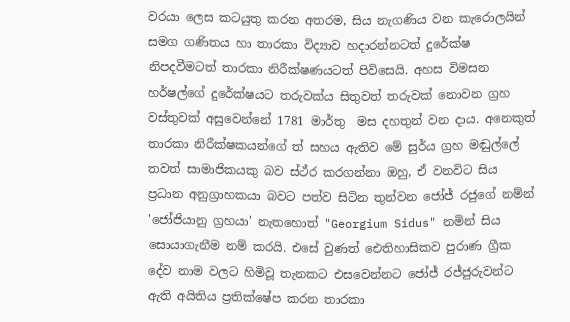වරයා ලෙස කටයුතු කරන අතරම, සිය නැගණිය වන කැරොලයින් සමග ගණිතය හා තාරකා විද්‍යාව හදාරන්නටත් දුරේක්ෂ නිපදවීමටත් තාරකා නිරීක්ෂණයටත් පිවිසෙයි. අහස විමසන හර්ෂල්ගේ දුරේක්ෂයට තරුවක්ය සිතුවත් තරුවක් නොවන ග්‍රහ වස්තුවක් අසුවෙන්නේ 1781 මාර්තු  මස දහතුන් වන දාය. අනෙකුත් තාරකා නිරීක්ෂකයන්ගේ ත් සහය ඇතිව මේ සුර්ය ග්‍රහ මඬුල්ලේ තවත් සාමාජිකයකු බව ස්ථ්ර කරගන්නා ඔහු, ඒ වනවිට සිය ප්‍රධාන අනුග්‍රාහකයා බවට පත්ව සිටින තුන්වන ජෝජ් රජුගේ නම්න් 'ජෝජියානු ග්‍රහයා' නැතහොත් "Georgium Sidus" නමින් සිය සොයාගැනීම නම් කරයි. එසේ වුණත් ඓතිහාසිකව පුරාණ ග්‍රීක දේව නාම වලට හිමිවූ තැනකට එසවෙන්නට ජෝජ් රජ්ජුරුවන්ට ඇති අයිතිය ප්‍රතික්ෂේප කරන තාරකා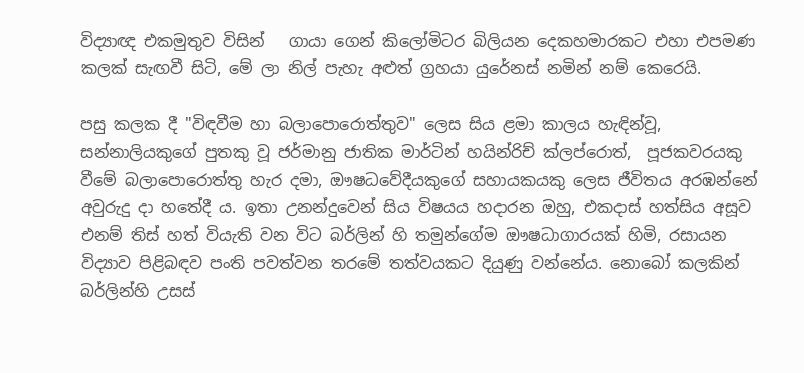විද්‍යාඥ එකමුතුව විසින්   ගායා ගෙන් කිලෝමිටර බිලියන දෙකහමාරකට එහා එපමණ කලක් සැඟවී සිටි, මේ ලා නිල් පැහැ අළුත් ග්‍රහයා යුරේනස් නමින් නම් කෙරෙයි.

පසු කලක දී "විඳවීම හා බලාපොරොත්තුව" ලෙස සිය ළමා කාලය හැඳින්වූ, සන්නාලියකුගේ පුතකු වූ ජර්මානු ජාතික මාර්ටින් හයින්රිච් ක්ලප්රොත්,  පූජකවරයකු වීමේ බලාපොරොත්තු හැර දමා, ඖෂධවේදීයකුගේ සහායකයකු ලෙස ජීවිතය අරඹන්නේ අවුරුදු දා හතේදී ය. ඉතා උනන්දුවෙන් සිය විෂයය හදාරන ඔහු, එකදාස් හත්සිය අසූව එනම් තිස් හත් වියැති වන විට බර්ලින් හි තමුන්ගේම ඖෂධාගාරයක් හිමි, රසායන විද්‍යාව පිළිබඳව පංති පවත්වන තරමේ තත්වයකට දියුණු වන්නේය. නොබෝ කලකින් බර්ලින්හි උසස්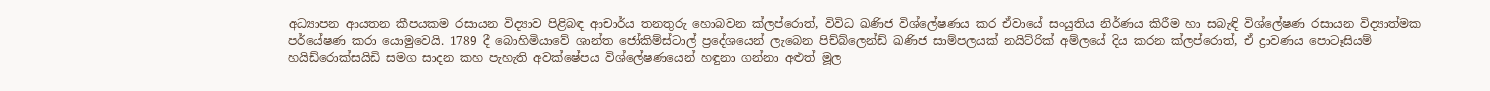අධ්‍යාපන ආයතන කීපයකම රසායන විද්‍යාව පිළිබඳ ආචාර්ය තනතුරු හොබවන ක්ලප්රොත්, විවිධ ඛණිජ විශ්ලේෂණය කර ඒවායේ සංයුතිය නිර්ණය කිරීම හා සබැඳි විශ්ලේෂණ රසායන විද්‍යාත්මක පර්යේෂණ කරා යොමුවෙයි. 1789 දී බොහිමියාවේ ශාන්ත ජෝකිම්ස්ටාල් ප්‍රදේශයෙන් ලැබෙන පිච්බ්ලෙන්ඩ් ඛණිජ සාම්පලයක් නයිට්රික් අම්ලයේ දිය කරන ක්ලප්රොත්, ඒ ද්‍රාවණය පොටෑසියම් හයිඩ්රොක්සයිඩි සමග සාදන කහ පැහැති අවක්ෂේපය විශ්ලේෂණයෙන් හඳුනා ගන්නා අළුත් මූල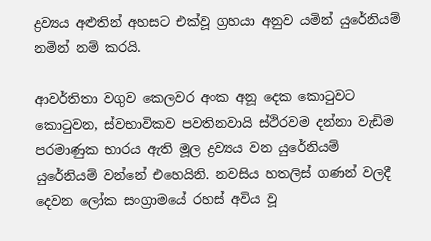ද්‍රව්‍යය අළුතින් අහසට එක්වූ ග්‍රහයා අනුව යමින් යුරේනියම් නමින් නම් කරයි.

ආවර්තිතා වගුව කෙලවර අංක අනූ දෙක කොටුවට කොටුවන, ස්වභාවිකව පවතිනවායි ස්ථිරවම දන්නා වැඩිම පරමාණුක භාරය ඇති මූල ද්‍රව්‍යය වන යුරේනියම් යුරේනියම් වන්නේ එහෙයිනි. නවසිය හතලිස් ගණන් වලදී  දෙවන ලෝක සංග්‍රාමයේ රහස් අවිය වූ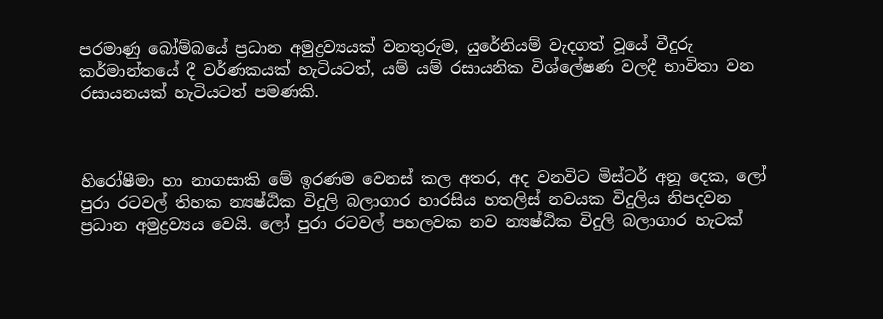පරමාණු බෝම්බයේ ප්‍රධාන අමුද්‍රව්‍යයක් වනතුරුම, යුරේනියම් වැදගත් වූයේ වීදුරු කර්මාන්තයේ දී වර්ණකයක් හැටියටත්, යම් යම් රසායනික විශ්ලේෂණ වලදී භාවිතා වන රසායනයක් හැටියටත් පමණකි.



හිරෝෂීමා හා නාගසාකි මේ ඉරණම වෙනස් කල අතර, අද වනවිට මිස්ටර් අනූ දෙක, ලෝ පුරා රටවල් තිහක න්‍යෂ්ඨික විදුලි බලාගාර හාරසිය හතලිස් නවයක විදුලිය නිපදවන ප්‍රධාන අමුද්‍රව්‍යය වෙයි. ලෝ පුරා රටවල් පහලවක නව න්‍යෂ්ඨික විදුලි බලාගාර හැටක්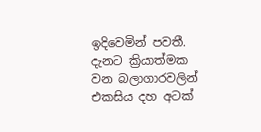ඉදිවෙමින් පවතී. දැනට ක්‍රියාත්මක වන බලාගාරවලින් එකසිය දහ අටක්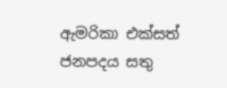ඇමරිකා එක්සත් ජනපදය සතු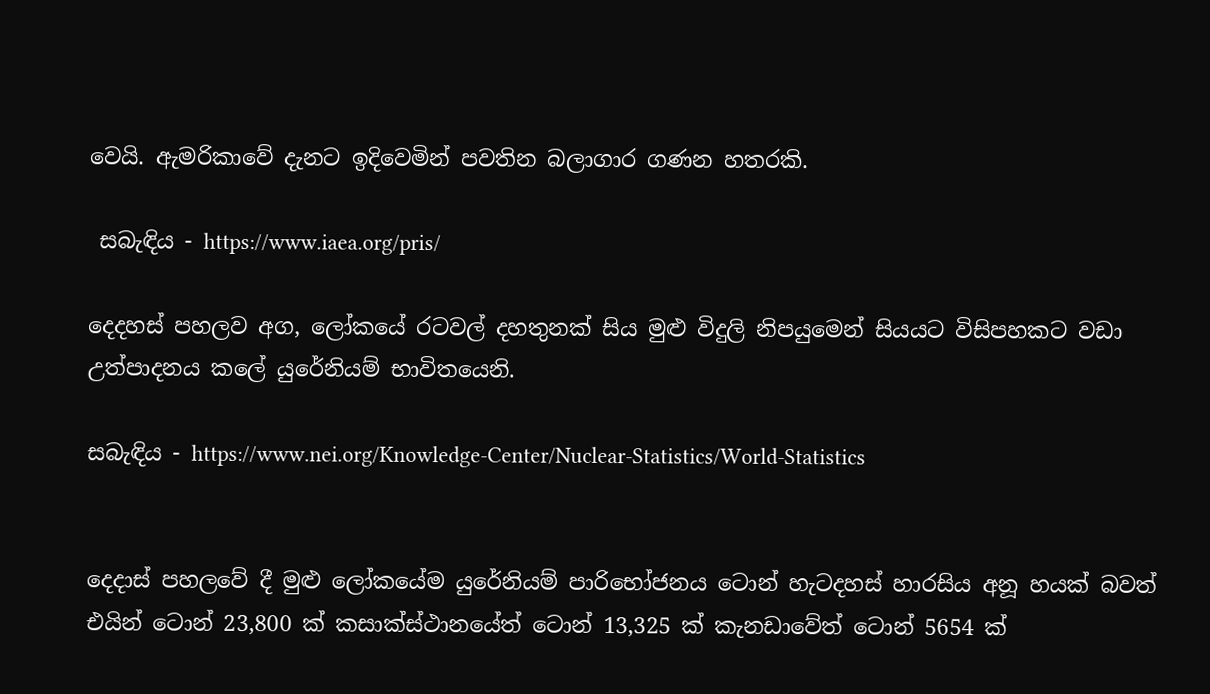වෙයි. ඇමරිකාවේ දැනට ඉදිවෙමින් පවතින බලාගාර ගණන හතරකි.

 සබැඳිය - https://www.iaea.org/pris/

දෙදහස් පහලව අග, ලෝකයේ රටවල් දහතුනක් සිය මුළු විදුලි නිපයුමෙන් සියයට විසිපහකට වඩා උත්පාදනය කලේ යුරේනියම් භාවිතයෙනි.

සබැඳිය - https://www.nei.org/Knowledge-Center/Nuclear-Statistics/World-Statistics


දෙදාස් පහලවේ දී මුළු ලෝකයේම යුරේනියම් පාරිභෝජනය ටොන් හැටදහස් හාරසිය අනූ හයක් බවත් එයින් ටොන් 23,800 ක් කසාක්ස්ථානයේත් ටොන් 13,325 ක් කැනඩාවේත් ටොන් 5654 ක්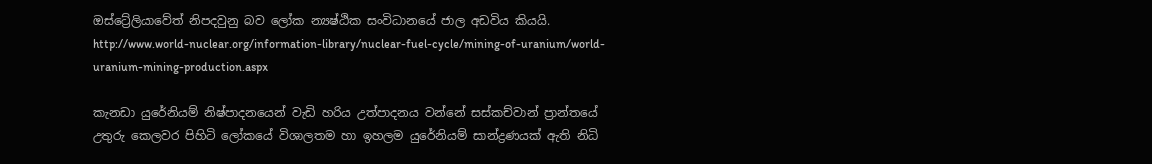ඔස්ට්‍රේලියාවේත් නිපදවුනු බව ලෝක න්‍යෂ්ඨික සංවිධානයේ ජාල අඩවිය කියයි.
http://www.world-nuclear.org/information-library/nuclear-fuel-cycle/mining-of-uranium/world-uranium-mining-production.aspx

කැනඩා යුරේනියම් නිෂ්පාදනයෙන් වැඩි හරිය උත්පාදනය වන්නේ සස්කච්වාන් ප්‍රාන්තයේ උතුරු කෙලවර පිහිටි ලෝකයේ විශාලතම හා ඉහලම යුරේනියම් සාන්ද්‍රණයක් ඇති නිධි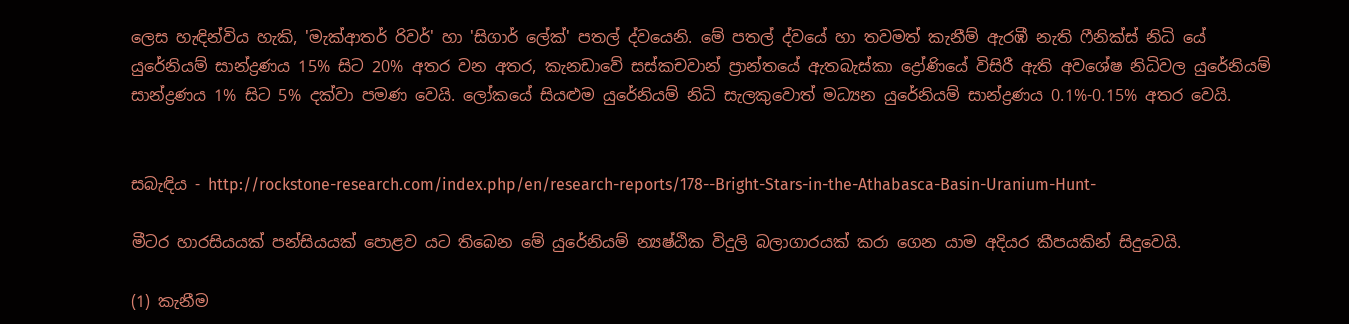ලෙස හැඳින්විය හැකි, 'මැක්ආතර් රිවර්' හා 'සිගාර් ලේක්' පතල් ද්වයෙනි. මේ පතල් ද්වයේ හා තවමත් කැනීම් ඇරඹී නැති ෆීනික්ස් නිධි යේ යුරේනියම් සාන්ද්‍රණය 15% සිට 20% අතර වන අතර, කැනඩාවේ සස්කචවාන් ප්‍රාන්තයේ ඇතබැස්කා ද්‍රෝණියේ විසිරී ඇති අවශේෂ නිධිවල යුරේනියම් සාන්ද්‍රණය 1% සිට 5% දක්වා පමණ වෙයි. ලෝකයේ සියළුම යුරේනියම් නිධි සැලකුවොත් මධ්‍යන යුරේනියම් සාන්ද්‍රණය 0.1%-0.15% අතර වෙයි.


සබැඳිය - http://rockstone-research.com/index.php/en/research-reports/178--Bright-Stars-in-the-Athabasca-Basin-Uranium-Hunt-

මීටර හාරසියයක් පන්සියයක් පොළව යට තිබෙන මේ යුරේනියම් න්‍යෂ්ඨික විදුලි බලාගාරයක් කරා ගෙන යාම අදියර කීපයකින් සිදුවෙයි.

(1) කැනීම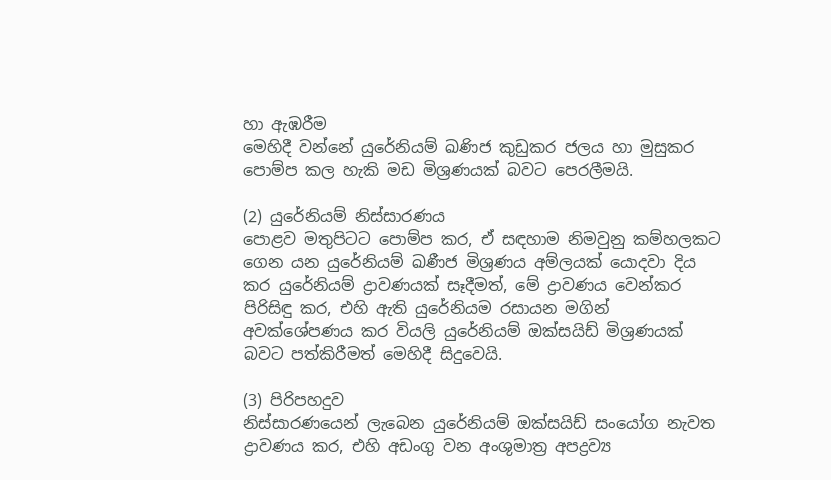හා ඇඹරීම
මෙහිදී වන්නේ යුරේනියම් ඛණිජ කුඩුකර ජලය හා මුසුකර පොම්ප කල හැකි මඩ මිශ්‍රණයක් බවට පෙරලීමයි.

(2) යුරේනියම් නිස්සාරණය
පොළව මතුපිටට පොම්ප කර, ඒ සඳහාම නිමවුනු කම්හලකට ගෙන යන යුරේනියම් ඛණීජ මිශ්‍රණය අම්ලයක් යොදවා දිය කර යුරේනියම් ද්‍රාවණයක් සෑදීමත්, මේ ද්‍රාවණය වෙන්කර පිරිසිඳු කර, එහි ඇති යුරේනියම රසායන මගින් අවක්ශේපණය කර වියලි යුරේනියම් ඔක්සයිඩ් මිශ්‍රණයක් බවට පත්කිරීමත් මෙහිදී සිදුවෙයි.

(3) පිරිපහදුව
නිස්සාරණයෙන් ලැබෙන යුරේනියම් ඔක්සයිඩ් සංයෝග නැවත ද්‍රාවණය කර, එහි අඩංගු වන අංශුමාත්‍ර අපද්‍රව්‍ය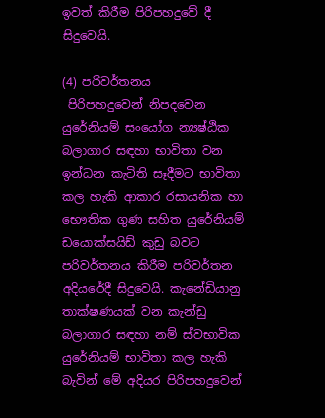ඉවත් කිරීම පිරිපහදුවේ දී සිදුවෙයි.

(4) පරිවර්තනය
 පිරිපහදුවෙන් නිපදවෙන යුරේනියම් සංයෝග න්‍යෂ්ඨික බලාගාර සඳහා භාවිතා වන ඉන්ධන කැටිති සෑදීමට භාවිතා කල හැකි ආකාර රසායනික හා භෞතික ගුණ සහිත යුරේනියම් ඩයොක්සයිඩ් කුඩු බවට පරිවර්තනය කිරීම පරිවර්තන අදියරේදී සිදුවෙයි. කැනේඩියානු තාක්ෂණයක් වන කැන්ඩු බලාගාර සඳහා නම් ස්වභාවික යුරේනියම් භාවිතා කල හැකි බැවින් මේ අදියර පිරිපහදුවෙන්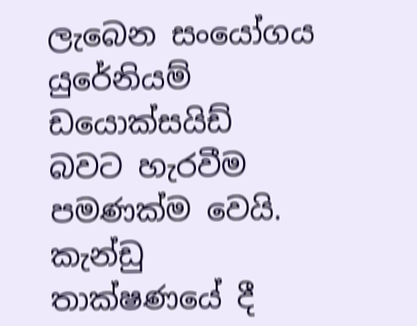ලැබෙන සංයෝගය යුරේනියම් ඩයොක්සයිඩ් බවට හැරවීම පමණක්ම වෙයි. කැන්ඩු තාක්ෂණයේ දී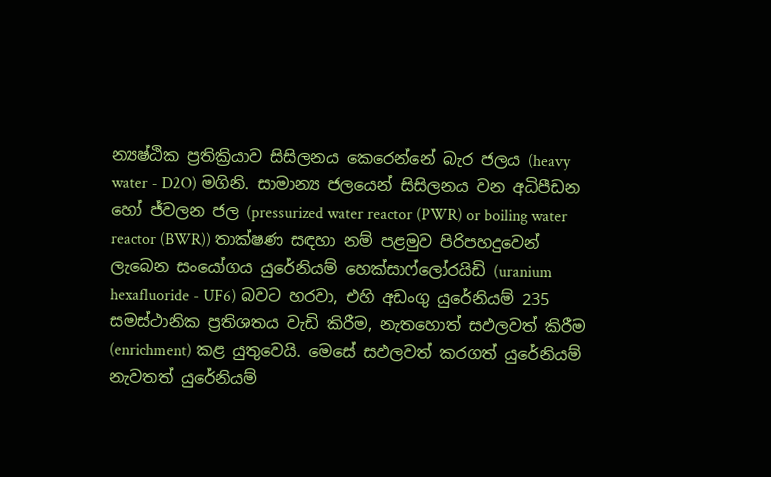න්‍යෂ්ඨික ප්‍රතික්‍රියාව සිසිලනය කෙරෙන්නේ බැර ජලය (heavy water - D2O) මගිනි. සාමාන්‍ය ජලයෙන් සිසිලනය වන අධිපීඩන හෝ ජ්වලන ජල (pressurized water reactor (PWR) or boiling water reactor (BWR)) තාක්ෂණ සඳහා නම් පළමුව පිරිපහදුවෙන් ලැබෙන සංයෝගය යුරේනියම් හෙක්සාෆ්ලෝරයිඩි (uranium hexafluoride - UF6) බවට හරවා, එහි අඩංගු යුරේනියම් 235 සමස්ථානික ප්‍රතිශතය වැඩි කිරීම, නැතහොත් සඵලවත් කිරීම (enrichment) කළ යුතුවෙයි. මෙසේ සඵලවත් කරගත් යුරේනියම් නැවතත් යුරේනියම්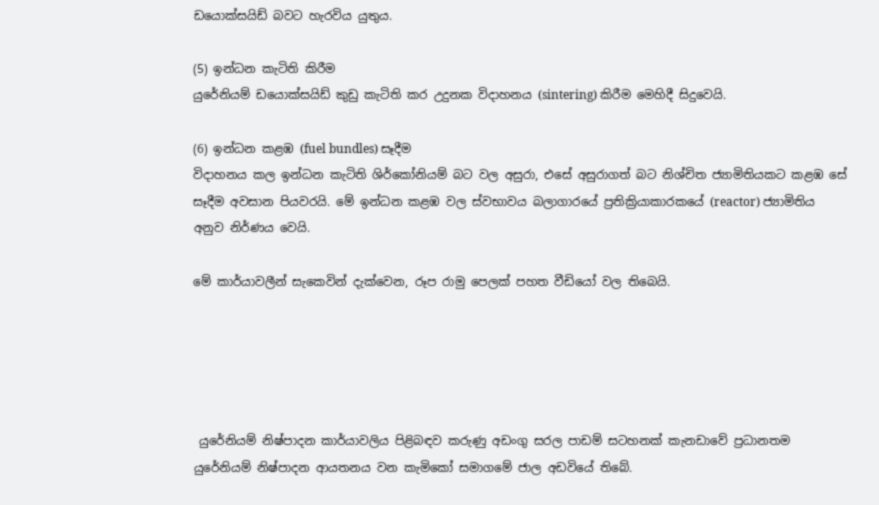ඩයොක්සයිඩ් බවට හැරවිය යුතුය.

(5) ඉන්ධන කැටිති කිරීම
යුරේනියම් ඩයොක්සයිඩ් කුඩු කැටිති කර උදුනක විදාහනය (sintering) කිරීම මෙහිදී සිදුවෙයි.

(6) ඉන්ධන කළඹ (fuel bundles) සෑදීම
විදාහනය කල ඉන්ධන කැටිති ශිර්කෝනියම් බට වල අසුරා, එසේ අසුරාගත් බට නිශ්චිත ජ්‍යාමිතියකට කළඹ සේ සෑදීම අවසාන පියවරයි. මේ ඉන්ධන කළඹ වල ස්වභාවය බලාගාරයේ ප්‍රතික්‍රියාකාරකයේ (reactor) ජ්‍යාමිතිය අනුව නිර්ණය වෙයි.

මේ කාර්යාවලීන් සැකෙවින් දැක්වෙන, රූප රාමු පෙලක් පහත වීඩියෝ වල තිබෙයි.





 යුරේනියම් නිෂ්පාදන කාර්යාවලිය පිළිබඳව කරුණු අඩංගු සරල පාඩම් සටහනක් කැනඩාවේ ප්‍රධානතම යුරේනියම් නිෂ්පාදන ආයතනය වන කැමිකෝ සමාගමේ ජාල අඩවියේ තිබේ.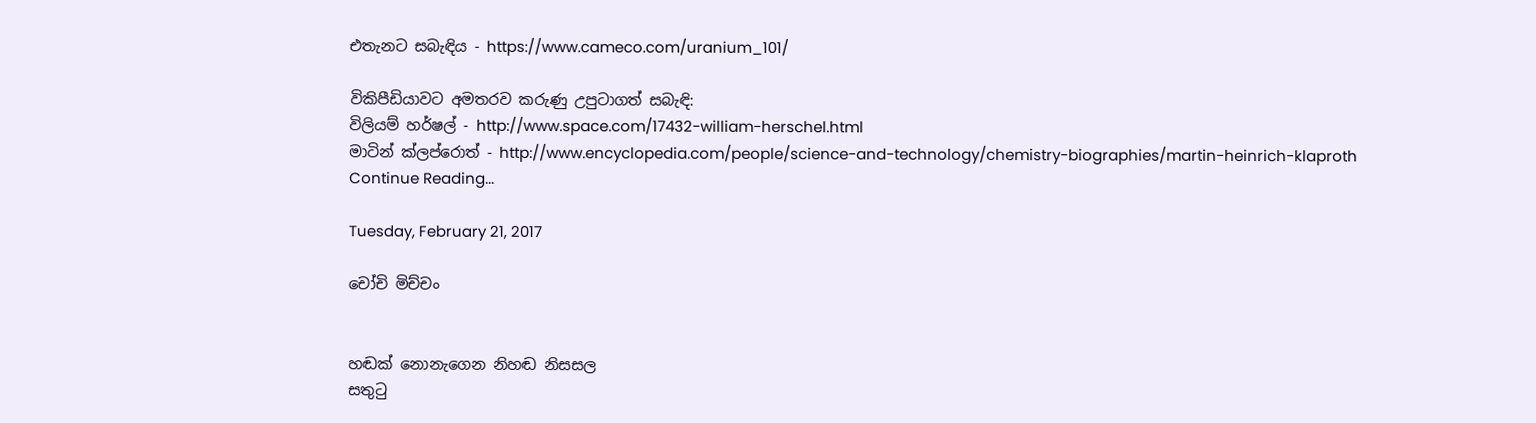එතැනට සබැඳිය - https://www.cameco.com/uranium_101/

විකිපීඩියාවට අමතරව කරුණු උපුටාගත් සබැඳි:
විලියම් හර්ෂල් - http://www.space.com/17432-william-herschel.html
මාටින් ක්ලප්රොත් - http://www.encyclopedia.com/people/science-and-technology/chemistry-biographies/martin-heinrich-klaproth
Continue Reading...

Tuesday, February 21, 2017

චෝචි මිච්චං


හඬක් නොනැගෙන නිහඬ නිසසල
සතුටු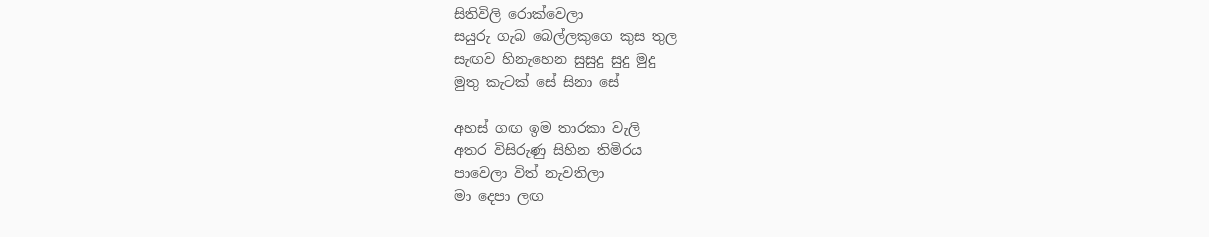සිතිවිලි රොක්වෙලා
සයුරු ගැබ බෙල්ලකුගෙ කුස තුල
සැඟව හිනැහෙන සුසුදු සුදු මුදු
මුතු කැටක් සේ සිනා සේ

අහස් ගඟ ඉම තාරකා වැලි
අතර විසිරුණු සිහින තිමිරය
පාවෙලා විත් නැවතිලා
මා දෙපා ලඟ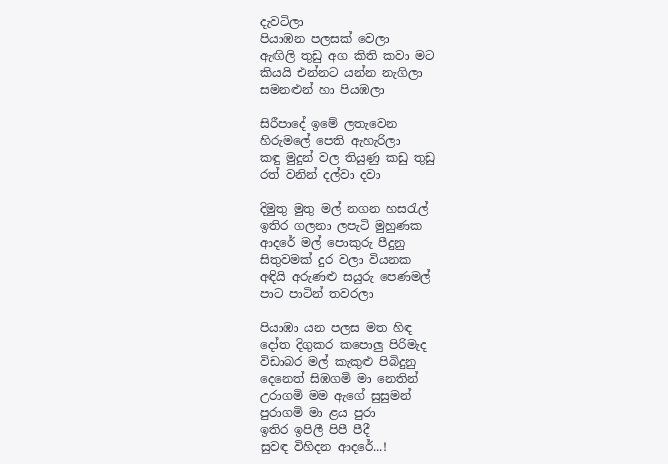දැවටිලා
පියාඹන පලසක් වෙලා
ඇඟිලි තුඩු අග කිති කවා මට
කියයි එන්නට යන්න නැගිලා
සමනළුන් හා පියඹලා

සිරීපාදේ ඉමේ ලතැවෙන
හිරුමලේ පෙති ඇහැරිලා
කඳු මුදුන් වල තියුණු කඩු තුඩු
රත් වනින් දල්වා දවා

දිමුතු මුතු මල් නගන හසරැල්
ඉතිර ගලනා ලපැටි මුහුණක
ආදරේ මල් පොකුරු පීදුනු
සිතුවමක් දුර වලා වියනක
අඳියි අරුණළු සයුරු පෙණමල්
පාට පාටින් තවරලා

පියාඹා යන පලස මත හිඳ
දෝත දිගුකර කපොලු පිරිමැද
විඩාබර මල් කැකුළු පිබිදුනු
දෙනෙත් සිඹගමි මා නෙතින්
උරාගමි මම ඇගේ සුසුමන්
පුරාගමි මා ළය පුරා
ඉතිර ඉපිලී පිපී පීදී
සුවඳ විහිදන ආදරේ...!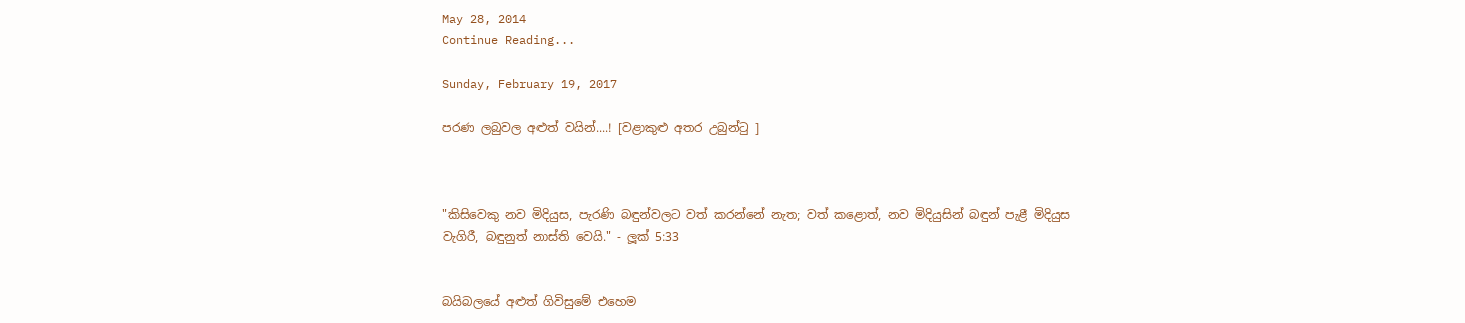May 28, 2014
Continue Reading...

Sunday, February 19, 2017

පරණ ලබුවල අළුත් වයින්....! [වළාකුළු අතර උබුන්ටු ]



"කිසිවෙකු නව මිදියුස, පැරණි බඳුන්වලට වත් කරන්නේ නැත; වත් කළොත්, නව මිදියුසින් බඳුන් පැළී මිදියුස වැගිරී, බඳුනුත් නාස්ති වෙයි." - ලූක් 5:33


බයිබලයේ අළුත් ගිවිසුමේ එහෙම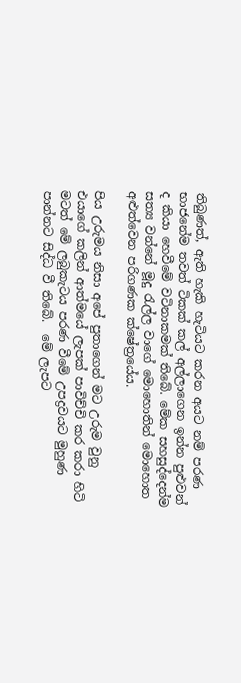තිබුණත්, ඇති හැකි හැටියට කරන අයට නම් පරණ භාජනේම තවත් ටිකක් කල් අල්ලාගෙන ඉන්න පුළුවන් ද කියා හෙවීමේ වටිනාකමක් තිබේ. මේක සහසුද්දෙන්ම සත්‍ය වන්නේ මූදු රැල්ල වාගේ මොහොතින් මොහොත අළුත්වෙන පරිගණක ක්ෂේත්‍රයේය.

පිය උරුමය නිසා අපේ පුතාගෙන් මට උරුම වුනු එයාගේ කලින් ආත්මයේ ලැපක් පාවිච්චි කර කරා හිටි මටත් මේ ලබුකැටය පරණ වීමේ උපද්‍රවයට මුහුණ පාන්නට සිද්ධ වී තිබේ.  මේ ලැපට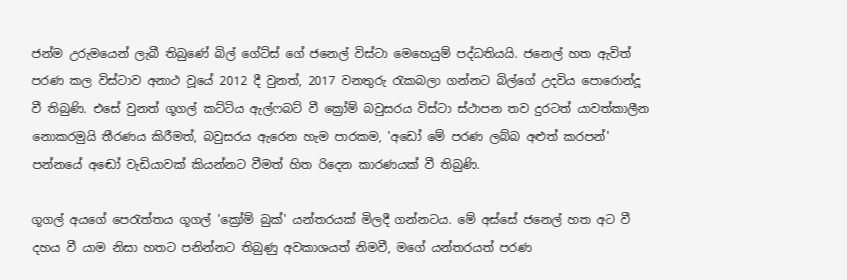ජන්ම උරුමයෙන් ලැබී තිබුණේ බිල් ගේට්ස් ගේ ජනෙල් විස්ටා මෙහෙයුම් පද්ධතියයි. ජනෙල් හත ඇවිත් පරණ කල විස්ටාව අනාථ වූයේ 2012 දී වුනත්, 2017 වනතුරු රැකබලා ගන්නට බිල්ගේ උදවිය පොරොන්දූ වී තිබුණි. එසේ වුනත් ගූගල් කට්ටිය ඇල්ෆබට් වී ක්‍රෝම් බවුසරය විස්ටා ස්ථාපන තව දුරටත් යාවත්කාලීන නොකරමුයි තීරණය කිරීමත්, බවුසරය ඇරෙන හැම පාරකම, 'අඩෝ මේ පරණ ලබ්බ අළුත් කරපන්' පන්නයේ අඬෝ වැඩියාවක් කියන්නට වීමත් හිත රිදෙන කාරණයක් වී තිබුණි.

ගූගල් අයගේ පෙරැත්තය ගූගල් 'ක්‍රෝම් බුක්' යන්තරයක් මිලදී ගන්නටය. මේ අස්සේ ජනෙල් හත අට වී දහය වී යාම නිසා හතට පනින්නට තිබුණු අවකාශයත් නිමවී, මගේ යන්තරයත් පරණ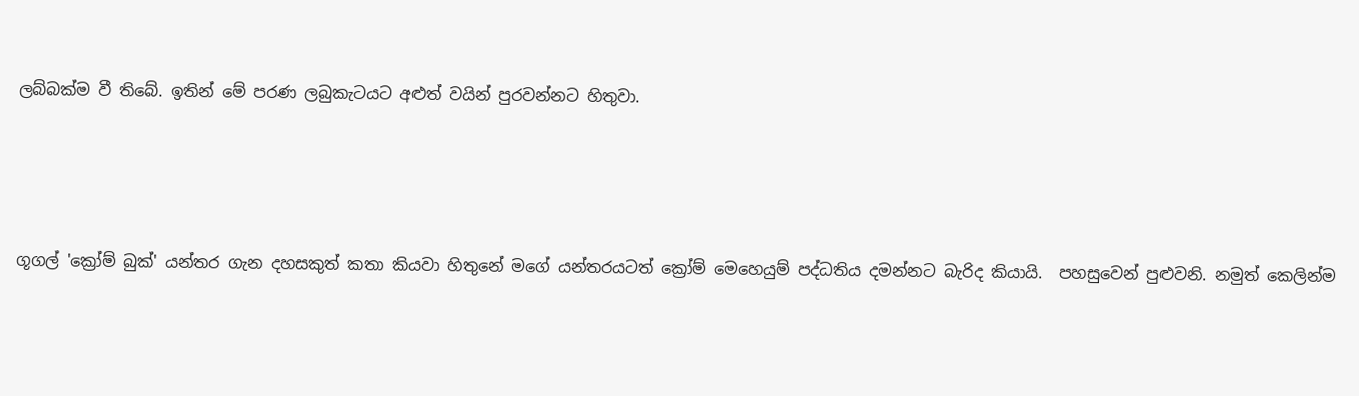ලබ්බක්ම වී තිබේ. ඉතින් මේ පරණ ලබුකැටයට අළුත් වයින් පුරවන්නට හිතුවා.




ගූගල් 'ක්‍රෝම් බුක්' යන්තර ගැන දහසකුත් කතා කියවා හිතුනේ මගේ යන්තරයටත් ක්‍රෝම් මෙහෙයුම් පද්ධතිය දමන්නට බැරිද කියායි.  පහසුවෙන් පුළුවනි. නමුත් කෙලින්ම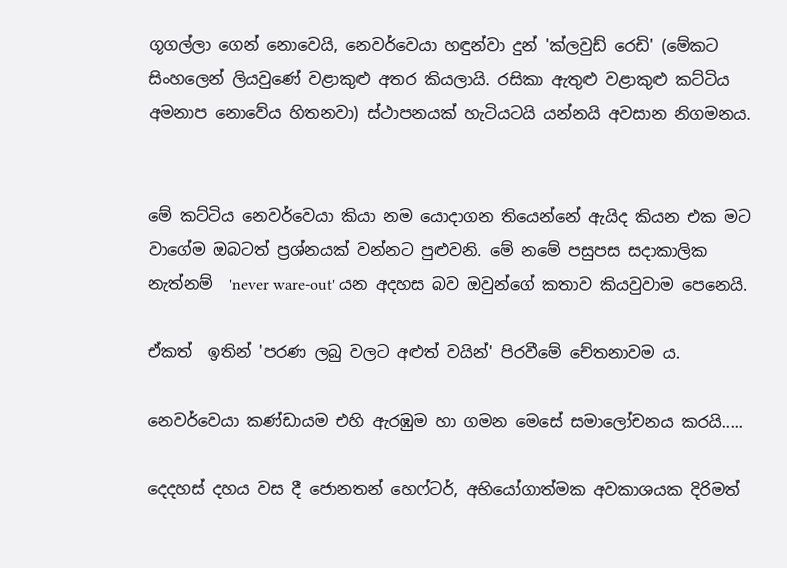ගූගල්ලා ගෙන් නොවෙයි, නෙවර්වෙයා හඳුන්වා දුන් 'ක්ලවුඩ් රෙඩි' (මේකට සිංහලෙන් ලියවුණේ වළාකුළු අතර කියලායි. රසිකා ඇතුළු වළාකුළු කට්ටිය අමනාප නොවේය හිතනවා) ස්ථාපනයක් හැටියටයි යන්නයි අවසාන නිගමනය.


මේ කට්ටිය නෙවර්වෙයා කියා නම යොදාගන තියෙන්නේ ඇයිද කියන එක මට වාගේම ඔබටත් ප්‍රශ්නයක් වන්නට පුළුවනි. මේ නමේ පසුපස සදාකාලික නැත්නම්  'never ware-out' යන අදහස බව ඔවුන්ගේ කතාව කියවුවාම පෙනෙයි.

ඒකත්  ඉතින් 'පරණ ලබු වලට අළුත් වයින්' පිරවීමේ චේතනාවම ය.

නෙවර්වෙයා කණ්ඩායම එහි ඇරඹුම හා ගමන මෙසේ සමාලෝචනය කරයි.....

දෙදහස් දහය වස දී ජොනතන් හෙෆ්ටර්, අභියෝගාත්මක අවකාශයක දිරිමත්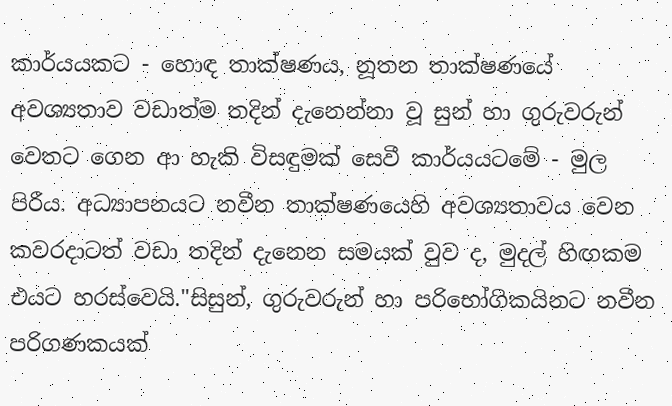කාර්යයකට - හොඳ තාක්ෂණය, නූතන තාක්ෂණයේ අවශ්‍යතාව වඩාත්ම තදින් දැනෙන්නා වූ සුන් හා ගුරුවරුන් වෙතට ගෙන ආ හැකි විසඳුමක් සෙවී කාර්යයටමේ - මුල පිරීය. අධ්‍යාපනයට නවීන තාක්ෂණයෙහි අවශ්‍යතාවය වෙන කවරදාටත් වඩා තදින් දැනෙන සමයක් වුව ද, මුදල් හිඟකම එයට හරස්වෙයි."සිසුන්, ගුරුවරුන් හා පරිභෝගිකයිනට නවීන පරිගණකයක්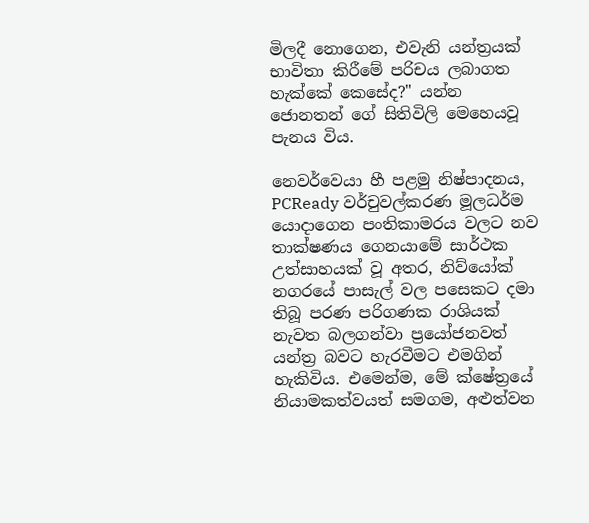මිලදී නොගෙන, එවැනි යන්ත්‍රයක් භාවිතා කිරීමේ පරිචය ලබාගත හැක්කේ කෙසේද?" යන්න ජොනතන් ගේ සිතිවිලි මෙහෙයවූ පැනය විය.

නෙවර්වෙයා හී පළමු නිෂ්පාදනය, PCReady වර්චුවල්කරණ මූලධර්ම යොදාගෙන පංතිකාමරය වලට නව තාක්ෂණය ගෙනයාමේ සාර්ථක උත්සාහයක් වූ අතර, නිව්යෝක් නගරයේ පාසැල් වල පසෙකට දමා තිබූ පරණ පරිගණක රාශියක් නැවත බලගන්වා ප්‍රයෝජනවත් යන්ත්‍ර බවට හැරවීමට එමගින් හැකිවිය. එමෙන්ම, මේ ක්ෂේත්‍රයේ නියාමකත්වයත් සමගම, අළුත්වන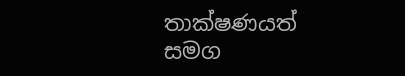තාක්ෂණයත් සමග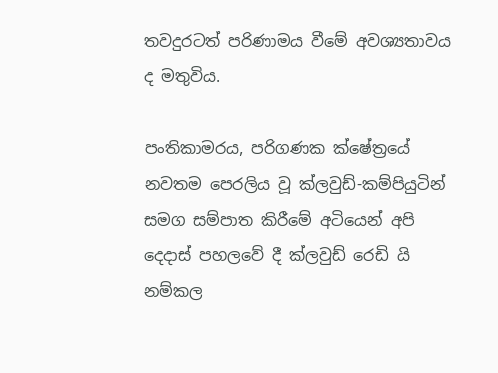තවදුරටත් පරිණාමය වීමේ අවශ්‍යතාවය ද මතුවිය.

පංතිකාමරය, පරිගණක ක්ෂේත්‍රයේ නවතම පෙරලිය වූ ක්ලවුඩ්-කම්පියුටින් සමග සම්පාත කිරීමේ අටියෙන් අපි දෙදාස් පහලවේ දී ක්ලවුඩ් රෙඩි යි නම්කල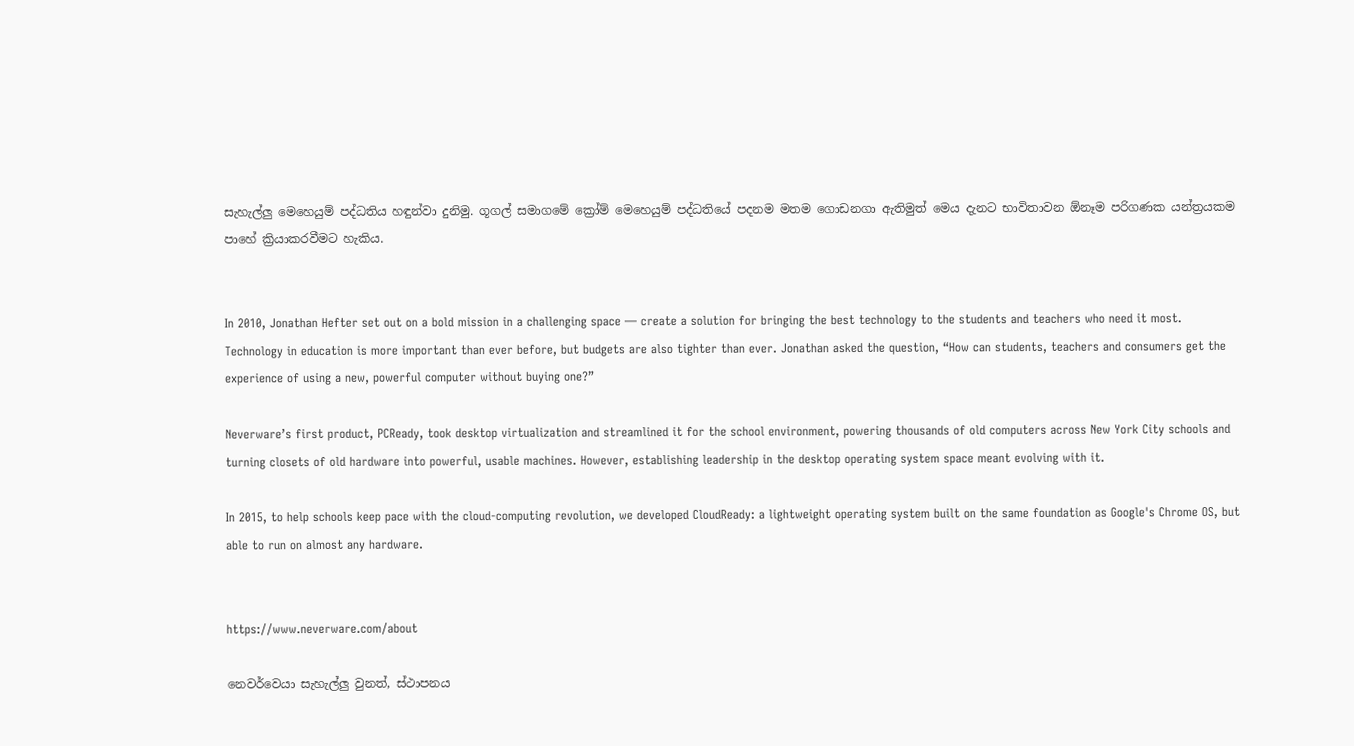සැහැල්ලු මෙහෙයුම් පද්ධතිය හඳුන්වා දුනිමු. ගූගල් සමාගමේ ක්‍රෝම් මෙහෙයුම් පද්ධතියේ පදනම මතම ගොඩනගා ඇතිමුත් මෙය දැනට භාවිතාවන ඕනෑම පරිගණක යන්ත්‍රයකම පාහේ ක්‍රියාකරවීමට හැකිය.


In 2010, Jonathan Hefter set out on a bold mission in a challenging space — create a solution for bringing the best technology to the students and teachers who need it most. Technology in education is more important than ever before, but budgets are also tighter than ever. Jonathan asked the question, “How can students, teachers and consumers get the experience of using a new, powerful computer without buying one?”

Neverware’s first product, PCReady, took desktop virtualization and streamlined it for the school environment, powering thousands of old computers across New York City schools and turning closets of old hardware into powerful, usable machines. However, establishing leadership in the desktop operating system space meant evolving with it.

In 2015, to help schools keep pace with the cloud-computing revolution, we developed CloudReady: a lightweight operating system built on the same foundation as Google's Chrome OS, but able to run on almost any hardware.


https://www.neverware.com/about

නෙවර්වෙයා සැහැල්ලු වුනත්, ස්ථාපනය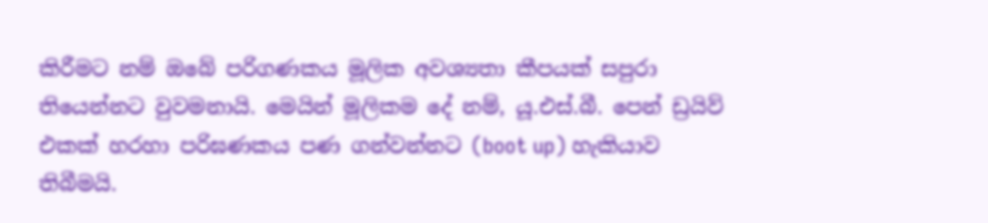කිරීමට නම් ඔබේ පරිගණකය මූලික අවශ්‍යතා කීපයක් සපුරා තියෙන්නට වුවමනායි. මෙයින් මූලිකම දේ නම්, යූ.එස්.බී. පෙන් ඩ්‍රයිව් එකක් හරහා පරිඝණකය පණ ගන්වන්නට (boot up) හැකියාව තිබීමයි.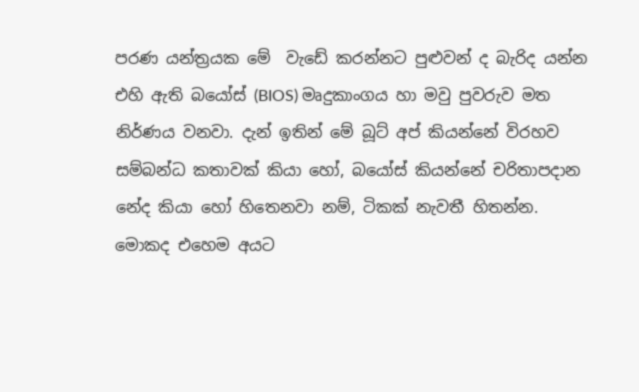පරණ යන්ත්‍රයක මේ  වැඩේ කරන්නට පුළුවන් ද බැරිද යන්න එහි ඇති බයෝස් (BIOS) මෘදුකාංගය හා මවු පුවරුව මත නිර්ණය වනවා. දැන් ඉතින් මේ බූට් අප් කියන්නේ විරහව සම්බන්ධ කතාවක් කියා හෝ, බයෝස් කියන්නේ චරිතාපදාන නේද කියා හෝ හිතෙනවා නම්, ටිකක් නැවතී හිතන්න. මොකද එහෙම අයට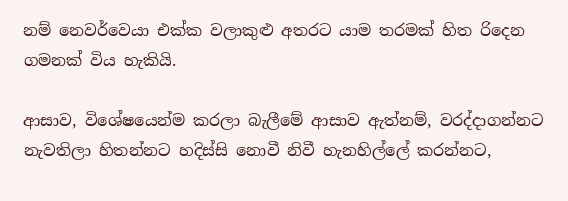නම් නෙවර්වෙයා එක්ක වලාකුළු අතරට යාම තරමක් හිත රිදෙන ගමනක් විය හැකියි.

ආසාව, විශේෂයෙන්ම කරලා බැලීමේ ආසාව ඇත්නම්, වරද්දාගන්නට නැවතිලා හිතන්නට හදිස්සි නොවී නිවී හැනහිල්ලේ කරන්නට,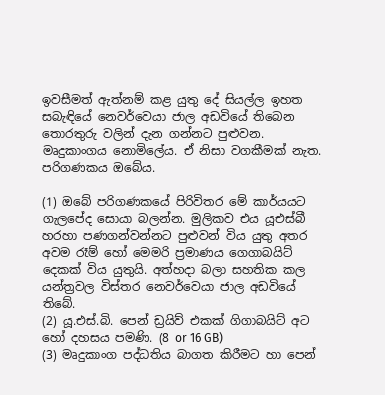ඉවසීමත් ඇත්නම් කළ යුතු දේ සියල්ල ඉහත සබැඳියේ නෙවර්වෙයා ජාල අඩවියේ තිබෙන තොරතුරු වලින් දැන ගන්නට පුළුවන. මෘදුකාංගය නොමිලේය. ඒ නිසා වගකීමක් නැත. පරිගණකය ඔබේය.

(1) ඔබේ පරිගණකයේ පිරිවිතර මේ කාර්යයට ගැලපේද සොයා බලන්න. මුලිකව එය යූඑස්බී හරහා පණගන්වන්නට පුළුවන් විය යුතු අතර අවම රෑම් හෝ මෙමරි ප්‍රමාණය ගෙගාබයිට් දෙකක් විය යුතුයි. අත්හදා බලා සහතික කල යන්ත්‍රවල විස්තර නෙවර්වෙයා ජාල අඩවියේ තිබේ.
(2) යූ.එස්.බි. පෙන් ඩ්‍රයිව් එකක් ගිගාබයිට් අට හෝ දහසය පමණි. (8 or 16 GB)
(3) මෘදුකාංග පද්ධතිය බාගත කිරීමට හා පෙන්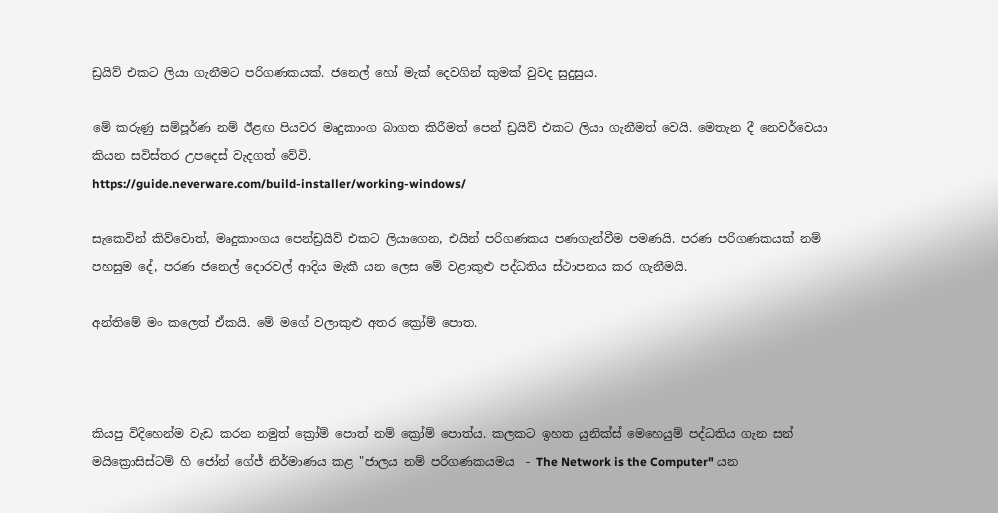ඩ්‍රයිව් එකට ලියා ගැනීමට පරිගණකයක්. ජනෙල් හෝ මැක් දෙවගින් කුමක් වුවද සුදුසුය.

මේ කරුණු සම්පූර්ණ නම් ඊළඟ පියවර මෘදුකාංග බාගත කිරීමත් පෙන් ඩ්‍රයිව් එකට ලියා ගැනීමත් වෙයි. මෙතැන දී නෙවර්වෙයා කියන සවිස්තර උපදෙස් වැදගත් වේවි.
https://guide.neverware.com/build-installer/working-windows/

සැකෙවින් කිව්වොත්, මෘදුකාංගය පෙන්ඩ්‍රයිව් එකට ලියාගෙන, එයින් පරිගණකය පණගැන්වීම පමණයි. පරණ පරිගණකයක් නම් පහසුම දේ, පරණ ජනෙල් දොරවල් ආදිය මැකී යන ලෙස මේ වළාකුළු පද්ධතිය ස්ථාපනය කර ගැනීමයි.

අන්තිමේ මං කලෙත් ඒකයි. මේ මගේ වලාකුළු අතර ක්‍රෝම් පොත.



කියපු විදිහෙන්ම වැඩ කරන නමුත් ක්‍රෝම් පොත් නම් ක්‍රෝම් පොත්ය. කලකට ඉහත යුනික්ස් මෙහෙයුම් පද්ධතිය ගැන සන් මයික්‍රොසිස්ටම් හි ජෝන් ගේජ් නිර්මාණය කළ "ජාලය නම් පරිගණකයමය  - The Network is the Computer" යන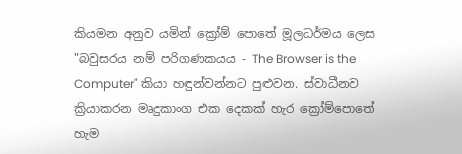කියමන අනුව යමින් ක්‍රෝම් පොතේ මූලධර්මය ලෙස "බවුසරය නම් පරිගණකයය - The Browser is the Computer" කියා හඳුන්වන්නට පුළුවන. ස්වාධීනව ක්‍රියාකරන මෘදුකාංග එක දෙකක් හැර ක්‍රෝම්පොතේ හැම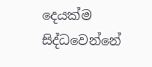දෙයක්ම සිද්ධවෙන්නේ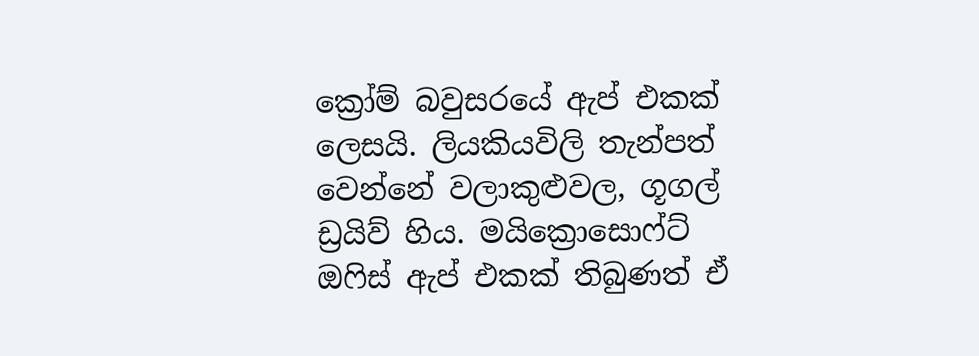ක්‍රෝම් බවුසරයේ ඇප් එකක් ලෙසයි. ලියකියවිලි තැන්පත් වෙන්නේ වලාකුළුවල, ගූගල් ඩ්‍රයිව් හිය. මයික්‍රොසොෆ්ට් ඔෆිස් ඇප් එකක් තිබුණත් ඒ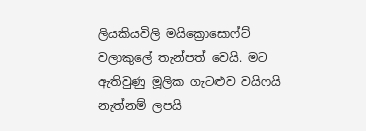ලියකියවිලි මයික්‍රොසොෆ්ට් වලාකුලේ තැන්පත් වෙයි. මට ඇතිවුණු මූලික ගැටළුව වයිෆයි නැත්නම් ලපයි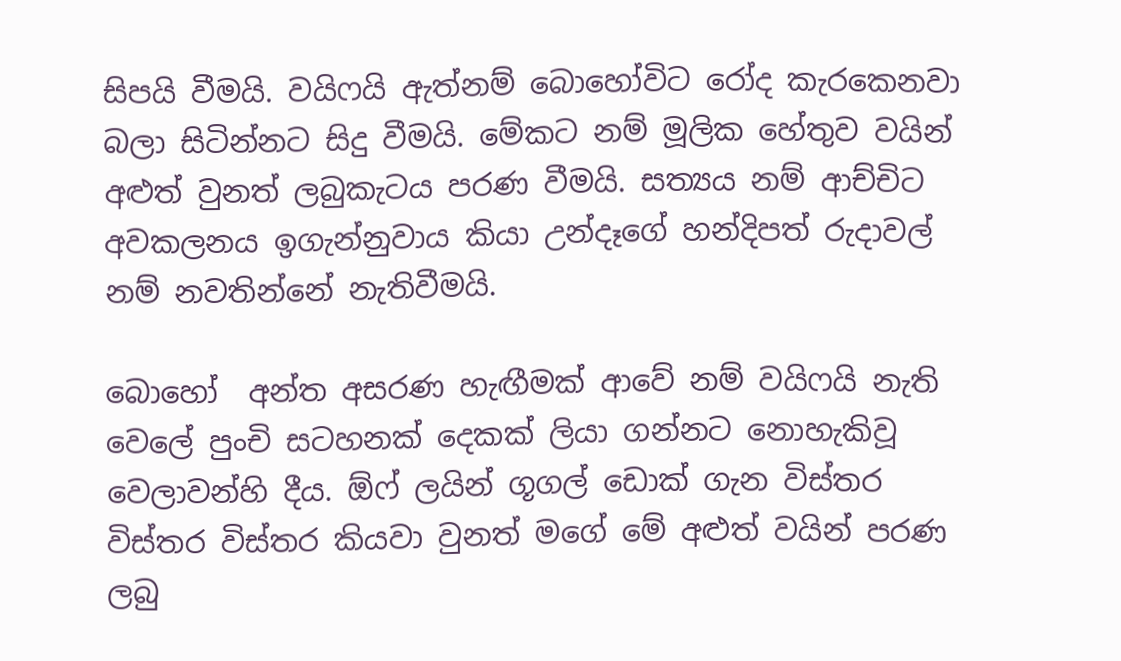සිපයි වීමයි. වයිෆයි ඇත්නම් බොහෝවිට රෝද කැරකෙනවා බලා සිටින්නට සිදු වීමයි. මේකට නම් මූලික හේතුව වයින් අළුත් වුනත් ලබුකැටය පරණ වීමයි. සත්‍යය නම් ආච්චිට අවකලනය ඉගැන්නුවාය කියා උන්දෑගේ හන්දිපත් රුදාවල් නම් නවතින්නේ නැතිවීමයි.

බොහෝ  අන්ත අසරණ හැඟීමක් ආවේ නම් වයිෆයි නැති වෙලේ පුංචි සටහනක් දෙකක් ලියා ගන්නට නොහැකිවූ වෙලාවන්හි දීය. ඕෆ් ලයින් ගූගල් ඩොක් ගැන විස්තර විස්තර විස්තර කියවා වුනත් මගේ මේ අළුත් වයින් පරණ ලබු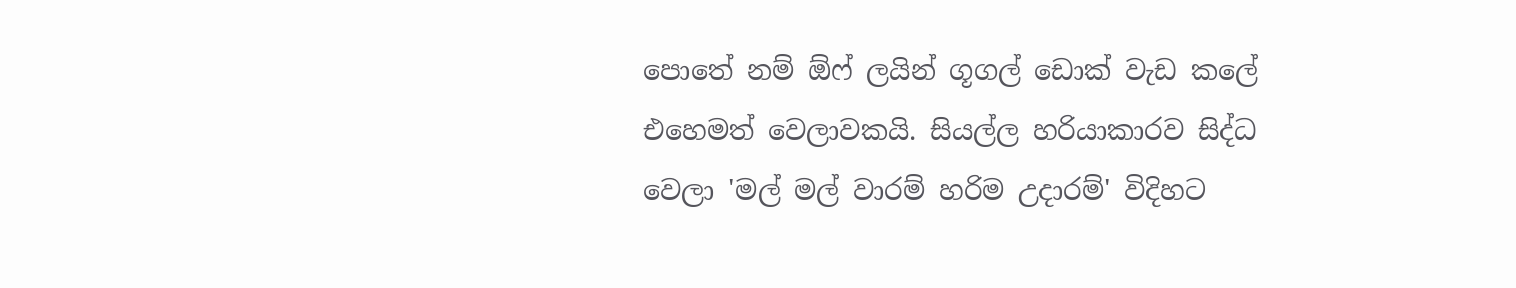පොතේ නම් ඕෆ් ලයින් ගූගල් ඩොක් වැඩ කලේ එහෙමත් වෙලාවකයි. සියල්ල හරියාකාරව සිද්ධ වෙලා 'මල් මල් වාරම් හරිම උදාරම්' විදිහට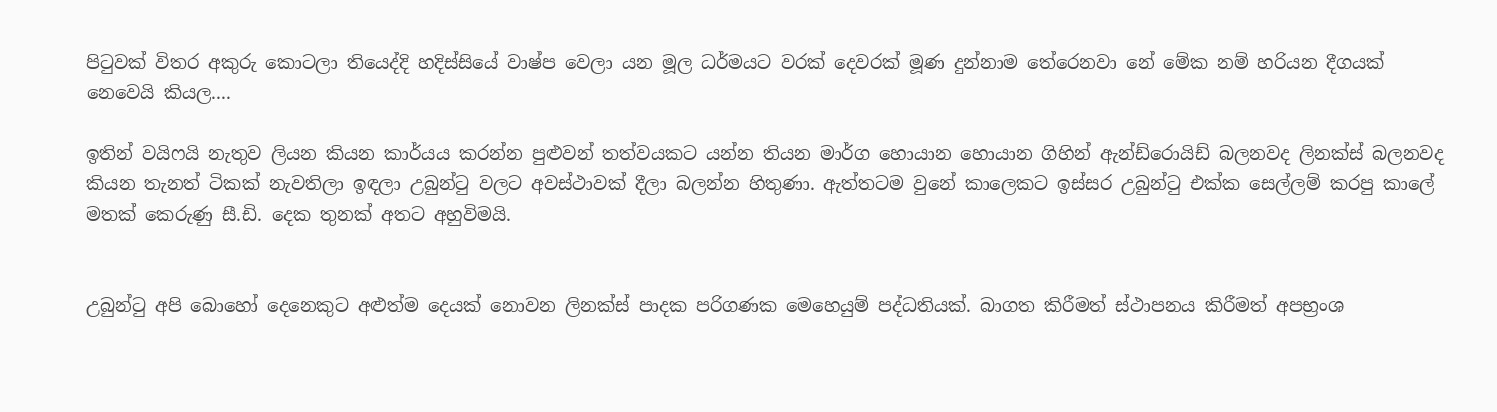පිටුවක් විතර අකුරු කොටලා තියෙද්දි හදිස්සියේ වාෂ්ප වෙලා යන මූල ධර්මයට වරක් දෙවරක් මූණ දුන්නාම තේරෙනවා නේ මේක නම් හරියන දීගයක් නෙවෙයි කියල....

ඉතින් වයිෆයි නැතුව ලියන කියන කාර්යය කරන්න පුළුවන් තත්වයකට යන්න තියන මාර්ග හොයාන හොයාන ගිහින් ඇන්ඩ්රොයිඩ් බලනවද ලිනක්ස් බලනවද කියන තැනත් ටිකක් නැවතිලා ඉඳලා උබුන්ටු වලට අවස්ථාවක් දීලා බලන්න හිතුණා. ඇත්තටම වුනේ කාලෙකට ඉස්සර උබුන්ටු එක්ක සෙල්ලම් කරපු කාලේ මතක් කෙරුණු සී.ඩි. දෙක තුනක් අතට අහුවිමයි.


උබුන්ටු අපි බොහෝ දෙනෙකුට අළුත්ම දෙයක් නොවන ලිනක්ස් පාදක පරිගණක මෙහෙයුම් පද්ධතියක්. බාගත කිරීමත් ස්ථාපනය කිරීමත් අපභ්‍රංශ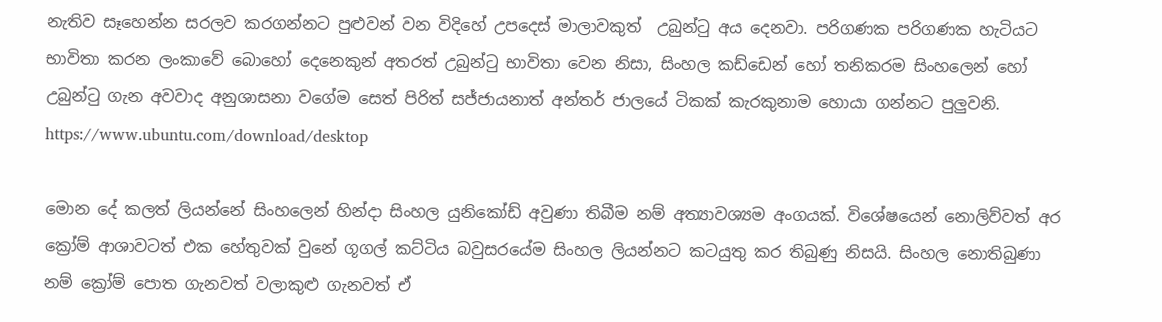නැතිව සෑහෙන්න සරලව කරගන්නට පුළුවන් වන විදිහේ උපදෙස් මාලාවකුත්  උබුන්ටු අය දෙනවා. පරිගණක පරිගණක හැටියට භාවිතා කරන ලංකාවේ බොහෝ දෙනෙකුන් අතරත් උබුන්ටු භාවිතා වෙන නිසා, සිංහල කඩ්ඩෙන් හෝ තනිකරම සිංහලෙන් හෝ උබුන්ටු ගැන අවවාද අනුශාසනා වගේම සෙත් පිරිත් සජ්ජායනාත් අන්තර් ජාලයේ ටිකක් කැරකුනාම හොයා ගන්නට පුලුවනි.
https://www.ubuntu.com/download/desktop

මොන දේ කලත් ලියන්නේ සිංහලෙන් හින්දා සිංහල යුනිකෝඩ් අවුණා තිබීම නම් අත්‍යාවශ්‍යම අංගයක්. විශේෂයෙන් නොලිව්වත් අර ක්‍රෝම් ආශාවටත් එක හේතුවක් වුනේ ගූගල් කට්ටිය බවුසරයේම සිංහල ලියන්නට කටයුතු කර තිබුණු නිසයි. සිංහල නොතිබුණා නම් ක්‍රෝම් පොත ගැනවත් වලාකුළු ගැනවත් ඒ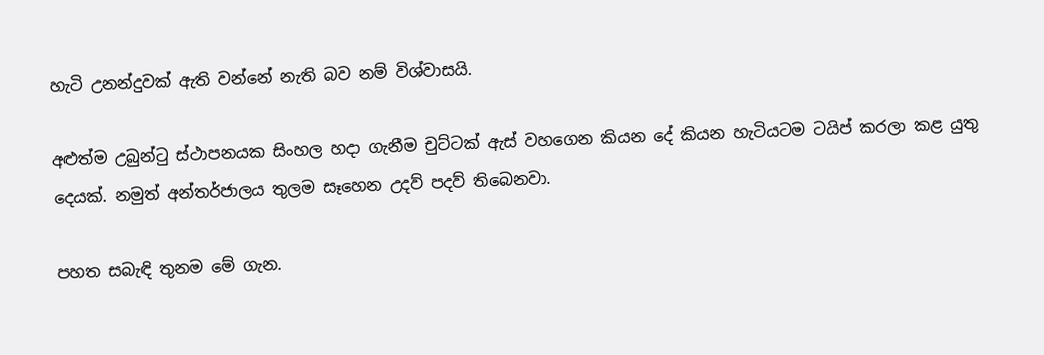හැටි උනන්දුවක් ඇති වන්නේ නැති බව නම් විශ්වාසයි.

අළුත්ම උබුන්ටු ස්ථාපනයක සිංහල හදා ගැනීම චුට්ටක් ඇස් වහගෙන කියන දේ කියන හැටියටම ටයිප් කරලා කළ යුතු දෙයක්. නමුත් අන්තර්ජාලය තුලම සෑහෙන උදව් පදව් තිබෙනවා.

පහත සබැඳි තුනම මේ ගැන.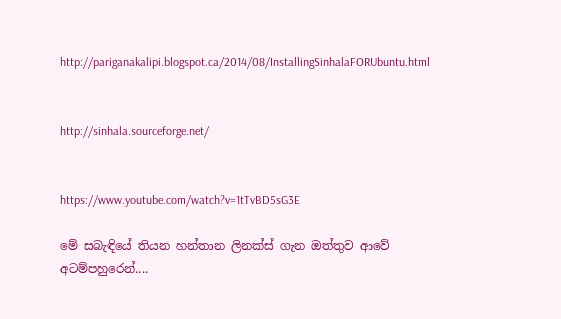http://pariganakalipi.blogspot.ca/2014/08/InstallingSinhalaFORUbuntu.html


http://sinhala.sourceforge.net/


https://www.youtube.com/watch?v=1tTvBD5sG3E

මේ සබැඳිය‍ේ තියන හන්තාන ලිනක්ස් ගැන ඔත්තුව ආවේ අටම්පහුරෙන්....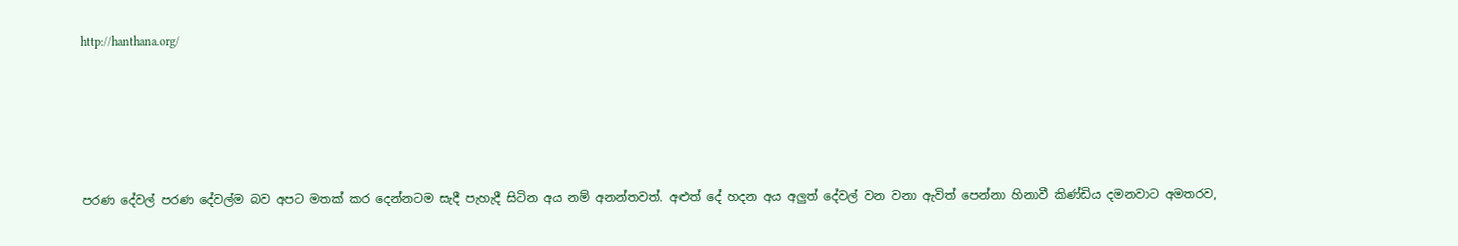http://hanthana.org/





පරණ දේවල් පරණ දේවල්ම බව අපට මතක් කර දෙන්නටම සැදී පැහැදී සිටින අය නම් අනන්තවත්. අළුත් දේ හදන අය අලුත් දේවල් වන වනා ඇවිත් පෙන්නා හිනාවී කිණ්ඩිය දමනවාට අමතරව,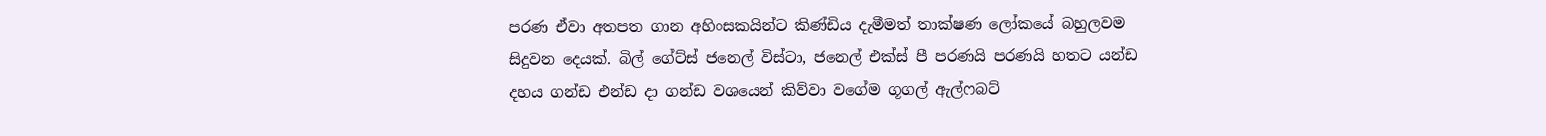පරණ ඒවා අතපත ගාන අහිංසකයින්ට කිණ්ඩිය දැමීමත් තාක්ෂණ ලෝකයේ බහුලවම සිදුවන දෙයක්. බිල් ගේට්ස් ජනෙල් විස්ටා, ජනෙල් එක්ස් පී පරණයි පරණයි හතට යන්ඩ දහය ගන්ඩ එන්ඩ දා ගන්ඩ වශයෙන් කිව්වා වගේම ගූගල් ඇල්ෆබට්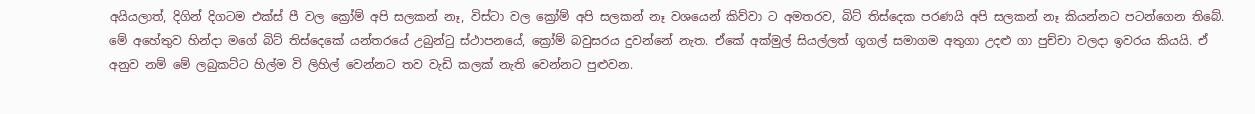අයියලාත්, දිගින් දිගටම එක්ස් පී වල ක්‍රෝම් අපි සලකන් නෑ, විස්ටා වල ක්‍රෝම් අපි සලකන් නෑ වශයෙන් කිව්වා ට අමතරව, බිට් තිස්දෙක පරණයි අපි සලකන් නෑ කියන්නට පටන්ගෙන තිබේ. මේ අහේතුව හින්දා මගේ බිට් තිස්දෙකේ යන්තරයේ උබුන්ටු ස්ථාපනයේ, ක්‍රෝම් බවුසරය දුවන්නේ නැත. ඒකේ අක්මුල් සියල්ලත් ගූගල් සමාගම අතුගා උදළු ගා පුච්චා වලදා ඉවරය කියයි. ඒ අනුව නම් මේ ලබුකට්ට හිල්ම වි ලිහිල් වෙන්නට තව වැඩි කලක් නැති වෙන්නට පුළුවන.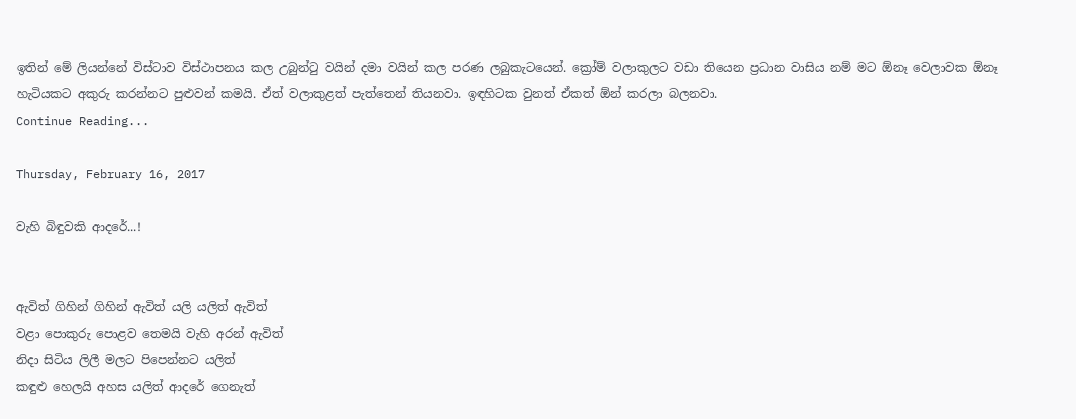ඉතින් මේ ලියන්නේ විස්ටාව විස්ථාපනය කල උබුන්ටු වයින් දමා වයින් කල පරණ ලබුකැටයෙන්. ක්‍රෝම් වලාකුලට වඩා තියෙන ප්‍රධාන වාසිය නම් මට ඕනෑ වෙලාවක ඕනෑ හැටියකට අකුරු කරන්නට පුළුවන් කමයි. ඒත් වලාකුළත් පැත්තෙන් තියනවා. ඉඳහිටක වුනත් ඒකත් ඕන් කරලා බලනවා.
Continue Reading...

Thursday, February 16, 2017

වැහි බිඳුවකි ආදරේ...!


ඇවිත් ගිහින් ගිහින් ඇවිත් යලි යලිත් ඇවිත්
වළා පොකුරු පොළව තෙමයි වැහි අරන් ඇවිත්
නිදා සිටිය ලිලී මලට පිපෙන්නට යලිත්
කඳුළු හෙලයි අහස යලිත් ආදරේ ගෙනැත්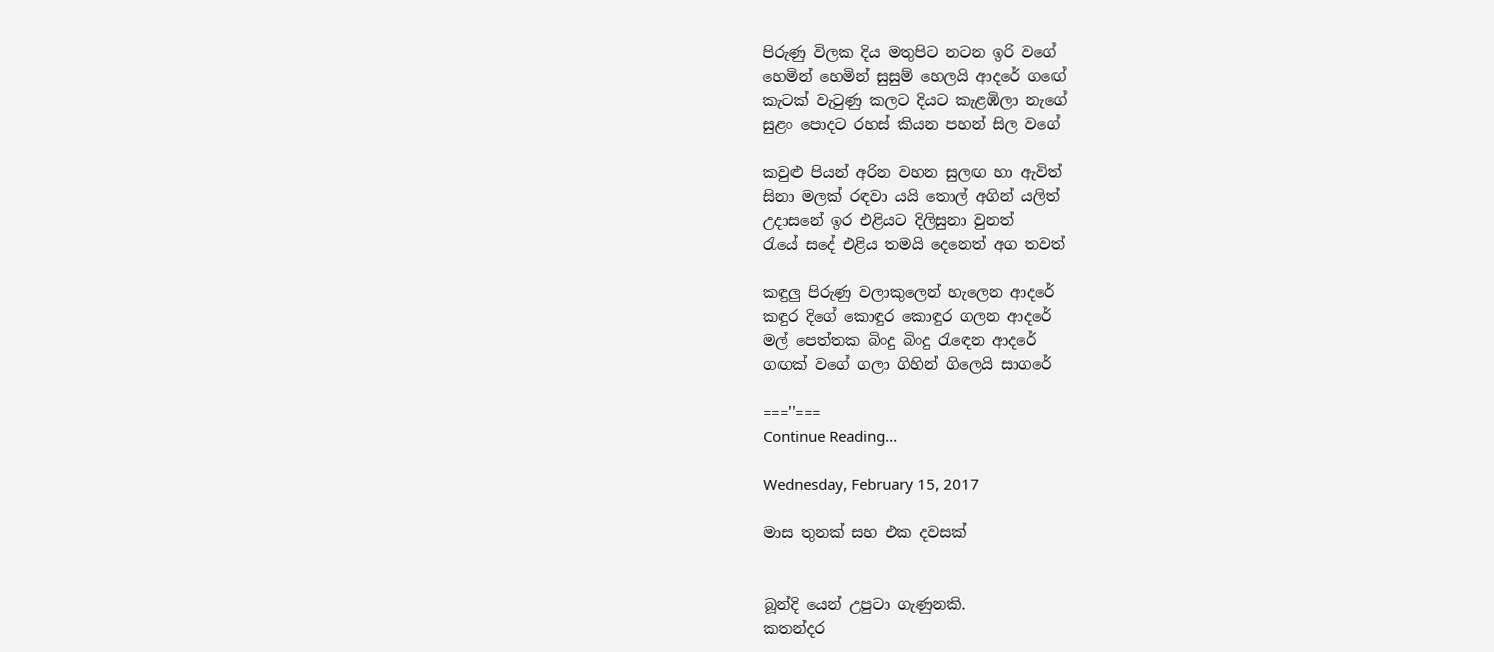පිරුණු විලක දිය මතුපිට නටන ඉරි වගේ
හෙමින් හෙමින් සුසුම් හෙලයි ආදරේ ගඟේ
කැටක් වැටුණු කලට දියට කැළඹිලා නැගේ
සුළං පොදට රහස් කියන පහන් සිල වගේ

කවුළු පියන් අරින වහන සුලඟ හා ඇවිත්
සිනා මලක් රඳවා යයි තොල් අගින් යලිත්
උදාසනේ ඉර එළියට දිලිසුනා වුනත්
රැයේ සදේ එළිය තමයි දෙනෙත් අග තවත්

කඳුලු පිරුණු වලාකුලෙන් හැලෙන ආදරේ
කඳුර දිගේ කොඳුර කොඳුර ගලන ආදරේ
මල් පෙත්තක බිංදු බිංදු රැඳෙන ආදරේ
ගඟක් වගේ ගලා ගිහින් ගිලෙයි සාගරේ

===''===
Continue Reading...

Wednesday, February 15, 2017

මාස තුනක් සහ එක දවසක්


බූන්දි යෙන් උපුටා ගැණුනකි.
කතන්දර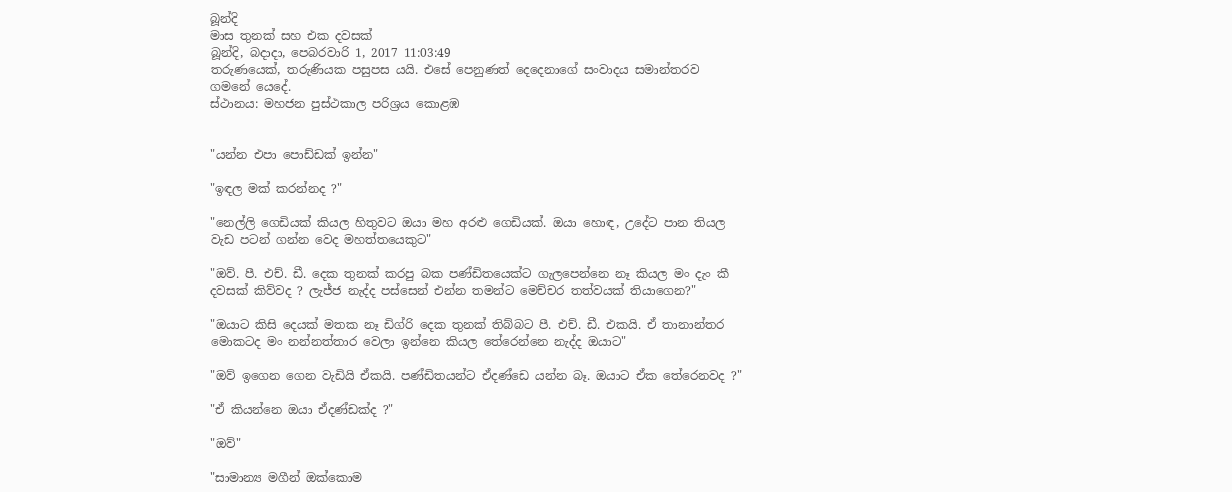බූන්දි
මාස තුනක් සහ එක දවසක්
බූන්දි, බදාදා, පෙබරවාරි 1, 2017 11:03:49
තරුණයෙක්, තරුණියක පසුපස යයි. එසේ පෙනුණත් දෙදෙනාගේ සංවාදය සමාන්තරව ගමනේ යෙදේ.
ස්ථානය: මහජන පුස්ථකාල පරිශ්‍රය කොළඹ


"යන්න එපා පොඩ්ඩක් ඉන්න"

"ඉඳල මක් කරන්නද ?"

"නෙල්ලි ගෙඩියක් කියල හිතුවට ඔයා මහ අරළු ගෙඩියක්. ඔයා හොඳ, උදේට පාන තියල වැඩ පටන් ගන්න වෙද මහත්තයෙකුට"

"ඔව්. පී. එච්. ඩී. දෙක තුනක් කරපු බක පණ්ඩිතයෙක්ට ගැලපෙන්නෙ නෑ කියල මං දැං කී දවසක් කිව්වද ? ලැජ්ජ නැද්ද පස්සෙන් එන්න තමන්ට මෙච්චර තත්වයක් තියාගෙන?"

"ඔයාට කිසි දෙයක් මතක නෑ ඩිග්රි දෙක තුනක් තිබ්බට පී. එච්. ඩී. එකයි. ඒ තානාන්තර මොකටද මං නන්නත්තාර වෙලා ඉන්නෙ කියල තේරෙන්නෙ නැද්ද ඔයාට"

"ඔව් ඉගෙන ගෙන වැඩියි ඒකයි. පණ්ඩිතයන්ට ඒදණ්ඩෙ යන්න බෑ. ඔයාට ඒක තේරෙනවද ?"

"ඒ කියන්නෙ ඔයා ඒදණ්ඩක්ද ?"

"ඔව්"

"සාමාන්‍ය මගීන් ඔක්කොම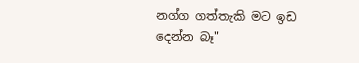නග්ග ගත්තැකි මට ඉඩ දෙන්න බෑ"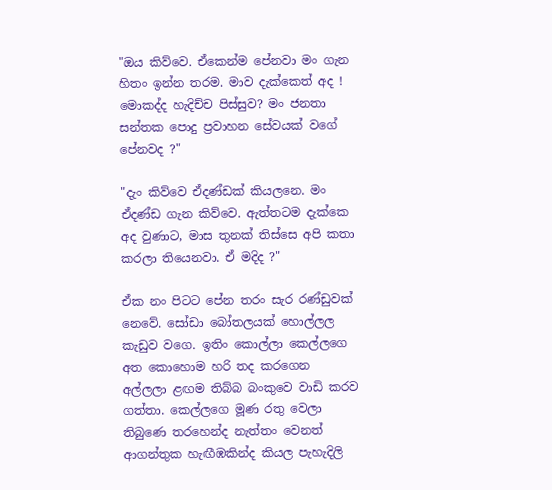"ඔය කිව්වෙ. ඒකෙන්ම පේනවා මං ගැන හිතං ඉන්න තරම. මාව දැක්කෙත් අද ! මොකද්ද හැදිච්ච පිස්සුව? මං ජනතා සන්තක පොදු ප්‍රවාහන සේවයක් වගේ පේනවද ?"

"දැං කිව්වෙ ඒදණ්ඩක් කියලනෙ. මං ඒදණ්ඩ ගැන කිව්වෙ. ඇත්තටම දැක්කෙ අද වුණාට, මාස තුනක් තිස්සෙ අපි කතා කරලා තියෙනවා. ඒ මදිද ?"

ඒක නං පිටට පේන තරං සැර රණ්ඩුවක් නෙවේ. සෝඩා බෝතලයක් හොල්ලල කැඩුව වගෙ. ඉතිං කොල්ලා කෙල්ලගෙ අත කොහොම හරි තද කරගෙන අල්ලලා ළඟම තිබ්බ බංකුවෙ වාඩි කරව ගත්තා. කෙල්ලගෙ මූණ රතු වෙලා තිබුණෙ තරහෙන්ද නැත්තං වෙනත් ආගන්තුක හැඟීඹකින්ද කියල පැහැදිලි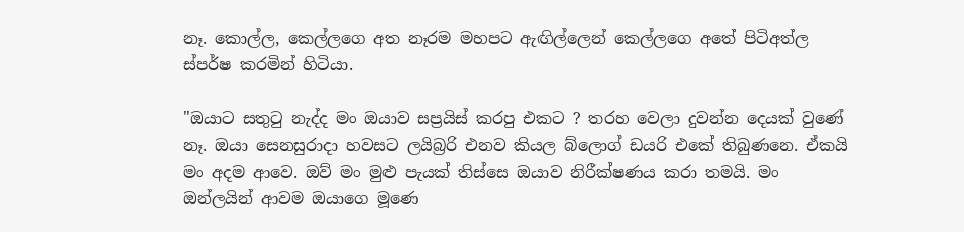නෑ. කොල්ල, කෙල්ලගෙ අත නෑරම මහපට ඇඟිල්ලෙන් කෙල්ලගෙ අතේ පිටිඅත්ල ස්පර්ෂ කරමින් හිටියා.

"ඔයාට සතුටු නැද්ද මං ඔයාව සප්‍රයිස් කරපු එකට ? තරහ වෙලා දුවන්න දෙයක් වුණේ නෑ. ඔයා සෙනසුරාදා හවසට ලයිබ්‍රරි එනව කියල බ්ලොග් ඩයරි එකේ තිබුණනෙ. ඒකයි මං අදම ආවෙ. ඔව් මං මුළු පැයක් තිස්සෙ ඔයාව නිරීක්ෂණය කරා තමයි. මං ඔන්ලයින් ආවම ඔයාගෙ මූණෙ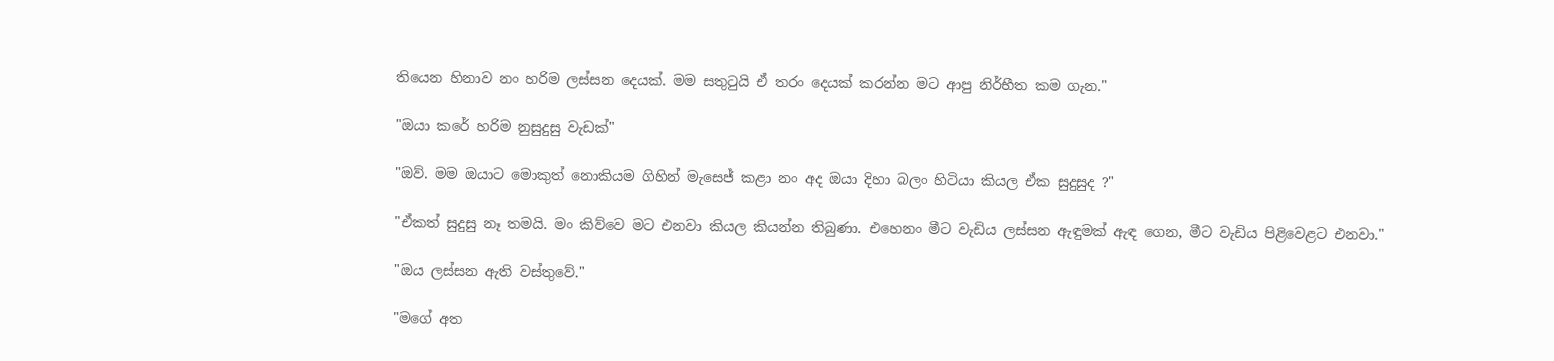තියෙන හිනාව නං හරිම ලස්සන දෙයක්. මම සතුටුයි ඒ තරං දෙයක් කරන්න මට ආපු නිර්භීත කම ගැන."

"ඔයා කරේ හරිම නුසුදුසු වැඩක්"

"ඔව්. මම ඔයාට මොකුත් නොකියම ගිහින් මැසෙජ් කළා නං අද ඔයා දිහා බලං හිටියා කියල ඒක සුදුසුද ?"

"ඒකත් සුදුසු නෑ තමයි. මං කිව්වෙ මට එනවා කියල කියන්න තිබුණා. එහෙනං මීට වැඩිය ලස්සන ඇඳුමක් ඇඳ ගෙන, මීට වැඩිය පිළිවෙළට එනවා."

"ඔය ලස්සන ඇති වස්තුවේ."

"මගේ අත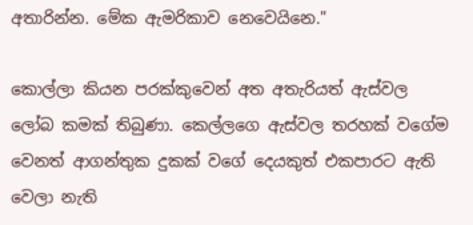අතාරින්න. මේක ඇමරිකාව නෙවෙයිනෙ."

කොල්ලා කියන පරක්කුවෙන් අත අතැරියත් ඇස්වල ලෝබ කමක් තිබුණා. කෙල්ලගෙ ඇස්වල තරහක් වගේම වෙනත් ආගන්තුක දුකක් වගේ දෙයකුත් එකපාරට ඇති වෙලා නැති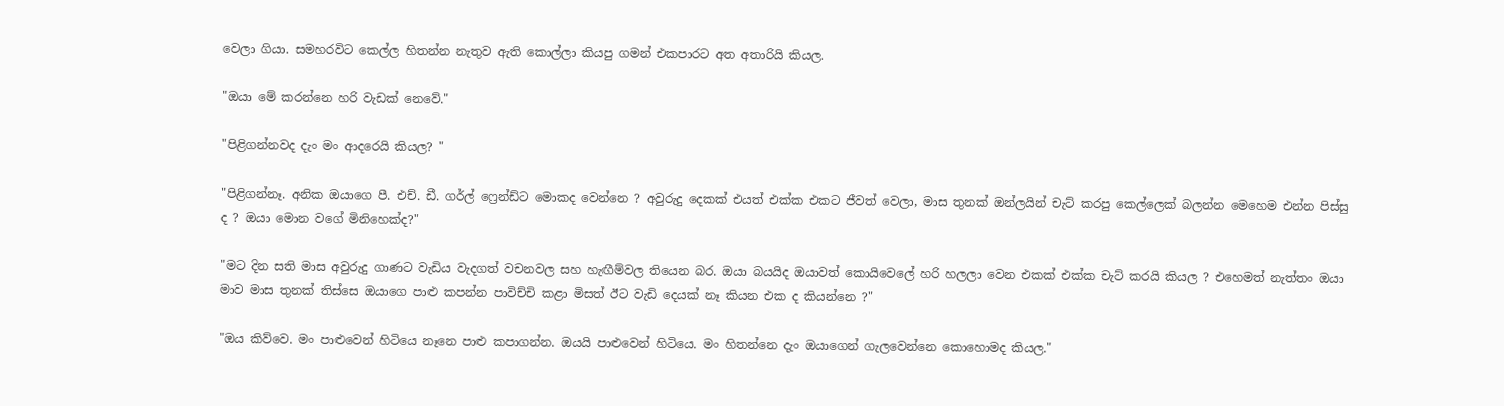වෙලා ගියා. සමහරවිට කෙල්ල හිතන්න නැතුව ඇති කොල්ලා කියපු ගමන් එකපාරට අත අතාරියි කියල.

"ඔයා මේ කරන්නෙ හරි වැඩක් නෙවේ."

"පිළිගන්නවද දැං මං ආදරෙයි කියල? "

"පිළිගන්නෑ. අනික ඔයාගෙ පී. එච්. ඩී. ගර්ල් ෆ්‍රෙන්ඩ්ට මොකද වෙන්නෙ ? අවුරුදු දෙකක් එයත් එක්ක එකට ජීවත් වෙලා, මාස තුනක් ඔන්ලයින් චැට් කරපු කෙල්ලෙක් බලන්න මෙහෙම එන්න පිස්සු ද ? ඔයා මොන වගේ මිනිහෙක්ද?"

"මට දින සති මාස අවුරුදු ගාණට වැඩිය වැදගත් වචනවල සහ හැඟීම්වල තියෙන බර. ඔයා බයයිද ඔයාවත් කොයිවෙලේ හරි හලලා වෙන එකක් එක්ක චැට් කරයි කියල ? එහෙමත් නැත්තං ඔයා මාව මාස තුනක් තිස්සෙ ඔයාගෙ පාළු කපන්න පාවිච්චි කළා මිසත් ඊට වැඩි දෙයක් නෑ කියන එක ද කියන්නෙ ?"

"ඔය කිව්වෙ. මං පාළුවෙන් හිටියෙ නෑනෙ පාළු කපාගන්න. ඔයයි පාළුවෙන් හිටියෙ. මං හිතන්නෙ දැං ඔයාගෙන් ගැලවෙන්නෙ කොහොමද කියල."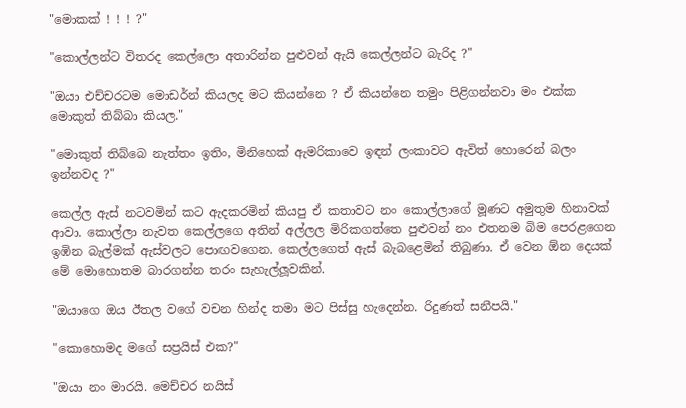"මොකක් ! ! ! ?"

"කොල්ලන්ට විතරද කෙල්ලො අතාරින්න පුළුවන් ඇයි කෙල්ලන්ට බැරිද ?"

"ඔයා එච්චරටම මොඩර්න් කියලද මට කියන්නෙ ? ඒ කියන්නෙ තමුං පිළිගන්නවා මං එක්ක මොකුත් තිබ්බා කියල."

"මොකුත් තිබ්බෙ නැත්තං ඉතිං, මිනිහෙක් ඇමරිකාවෙ ඉඳන් ලංකාවට ඇවිත් හොරෙන් බලං ඉන්නවද ?"

කෙල්ල ඇස් නටවමින් කට ඇදකරමින් කියපු ඒ කතාවට නං කොල්ලාගේ මූණට අමුතුම හිනාවක් ආවා. කොල්ලා නැවත කෙල්ලගෙ අතින් අල්ලල මිරිකගත්තෙ පුළුවන් නං එතනම බිම පෙරළගෙන ඉඹින බැල්මක් ඇස්වලට පොඟවගෙන. කෙල්ලගෙත් ඇස් බැබළෙමින් තිබුණා. ඒ වෙන ඕන දෙයක් මේ මොහොතම බාරගන්න තරං සැහැල්ලූවකින්.

"ඔයාගෙ ඔය ඊතල වගේ වචන හින්ද තමා මට පිස්සු හැදෙන්න. රිදුණත් සනීපයි."

"කොහොමද මගේ සප්‍රයිස් එක?"

"ඔයා නං මාරයි. මෙච්චර නයිස්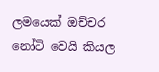ලමයෙක් ඔච්චර නෝටි වෙයි කියල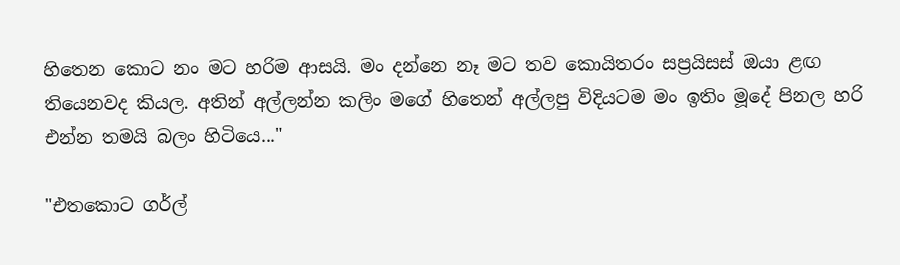හිතෙන කොට නං මට හරිම ආසයි. මං දන්නෙ නෑ මට තව කොයිතරං සප්‍රයිසස් ඔයා ළඟ තියෙනවද කියල. අතින් අල්ලන්න කලිං මගේ හිතෙන් අල්ලපු විදියටම මං ඉතිං මූදේ පිනල හරි එන්න තමයි බලං හිටියෙ..."

"එතකොට ගර්ල්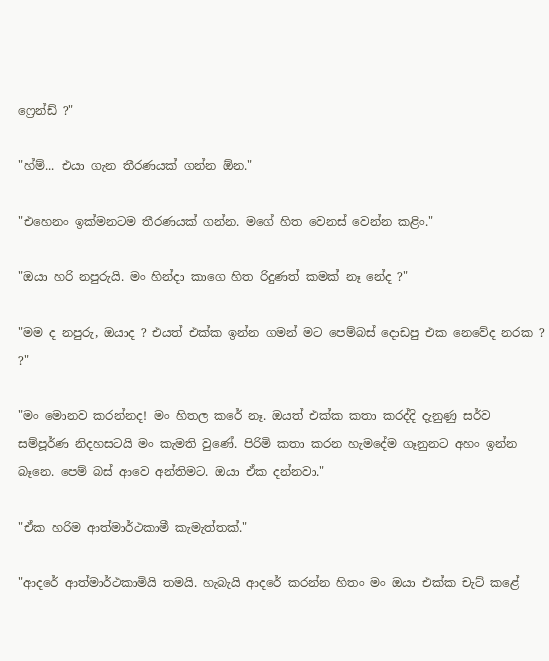ෆ්‍රෙන්ඩ් ?"

"හ්ම්... එයා ගැන තීරණයක් ගන්න ඕන."

"එහෙනං ඉක්මනටම තීරණයක් ගන්න. මගේ හිත වෙනස් වෙන්න කළිං."

"ඔයා හරි නපුරුයි. මං හින්දා කාගෙ හිත රිදුණත් කමක් නෑ නේද ?"

"මම ද නපුරු, ඔයාද ? එයත් එක්ක ඉන්න ගමන් මට පෙම්බස් දොඩපු එක නෙවේද නරක ? ?"

"මං මොනව කරන්නද! මං හිතල කරේ නෑ. ඔයත් එක්ක කතා කරද්දි දැනුණු සර්ව සම්පූර්ණ නිදහසටයි මං කැමති වුණේ. පිරිමි කතා කරන හැමදේම ගෑනුනට අහං ඉන්න බෑනෙ. පෙම් බස් ආවෙ අන්තිමට. ඔයා ඒක දන්නවා."

"ඒක හරිම ආත්මාර්ථකාමී කැමැත්තක්."

"ආදරේ ආත්මාර්ථකාමියි තමයි. හැබැයි ආදරේ කරන්න හිතං මං ඔයා එක්ක චැට් කළේ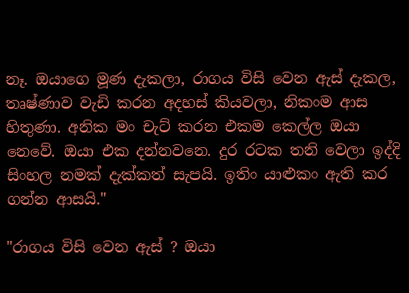නෑ. ඔයාගෙ මූණ දැකලා, රාගය විසි වෙන ඇස් දැකල, තෘෂ්ණාව වැඩි කරන අදහස් කියවලා, නිකංම ආස හිතුණා. අනික මං චැට් කරන එකම කෙල්ල ඔයා නෙවේ. ඔයා එක දන්නවනෙ. දුර රටක තනි වෙලා ඉද්දි සිංහල නමක් දැක්කත් සැපයි. ඉතිං යාළුකං ඇති කර ගන්න ආසයි."

"රාගය විසි වෙන ඇස් ? ඔයා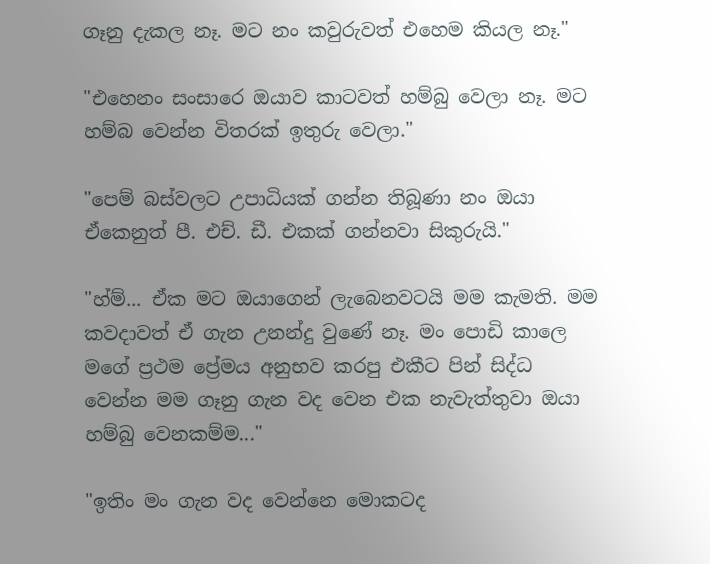ගෑනු දැකල නෑ. මට නං කවුරුවත් එහෙම කියල නෑ."

"එහෙනං සංසාරෙ ඔයාව කාටවත් හම්බු වෙලා නෑ. මට හම්බ වෙන්න විතරක් ඉතුරු වෙලා."

"පෙම් බස්වලට උපාධියක් ගන්න තිබූණා නං ඔයා ඒකෙනුත් පී. එච්. ඩී. එකක් ගන්නවා සිකුරුයි."

"හ්ම්... ඒක මට ඔයාගෙන් ලැබෙනවටයි මම කැමති. මම කවදාවත් ඒ ගැන උනන්දු වුණේ නෑ. මං පොඩි කාලෙ මගේ ප්‍රථම ප්‍රේමය අනුභව කරපු එකීට පින් සිද්ධ වෙන්න මම ගෑනු ගැන වද වෙන එක නැවැත්තුවා ඔයා හම්බු වෙනකම්ම..."

"ඉතිං මං ගැන වද වෙන්නෙ මොකටද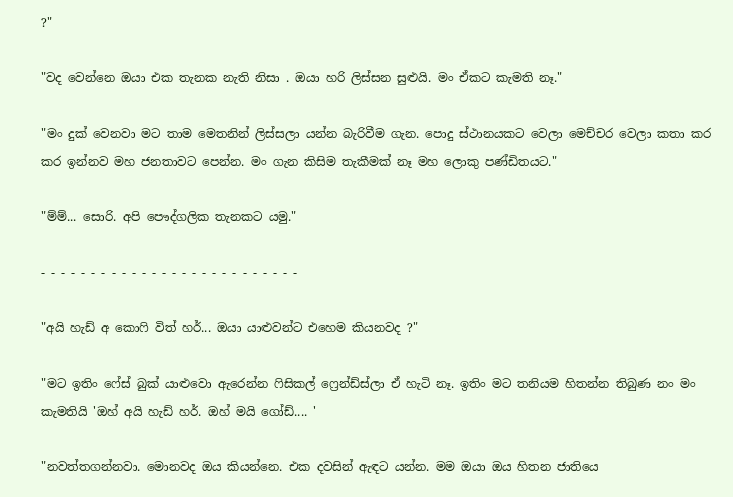?"

"වද වෙන්නෙ ඔයා එක තැනක නැති නිසා . ඔයා හරි ලිස්සන සුළුයි. මං ඒකට කැමති නෑ."

"මං දුක් වෙනවා මට තාම මෙතනින් ලිස්සලා යන්න බැරිවීම ගැන. පොදු ස්ථානයකට වෙලා මෙච්චර වෙලා කතා කර කර ඉන්නව මහ ජනතාවට පෙන්න. මං ගැන කිසිම තැකීමක් නෑ මහ ලොකු පණ්ඩිතයට."

"ම්ම්... සොරි. අපි පෞද්ගලික තැනකට යමු."

- - - - - - - - - - - - - - - - - - - - - - - - - -

"අයි හැඩ් අ කොෆි විත් හර්... ඔයා යාළුවන්ට එහෙම කියනවද ?"

"මට ඉතිං ෆේස් බුක් යාළුවො ඇරෙන්න ෆිසිකල් ෆ්‍රෙන්ඩ්ස්ලා ඒ හැටි නෑ. ඉතිං මට තනියම හිතන්න තිබුණ නං මං කැමතියි 'ඔහ් අයි හැඩ් හර්. ඔහ් මයි ගෝඩ්.... '

"නවත්තගන්නවා. මොනවද ඔය කියන්නෙ. එක දවසින් ඇඳට යන්න. මම ඔයා ඔය හිතන ජාතියෙ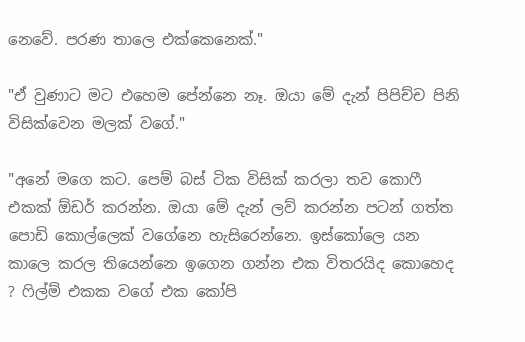නෙවේ. පරණ තාලෙ එක්කෙනෙක්."

"ඒ වුණාට මට එහෙම පේන්නෙ නෑ. ඔයා මේ දැන් පිපිච්ච පිනි විසික්වෙන මලක් වගේ."

"අනේ මගෙ කට. පෙම් බස් ටික විසික් කරලා තව කොෆී එකක් ඕඩර් කරන්න. ඔයා මේ දැන් ලව් කරන්න පටන් ගත්ත පොඩි කොල්ලෙක් වගේනෙ හැසිරෙන්නෙ. ඉස්කෝලෙ යන කාලෙ කරල තියෙන්නෙ ඉගෙන ගන්න එක විතරයිද කොහෙද ? ෆිල්ම් එකක වගේ එක කෝපි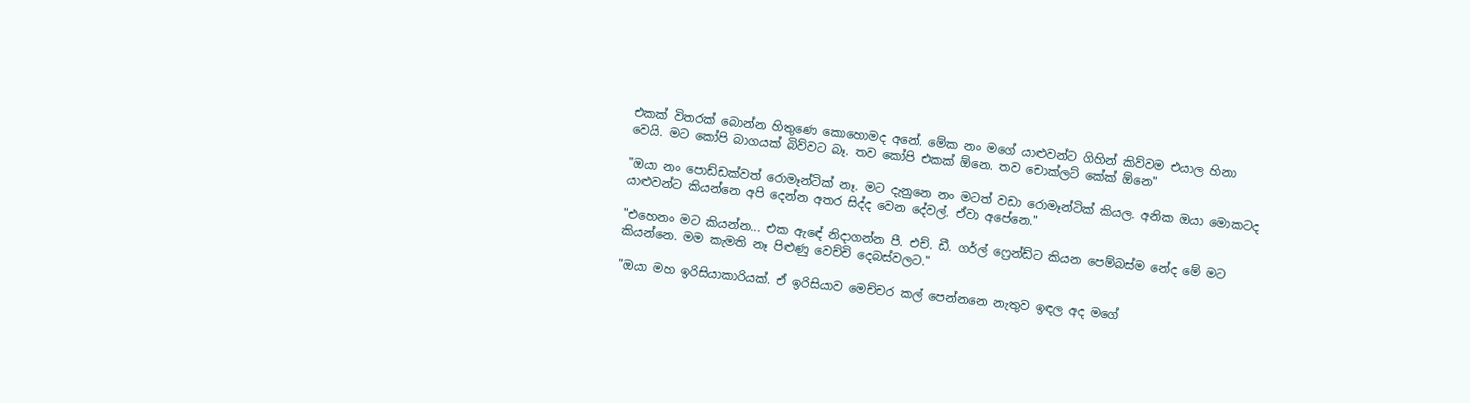එකක් විතරක් බොන්න හිතුණෙ කොහොමද අනේ. මේක නං මගේ යාළුවන්ට ගිහින් කිව්වම එයාල හිනා වෙයි. මට කෝපි බාගයක් බිව්වට බෑ. තව කෝපි එකක් ඕනෙ. තව චොක්ලට් කේක් ඕනෙ"

"ඔයා නං පොඩ්ඩක්වත් රොමෑන්ටික් නෑ. මට දැනුනෙ නං මටත් වඩා රොමෑන්ටික් කියල. අනික ඔයා මොකටද යාළුවන්ට කියන්නෙ අපි දෙන්න අතර සිද්ද වෙන දේවල්. ඒවා අපේනෙ."

"එහෙනං මට කියන්න... එක ඇඳේ නිදාගන්න පී. එච්. ඩී. ගර්ල් ෆ්‍රෙන්ඩ්ට කියන පෙම්බස්ම නේද මේ මට කියන්නෙ. මම කැමති නෑ පිළුණු වෙච්චි දෙබස්වලට."

"ඔයා මහ ඉරිසියාකාරියක්. ඒ ඉරිසියාව මෙච්චර කල් පෙන්නනෙ නැතුව ඉඳල අද මගේ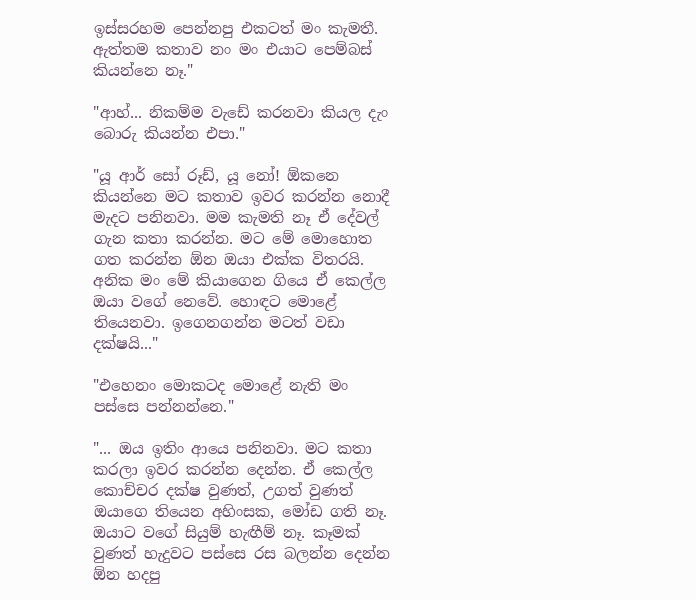ඉස්සරහම පෙන්නපු එකටත් මං කැමතී. ඇත්තම කතාව නං මං එයාට පෙම්බස් කියන්නෙ නෑ."

"ආහ්... නිකම්ම වැඩේ කරනවා කියල දැං බොරු කියන්න එපා."

"යූ ආර් සෝ රූඩ්, යූ නෝ! ඕකනෙ කියන්නෙ මට කතාව ඉවර කරන්න නොදී මැදට පනිනවා. මම කැමති නෑ ඒ දේවල් ගැන කතා කරන්න. මට මේ මොහොත ගත කරන්න ඕන ඔයා එක්ක විතරයි. අනික මං මේ කියාගෙන ගියෙ ඒ කෙල්ල ඔයා වගේ නෙවේ. හොඳට මොළේ තියෙනවා. ඉගෙනගන්න මටත් වඩා දක්ෂයි..."

"එහෙනං මොකටද මොළේ නැති මං පස්සෙ පන්නන්නෙ."

"... ඔය ඉතිං ආයෙ පනිනවා. මට කතා කරලා ඉවර කරන්න දෙන්න. ඒ කෙල්ල කොච්චර දක්ෂ වුණත්, උගත් වුණත් ඔයාගෙ තියෙන අහිංසක, මෝඩ ගති නෑ. ඔයාට වගේ සියුම් හැඟීම් නෑ. කෑමක් වුණත් හැදුවට පස්සෙ රස බලන්න දෙන්න ඕන හදපු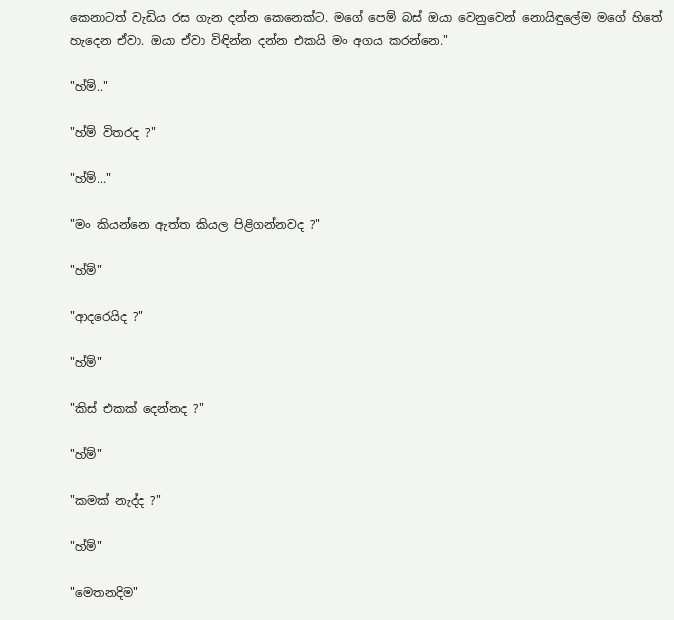කෙනාටත් වැඩිය රස ගැන දන්න කෙනෙක්ට. මගේ පෙම් බස් ඔයා වෙනුවෙන් නොයිඳුලේම මගේ හිතේ හැදෙන ඒවා. ඔයා ඒවා විඳින්න දන්න එකයි මං අගය කරන්නෙ."

"හ්ම්.."

"හ්ම් විතරද ?"

"හ්ම්..."

"මං කියන්නෙ ඇත්ත කියල පිළිගන්නවද ?"

"හ්ම්"

"ආදරෙයිද ?"

"හ්ම්"

"කිස් එකක් දෙන්නද ?"

"හ්ම්"

"කමක් නැද්ද ?"

"හ්ම්"

"මෙතනදිම"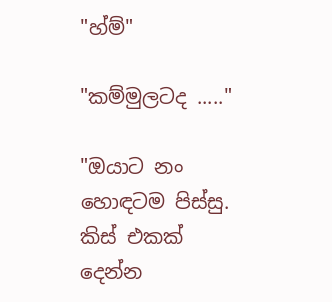"හ්ම්"

"කම්මුලටද ....."

"ඔයාට නං හොඳටම පිස්සු. කිස් එකක් දෙන්න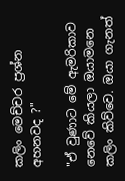කලිං මෙච්චර ප්‍රශ්න අහනවද ?"

"ඒ වුණාට මේ ඇමරිකාව නෙවේ කියලා ඔයාමනෙ කලිං කිව්වෙ. ඔයා ගැනත්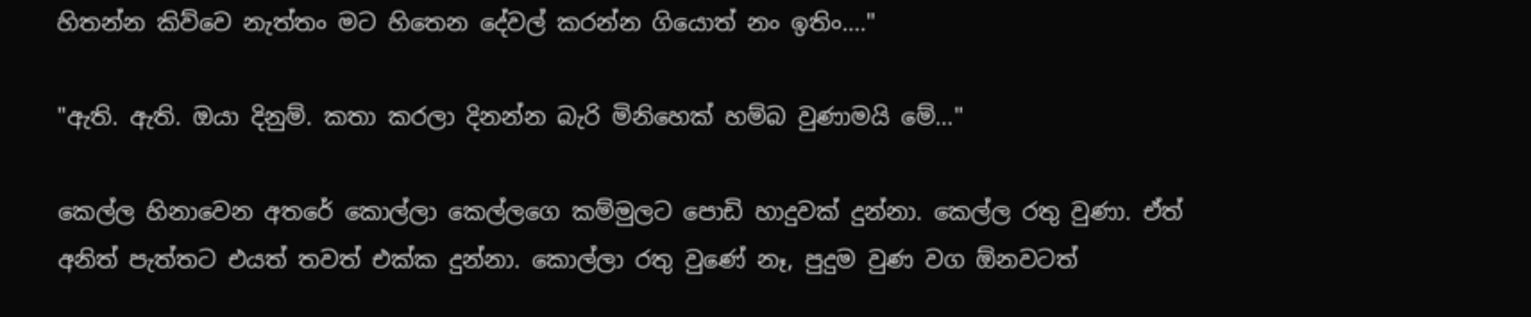හිතන්න කිව්වෙ නැත්තං මට හිතෙන දේවල් කරන්න ගියොත් නං ඉතිං...."

"ඇති. ඇති. ඔයා දිනුම්. කතා කරලා දිනන්න බැරි මිනිහෙක් හම්බ වුණාමයි මේ..."

කෙල්ල හිනාවෙන අතරේ කොල්ලා කෙල්ලගෙ කම්මුලට පොඩි හාදුවක් දුන්නා. කෙල්ල රතු වුණා. ඒත් අනිත් පැත්තට එයත් තවත් එක්ක දුන්නා. කොල්ලා රතු වුණේ නෑ, පුදුම වුණ වග ඕනවටත්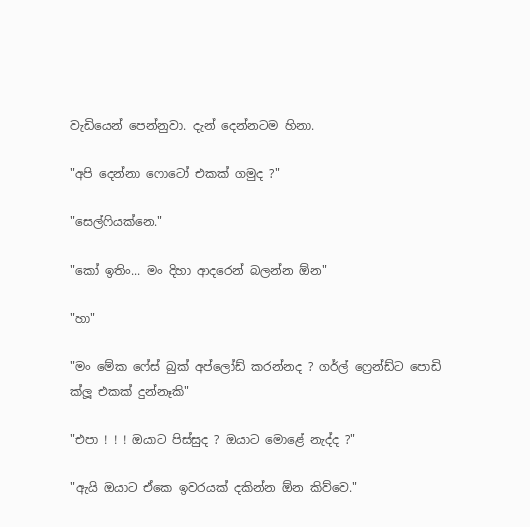වැඩියෙන් පෙන්නුවා. දැන් දෙන්නටම හිනා.

"අපි දෙන්නා ෆොටෝ එකක් ගමුද ?"

"සෙල්ෆියක්නෙ."

"කෝ ඉතිං... මං දිහා ආදරෙන් බලන්න ඕන"

"හා"

"මං මේක ෆේස් බුක් අප්ලෝඩ් කරන්නද ? ගර්ල් ෆ්‍රෙන්ඩ්ට පොඩි ක්ලූ එකක් දුන්නෑකි"

"එපා ! ! ! ඔයාට පිස්සුද ? ඔයාට මොළේ නැද්ද ?"

"ඇයි ඔයාට ඒකෙ ඉවරයක් දකින්න ඕන කිව්වෙ."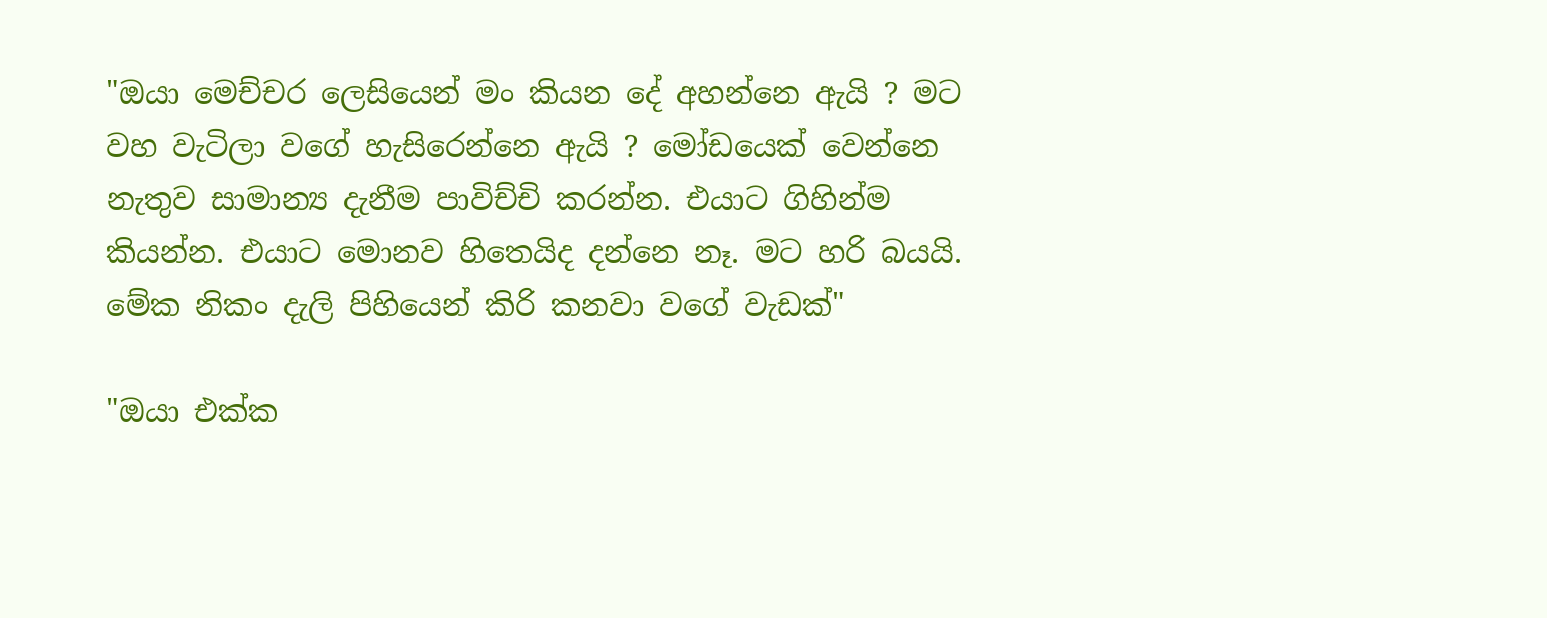"ඔයා මෙච්චර ලෙසියෙන් මං කියන දේ අහන්නෙ ඇයි ? මට වහ වැටිලා වගේ හැසිරෙන්නෙ ඇයි ? මෝඩයෙක් වෙන්නෙ නැතුව සාමාන්‍ය දැනීම පාවිච්චි කරන්න. එයාට ගිහින්ම කියන්න. එයාට මොනව හිතෙයිද දන්නෙ නෑ. මට හරි බයයි. මේක නිකං දැලි පිහියෙන් කිරි කනවා වගේ වැඩක්"

"ඔයා එක්ක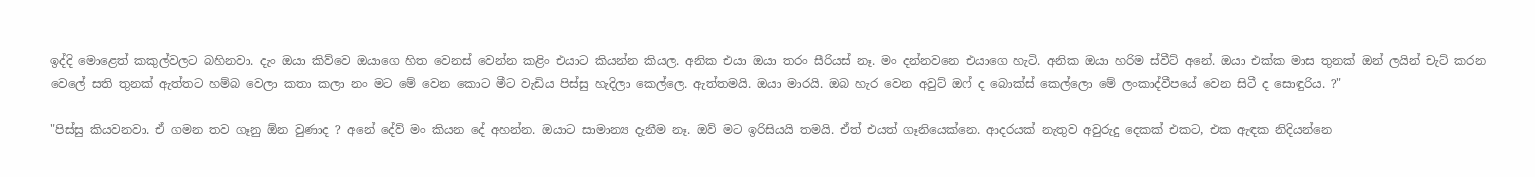ඉද්දි මොළෙත් කකුල්වලට බහිනවා. දැං ඔයා කිව්වෙ ඔයාගෙ හිත වෙනස් වෙන්න කළිං එයාට කියන්න කියල. අනික එයා ඔයා තරං සීරියස් නෑ. මං දන්නවනෙ එයාගෙ හැටි. අනික ඔයා හරිම ස්වීට් අනේ. ඔයා එක්ක මාස තුනක් ඔන් ලයින් චැට් කරන වෙලේ සති තුනක් ඇත්තට හම්බ වෙලා කතා කලා නං මට මේ වෙන කොට මීට වැඩිය පිස්සු හැදිලා කෙල්ලෙ. ඇත්තමයි. ඔයා මාරයි. ඔබ හැර වෙන අවුට් ඔෆ් ද බොක්ස් කෙල්ලො මේ ලංකාද්වීපයේ වෙන සිටී ද සොඳුරිය. ?"

"පිස්සු කියවනවා. ඒ ගමන තව ගෑනු ඕන වුණාද ? අනේ දේව් මං කියන දේ අහන්න. ඔයාට සාමාන්‍ය දැනීම නෑ. ඔව් මට ඉරිසියයි තමයි. ඒත් එයත් ගෑනියෙක්නෙ. ආදරයක් නැතුව අවුරුදු දෙකක් එකට, එක ඇඳක නිදියන්නෙ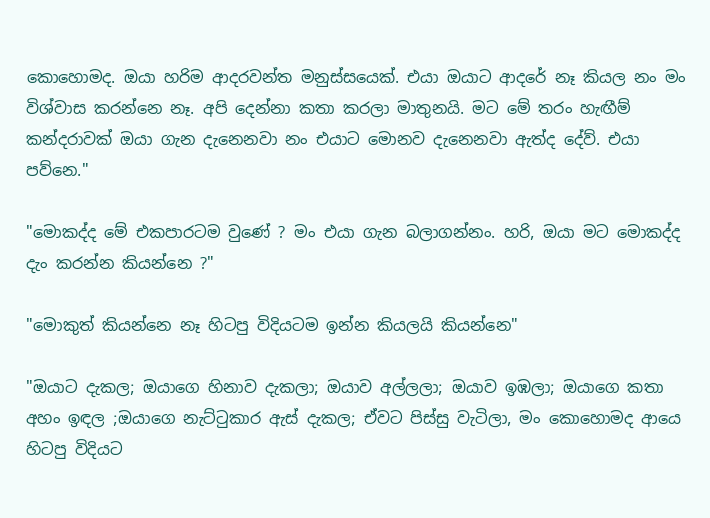කොහොමද. ඔයා හරිම ආදරවන්ත මනුස්සයෙක්. එයා ඔයාට ආදරේ නෑ කියල නං මං විශ්වාස කරන්නෙ නෑ. අපි දෙන්නා කතා කරලා මාතුනයි. මට මේ තරං හැඟීම් කන්දරාවක් ඔයා ගැන දැනෙනවා නං එයාට මොනව දැනෙනවා ඇත්ද දේව්. එයා පව්නෙ."

"මොකද්ද මේ එකපාරටම වුණේ ? මං එයා ගැන බලාගන්නං. හරි, ඔයා මට මොකද්ද දැං කරන්න කියන්නෙ ?"

"මොකුත් කියන්නෙ නෑ හිටපු විදියටම ඉන්න කියලයි කියන්නෙ"

"ඔයාට දැකල; ඔයාගෙ හිනාව දැකලා; ඔයාව අල්ලලා; ඔයාව ඉඹලා; ඔයාගෙ කතා අහං ඉඳල ;ඔයාගෙ නැට්ටුකාර ඇස් දැකල; ඒවට පිස්සු වැටිලා, මං කොහොමද ආයෙ හිටපු විදියට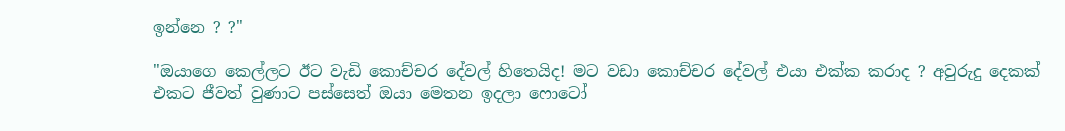ඉන්නෙ ? ?"

"ඔයාගෙ කෙල්ලට ඊට වැඩි කොච්චර දේවල් හිතෙයිද! මට වඩා කොච්චර දේවල් එයා එක්ක කරාද ? අවුරුදු දෙකක් එකට ජීවත් වුණාට පස්සෙත් ඔයා මෙතන ඉදලා ෆොටෝ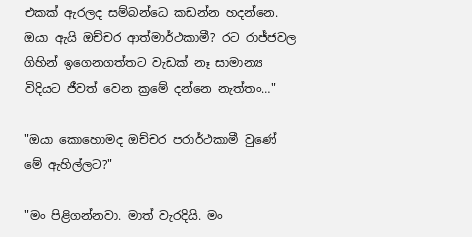එකක් ඇරලද සම්බන්ධෙ කඩන්න හදන්නෙ. ඔයා ඇයි ඔච්චර ආත්මාර්ථකාමී? රට රාජ්ජවල ගිහින් ඉගෙනගත්තට වැඩක් නෑ සාමාන්‍ය විදියට ජීවත් වෙන ක්‍රමේ දන්නෙ නැත්තං…"

"ඔයා කොහොමද ඔච්චර පරාර්ථකාමී වුණේ මේ ඇහිල්ලට?"

"මං පිළිගන්නවා. මාත් වැරදියි. මං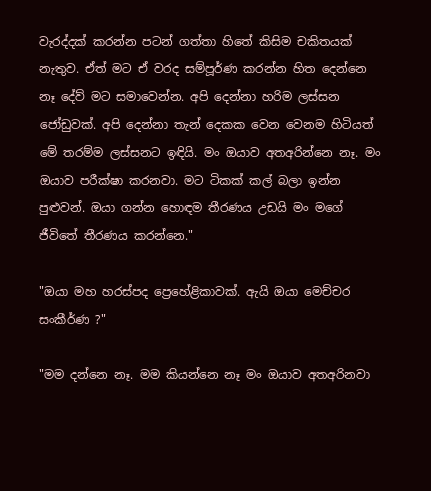වැරද්දක් කරන්න පටන් ගත්තා හිතේ කිසිම චකිතයක් නැතුව. ඒත් මට ඒ වරද සම්පූර්ණ කරන්න හිත දෙන්නෙ නෑ දේව් මට සමාවෙන්න. අපි දෙන්නා හරිම ලස්සන ජෝඩුවක්. අපි දෙන්නා තැන් දෙකක වෙන වෙනම හිටියත් මේ තරම්ම ලස්සනට ඉඳියි. මං ඔයාව අතඅරින්නෙ නෑ. මං ඔයාව පරීක්ෂා කරනවා. මට ටිකක් කල් බලා ඉන්න පුළුවන්. ඔයා ගන්න හොඳම තීරණය උඩයි මං මගේ ජීවිතේ තීරණය කරන්නෙ."

"ඔයා මහ හරස්පද ප්‍රෙහේළිකාවක්. ඇයි ඔයා මෙච්චර සංකීර්ණ ?"

"මම දන්නෙ නෑ. මම කියන්නෙ නෑ මං ඔයාව අතඅරිනවා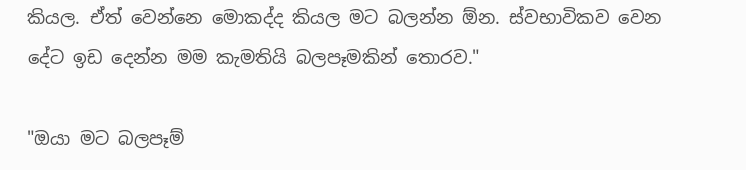කියල. ඒත් වෙන්නෙ මොකද්ද කියල මට බලන්න ඕන. ස්වභාවිකව වෙන දේට ඉඩ දෙන්න මම කැමතියි බලපෑමකින් තොරව."

"ඔයා මට බලපෑම්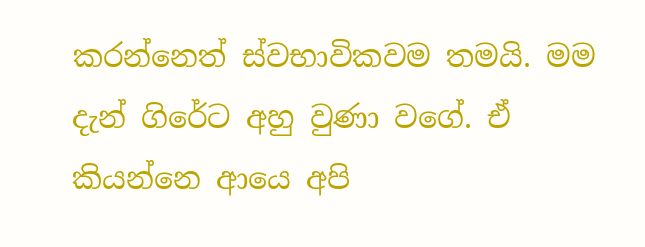කරන්නෙත් ස්වභාවිකවම තමයි. මම දැන් ගිරේට අහු වුණා වගේ. ඒ කියන්නෙ ආයෙ අපි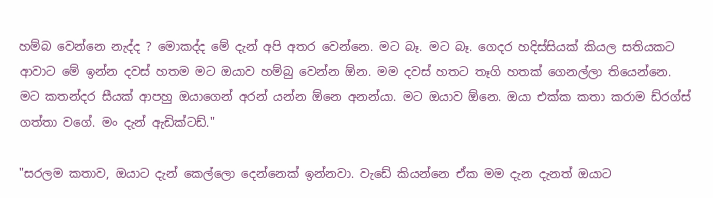හම්බ වෙන්නෙ නැද්ද ? මොකද්ද මේ දැන් අපි අතර වෙන්නෙ. මට බෑ. මට බෑ. ගෙදර හදිස්සියක් කියල සතියකට ආවාට මේ ඉන්න දවස් හතම මට ඔයාව හම්බු වෙන්න ඕන. මම දවස් හතට තෑගි හතක් ගෙනල්ලා තියෙන්නෙ. මට කතන්දර සීයක් ආපහු ඔයාගෙන් අරන් යන්න ඕනෙ අනන්යා. මට ඔයාව ඕනෙ. ඔයා එක්ක කතා කරාම ඩ්රග්ස් ගත්තා වගේ. මං දැන් ඇඩික්ටඩ්."

"සරලම කතාව, ඔයාට දැන් කෙල්ලො දෙන්නෙක් ඉන්නවා. වැඩේ කියන්නෙ ඒක මම දැන දැනත් ඔයාට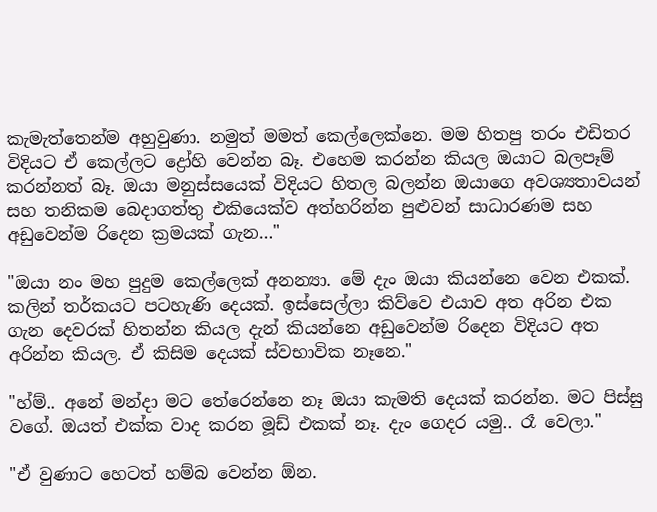කැමැත්තෙන්ම අහුවුණා. නමුත් මමත් කෙල්ලෙක්නෙ. මම හිතපු තරං එඩිතර විදියට ඒ කෙල්ලට ද්‍රෝහි වෙන්න බෑ. එහෙම කරන්න කියල ඔයාට බලපෑම් කරන්නත් බෑ. ඔයා මනුස්සයෙක් විදියට හිතල බලන්න ඔයාගෙ අවශ්‍යතාවයන් සහ තනිකම බෙදාගත්තු එකියෙක්ව අත්හරින්න පුළුවන් සාධාරණම සහ අඩුවෙන්ම රිදෙන ක්‍රමයක් ගැන…"

"ඔයා නං මහ පුදුම කෙල්ලෙක් අනන්‍යා. මේ දැං ඔයා කියන්නෙ වෙන එකක්. කලින් තර්කයට පටහැණි දෙයක්. ඉස්සෙල්ලා කිව්වෙ එයාව අත අරින එක ගැන දෙවරක් හිතන්න කියල දැන් කියන්නෙ අඩුවෙන්ම රිදෙන විදියට අත අරින්න කියල. ඒ කිසිම දෙයක් ස්වභාවික නෑනෙ."

"හ්ම්.. අනේ මන්දා මට තේරෙන්නෙ නෑ ඔයා කැමති දෙයක් කරන්න. මට පිස්සු වගේ. ඔයත් එක්ක වාද කරන මූඩ් එකක් නෑ. දැං ගෙදර යමු.. රෑ වෙලා."

"ඒ වුණාට හෙටත් හම්බ වෙන්න ඕන.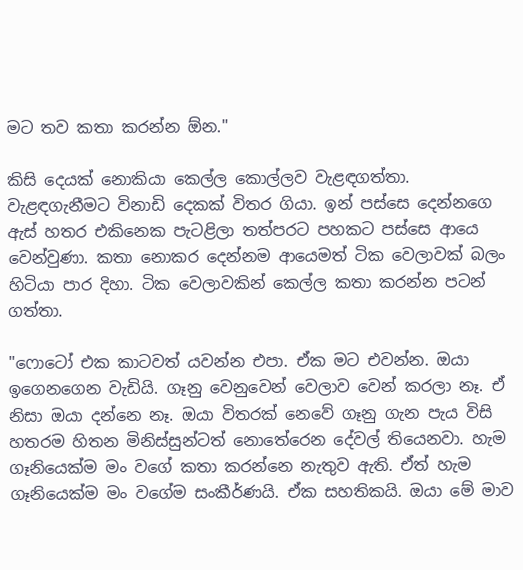මට තව කතා කරන්න ඕන."

කිසි දෙයක් නොකියා කෙල්ල කොල්ලව වැළඳගත්තා. වැළඳගැනීමට විනාඩි දෙකක් විතර ගියා. ඉන් පස්සෙ දෙන්නගෙ ඇස් හතර එකිනෙක පැටළිලා තත්පරට පහකට පස්සෙ ආයෙ වෙන්වුණා. කතා නොකර දෙන්නම ආයෙමත් ටික වෙලාවක් බලං හිටියා පාර දිහා. ටික වෙලාවකින් කෙල්ල කතා කරන්න පටන් ගත්තා.

"ෆොටෝ එක කාටවත් යවන්න එපා. ඒක මට එවන්න. ඔයා ඉගෙනගෙන වැඩියි. ගෑනු වෙනුවෙන් වෙලාව වෙන් කරලා නෑ. ඒ නිසා ඔයා දන්නෙ නෑ. ඔයා විතරක් නෙවේ ගෑනු ගැන පැය විසි හතරම හිතන මිනිස්සුන්ටත් නොතේරෙන දේවල් තියෙනවා. හැම ගෑනියෙක්ම මං වගේ කතා කරන්නෙ නැතුව ඇති. ඒත් හැම ගෑනියෙක්ම මං වගේම සංකීර්ණයි. ඒක සහතිකයි. ඔයා මේ මාව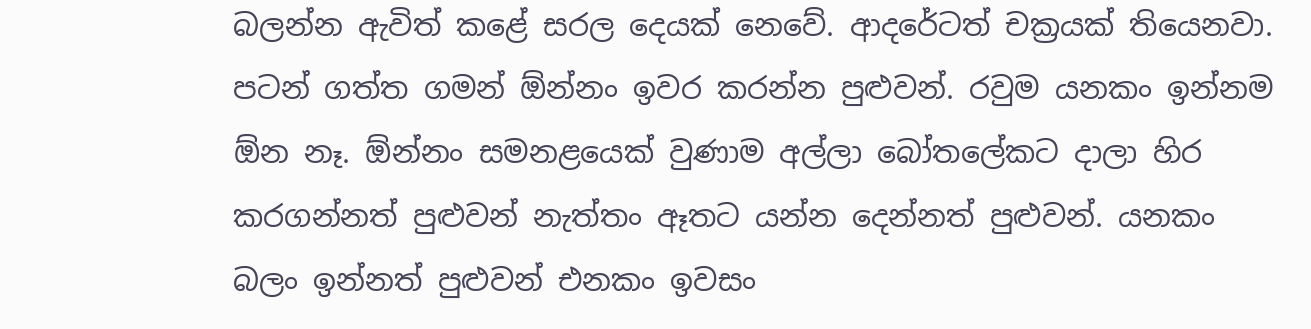බලන්න ඇවිත් කළේ සරල දෙයක් නෙවේ. ආදරේටත් චක්‍රයක් තියෙනවා. පටන් ගත්ත ගමන් ඕන්නං ඉවර කරන්න පුළුවන්. රවුම යනකං ඉන්නම ඕන නෑ. ඕන්නං සමනළයෙක් වුණාම අල්ලා බෝතලේකට දාලා හිර කරගන්නත් පුළුවන් නැත්තං ඈතට යන්න දෙන්නත් පුළුවන්. යනකං බලං ඉන්නත් පුළුවන් එනකං ඉවසං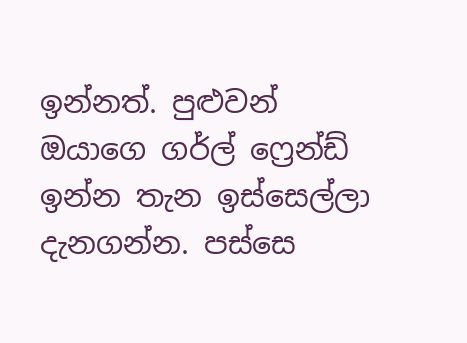ඉන්නත්. පුළුවන් ඔයාගෙ ගර්ල් ෆ්‍රෙන්ඩ් ඉන්න තැන ඉස්සෙල්ලා දැනගන්න. පස්සෙ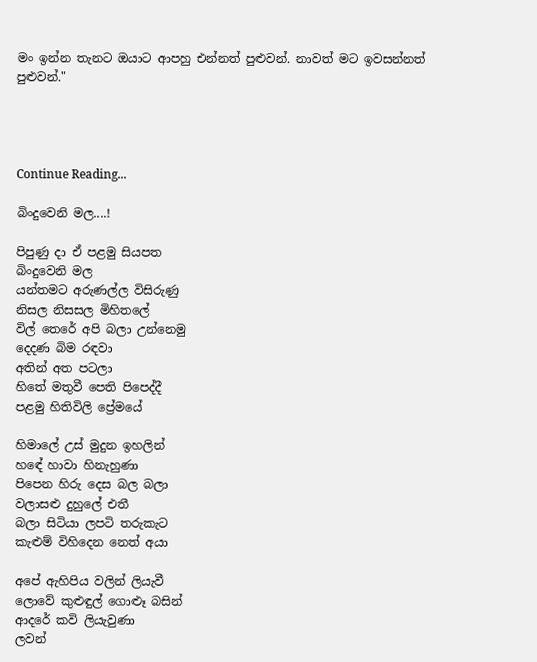මං ඉන්න තැනට ඔයාට ආපහු එන්නත් පුළුවන්. නාවත් මට ඉවසන්නත් පුළුවන්."




Continue Reading...

බිංදුවෙනි මල....!

පිපුණු දා ඒ පළමු සියපත
බිංදුවෙනි මල
යන්තමට අරුණල්ල විසිරුණු
නිසල නිසසල මිහිතලේ
විල් තෙරේ අපි බලා උන්නෙමු
දෙදණ බිම රඳවා
අතින් අත පටලා
හිතේ මතුවී පෙති පිපෙද්දී
පළමු හිතිවිලි ප්‍රේමයේ

හිමාලේ උස් මුදුන ඉහලින්
හඳේ හාවා හිනැහුණා
පිපෙන හිරු දෙස බල බලා
වලාසළු දුහුලේ එතී
බලා සිටියා ලපටි තරුකැට
කැළුම් විහිදෙන නෙත් අයා

අපේ ඇහිපිය වලින් ලියැවී
ලොවේ කුළුඳුල් ගොළූ බසින්
ආදරේ කවි ලියැවුණා
ලවන්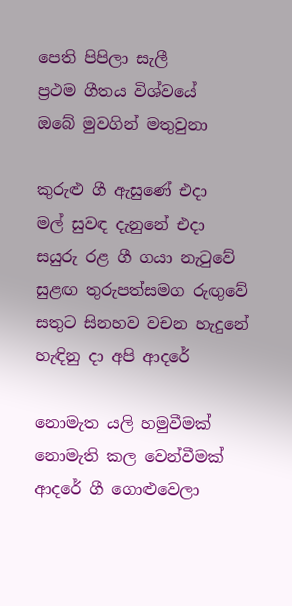පෙති පිපිලා සැලී
ප්‍රථම ගීතය විශ්වයේ
ඔබේ මුවගින් මතුවුනා

කුරුළු ගී ඇසුණේ එදා
මල් සුවඳ දැනුනේ එදා
සයුරු රළ ගී ගයා නැටුවේ
සුළඟ තුරුපත්සමග රුඟුවේ
සතුට සිනහව වචන හැදුනේ
හැඳිනු දා අපි ආදරේ

නොමැත යලි හමුවීමක්
නොමැති කල වෙන්වීමක්
ආදරේ ගී ගොළුවෙලා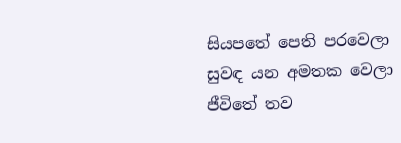සියපතේ පෙති පරවෙලා
සුවඳ යන අමතක වෙලා
ජීවිතේ තව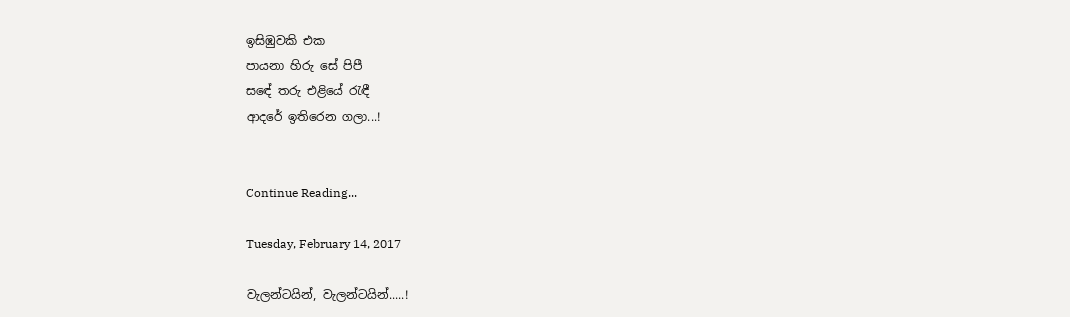ඉසිඹුවකි එක
පායනා හිරු සේ පිපී
සඳේ තරු එළියේ රැඳී
ආදරේ ඉතිරෙන ගලා...!


Continue Reading...

Tuesday, February 14, 2017

වැලන්ටයින්, වැලන්ටයින්.....!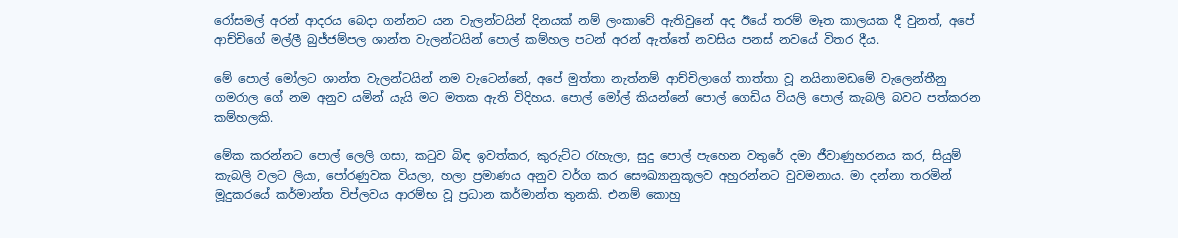රෝසමල් අරන් ආදරය බෙදා ගන්නට යන වැලන්ටයින් දිනයක් නම් ලංකාවේ ඇතිවුනේ අද ඊයේ තරම් මෑත කාලයක දී වුනත්, අපේ ආච්චිගේ මල්ලී බුජ්ජම්පල ශාන්ත වැලන්ටයින් පොල් කම්හල පටන් අරන් ඇත්තේ නවසිය පනස් නවයේ විතර දීය.

මේ පොල් මෝලට ශාන්ත වැලන්ටයින් නම වැටෙන්නේ, අපේ මුත්තා නැත්නම් ආච්චිලාගේ තාත්තා වූ නයිනාමඩමේ වැලෙන්තීනු ගමරාල ගේ නම අනුව යමින් යැයි මට මතක ඇති විදිහය. පොල් මෝල් කියන්නේ පොල් ගෙඩිය වියලි පොල් කැබලි බවට පත්කරන කම්හලකි.

මේක කරන්නට පොල් ලෙලි ගසා, කටුව බිඳ ඉවත්කර, කුරුට්ට රැහැලා, සුදු පොල් පැහෙන වතුරේ දමා ජීවාණුහරනය කර, සියුම් කැබලි වලට ලියා, පෝරණුවක වියලා, හලා ප්‍රමාණය අනුව වර්ග කර සෞඛ්‍යානුකූලව අහුරන්නට වුවමනාය. මා දන්නා තරමින් මූදුකරයේ කර්මාන්ත විප්ලවය ආරම්භ වූ ප්‍රධාන කර්මාන්ත තුනකි. එනම් කොහු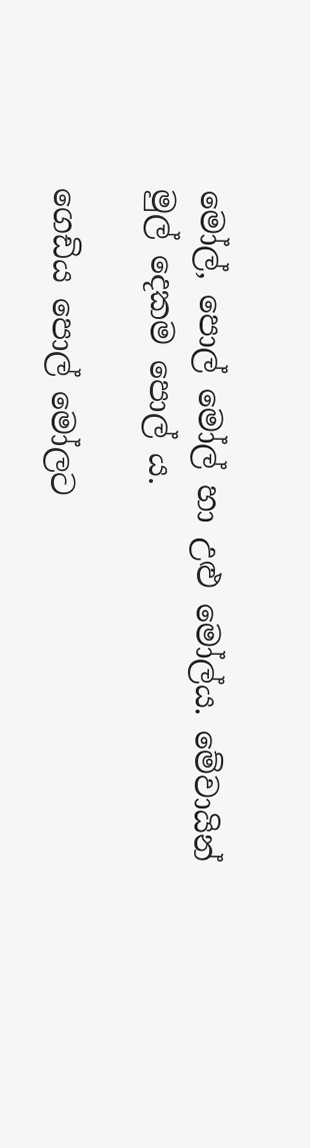මෝල්, පොල් මෝල් හා උළු මෝල්ය. මේවායින් මුල් දෙකම පොල් ය.

ගෙඩිය පොල් මෝලට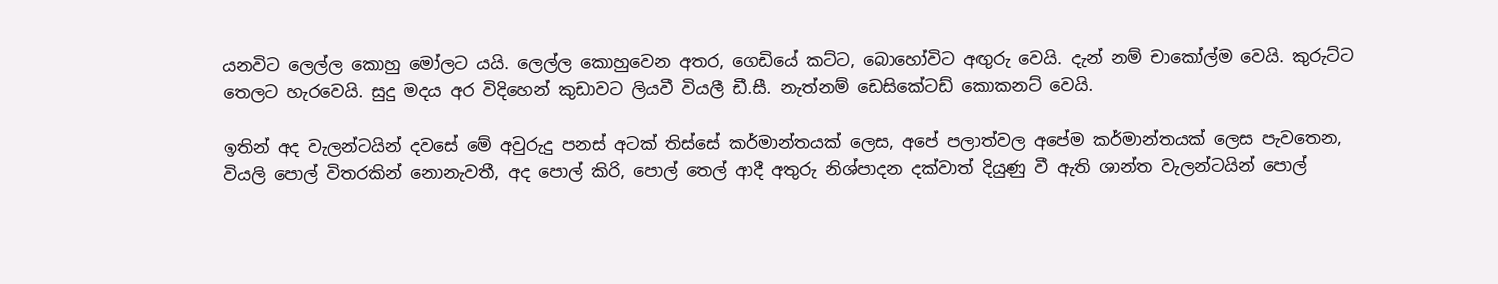යනවිට ලෙල්ල කොහු මෝලට යයි. ලෙල්ල කොහුවෙන අතර, ගෙඩියේ කට්ට, බොහෝවිට අඟුරු වෙයි. දැන් නම් චාකෝල්ම වෙයි. කුරුට්ට තෙලට හැරවෙයි. සුදු මදය අර විදිහෙන් කුඩාවට ලියවී වියලී ඩී.සී. නැත්නම් ඩෙසිකේටඩ් කොකනට් වෙයි.

ඉතින් අද වැලන්ටයින් දවසේ මේ අවුරුදු පනස් අටක් තිස්සේ කර්මාන්තයක් ලෙස, අපේ පලාත්වල අපේම කර්මාන්තයක් ලෙස පැවතෙන, වියලි පොල් විතරකින් නොනැවතී, අද පොල් කිරි, පොල් තෙල් ආදී අතුරු නිශ්පාදන දක්වාත් දියුණු වී ඇති ශාන්ත වැලන්ටයින් පොල්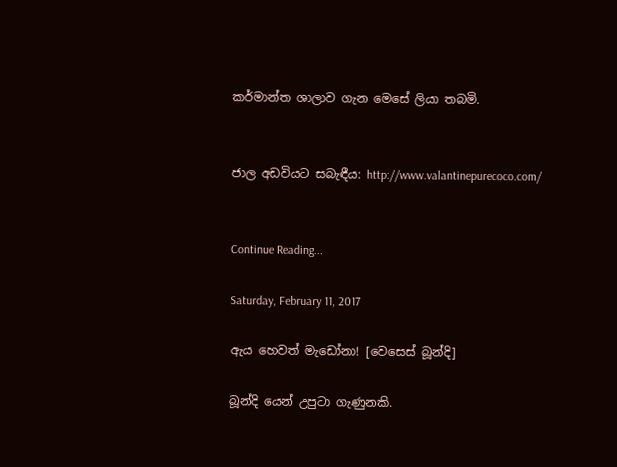කර්මාන්ත ශාලාව ගැන මෙසේ ලියා තබමි.


ජාල අඩවියට සබැඳීය: http://www.valantinepurecoco.com/


Continue Reading...

Saturday, February 11, 2017

ඇය හෙවත් මැඩෝනා! [වෙසෙස් බූන්දි]

බූන්දි යෙන් උපුටා ගැණුනකි.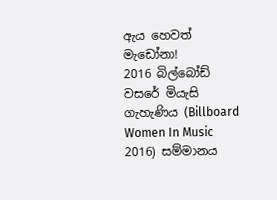ඇය හෙවත් මැඩෝනා!
2016 බිල්බෝඩ් වසරේ මියැසි ගැහැණිය (Billboard Women In Music 2016) සම්මානය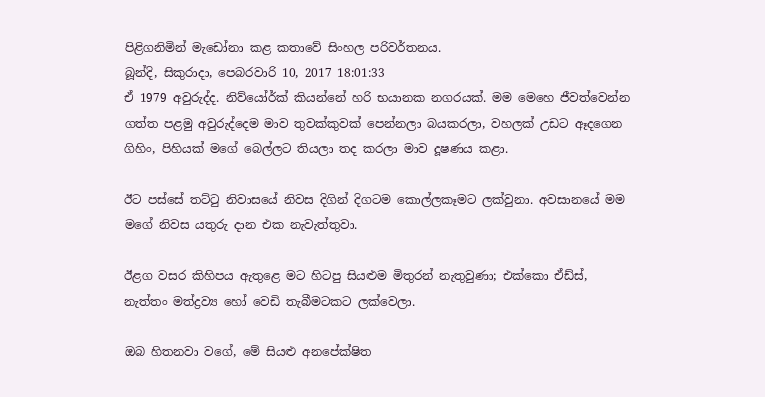පිළිගනිමින් මැඩෝනා කළ කතාවේ සිංහල පරිවර්තනය.
බූන්දි, සිකුරාදා, පෙබරවාරි 10, 2017 18:01:33
ඒ 1979 අවුරුද්ද. නිව්යෝර්ක් කියන්නේ හරි භයානක නගරයක්. මම මෙහෙ ජීවත්වෙන්න ගත්ත පළමු අවුරුද්දෙම මාව තුවක්කුවක් පෙන්නලා බයකරලා, වහලක් උඩට ඈදගෙන ගිහිං, පිහියක් මගේ බෙල්ලට තියලා තද කරලා මාව දූෂණය කළා.

ඊට පස්සේ තට්ටු නිවාසයේ නිවස දිගින් දිගටම කොල්ලකෑමට ලක්වුනා. අවසානයේ මම මගේ නිවස යතුරු දාන එක නැවැත්තුවා.

ඊළග වසර කිහිපය ඇතුළෙ මට හිටපු සියළුම මිතුරන් නැතුවුණා; එක්කො ඒඩ්ස්, නැත්තං මත්ද්‍රව්‍ය හෝ වෙඩි තැබීමටකට ලක්වෙලා.

ඔබ හිතනවා වගේ, මේ සියළු අනපේක්ෂිත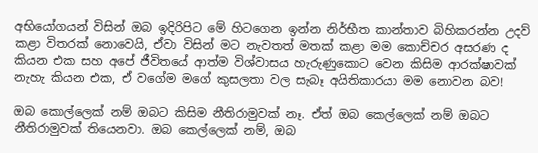අභියෝගයන් විසින් ඔබ ඉදිරිපිට මේ හිටගෙන ඉන්න නිර්භීත කාන්තාව බිහිකරන්න උදව් කළා විතරක් නොවෙයි, ඒවා විසින් මට නැවතත් මතක් කළා මම කොච්චර අසරණ ද කියන එක සහ අපේ ජීවිතයේ ආත්ම විශ්වාසය හැරුණුකොට වෙන කිසිම ආරක්ෂාවක් නැහැ කියන එක, ඒ වගේම මගේ කුසලතා වල සැබෑ අයිතිකාරයා මම නොවන බව!

ඔබ කොල්ලෙක් නම් ඔබට කිසිම නීතිරාමුවක් නෑ. ඒත් ඔබ කෙල්ලෙක් නම් ඔබට නීතිරාමුවක් තියෙනවා. ඔබ කෙල්ලෙක් නම්, ඔබ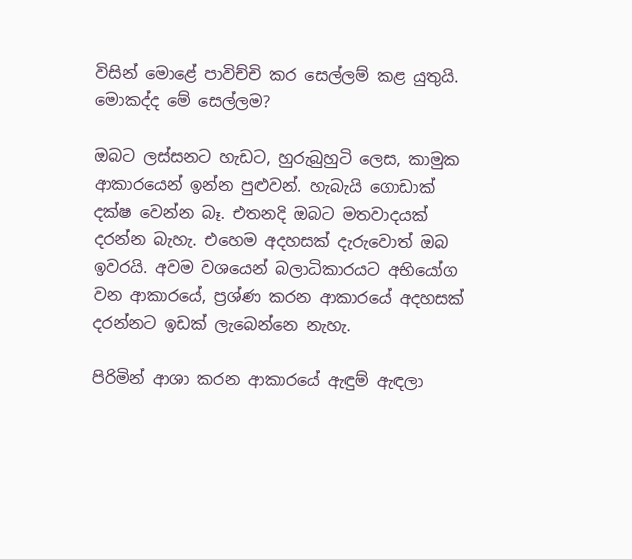විසින් මොළේ පාවිච්චි කර සෙල්ලම් කළ යුතුයි. මොකද්ද මේ සෙල්ලම?

ඔබට ලස්සනට හැඩට, හුරුබුහුටි ලෙස, කාමුක ආකාරයෙන් ඉන්න පුළුවන්. හැබැයි ගොඩාක් දක්ෂ වෙන්න බෑ. එතනදි ඔබට මතවාදයක් දරන්න බැහැ. එහෙම අදහසක් දැරුවොත් ඔබ ඉවරයි. අවම වශයෙන් බලාධිකාරයට අභියෝග වන ආකාරයේ, ප්‍රශ්ණ කරන ආකාරයේ අදහසක් දරන්නට ඉඩක් ලැබෙන්නෙ නැහැ.

පිරිමින් ආශා කරන ආකාරයේ ඇඳුම් ඇඳලා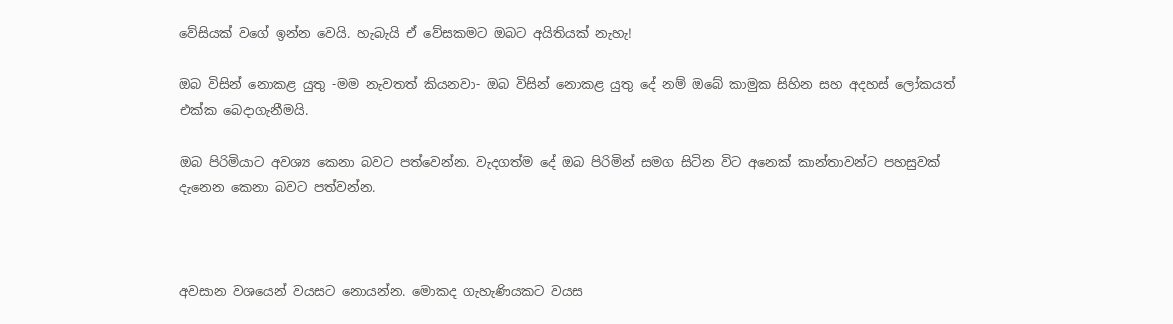වේසියක් වගේ ඉන්න වෙයි. හැබැයි ඒ වේසකමට ඔබට අයිතියක් නැහැ!

ඔබ විසින් නොකළ යුතු -මම නැවතත් කියනවා- ඔබ විසින් නොකළ යුතු දේ නම් ඔබේ කාමුක සිහින සහ අදහස් ලෝකයත් එක්ක බෙදාගැනීමයි.

ඔබ පිරිමියාට අවශ්‍ය කෙනා බවට පත්වෙන්න. වැදගත්ම දේ ඔබ පිරිමින් සමග සිටින විට අනෙක් කාන්තාවන්ට පහසුවක් දැනෙන කෙනා බවට පත්වන්න.



අවසාන වශයෙන් වයසට නොයන්න. මොකද ගැහැණියකට වයස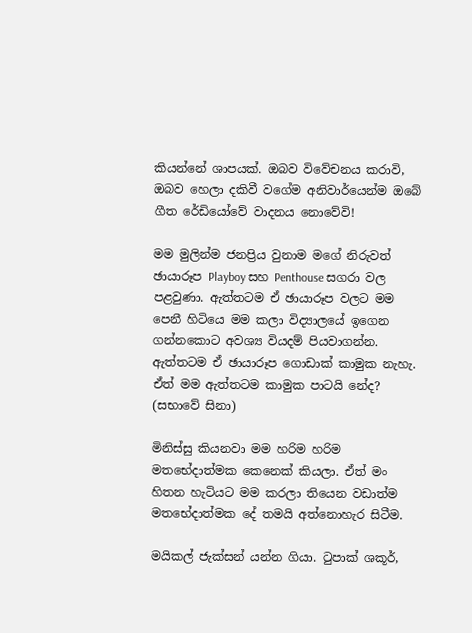කියන්නේ ශාපයක්. ඔබව විවේචනය කරාවි, ඔබව හෙලා දකිවී වගේම අනිවාර්යෙන්ම ඔබේ ගීත රේඩියෝවේ වාදනය නොවේවි!

මම මුලින්ම ජනප්‍රිය වුනාම මගේ නිරුවත් ඡායාරූප Playboy සහ Penthouse සගරා වල පළවුණා. ඇත්තටම ඒ ඡායාරූප වලට මම පෙනී හිටියෙ මම කලා විද්‍යාලයේ ඉගෙන ගන්නකොට අවශ්‍ය වියදම් පියවාගන්න. ඇත්තටම ඒ ඡායාරූප ගොඩාක් කාමුක නැහැ. ඒත් මම ඇත්තටම කාමුක පාටයි නේද? (සභාවේ සිනා)

මිනිස්සු කියනවා මම හරිම හරිම මතභේදාත්මක කෙනෙක් කියලා. ඒත් මං හිතන හැටියට මම කරලා තියෙන වඩාත්ම මතභේදාත්මක දේ තමයි අත්නොහැර සිටීම.

මයිකල් ජැක්සන් යන්න ගියා. ටුපාක් ශකූර්,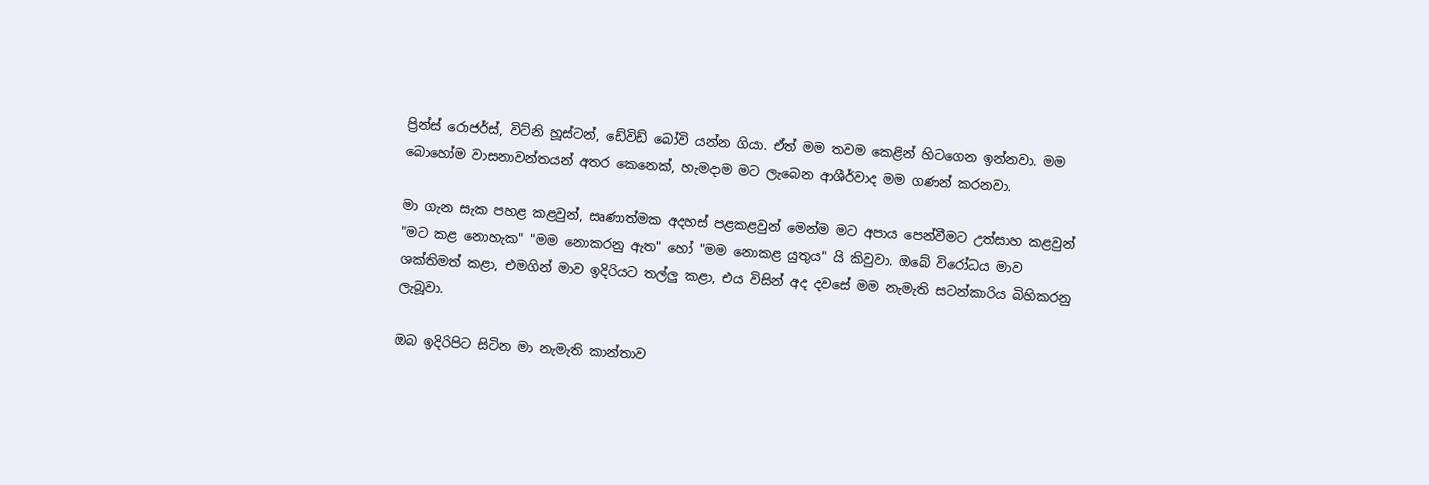ප්‍රින්ස් රොජර්ස්, විට්නි හූස්ටන්, ඩේවිඩ් බෝවි යන්න ගියා. ඒත් මම තවම කෙළින් හිටගෙන ඉන්නවා. මම බොහෝම වාසනාවන්තයන් අතර කෙනෙක්, හැමදාම මට ලැබෙන ආශීර්වාද මම ගණන් කරනවා.

මා ගැන සැක පහළ කළවුන්, සෘණාත්මක අදහස් පළකළවුන් මෙන්ම මට අපාය පෙන්වීමට උත්සාහ කළවුන් "මට කළ නොහැක" "මම නොකරනු ඇත" හෝ "මම නොකළ යුතුය" යි කිවුවා. ඔබේ විරෝධය මාව ශක්තිමත් කළා, එමගින් මාව ඉදිරියට තල්ලු කළා, එය විසින් අද දවසේ මම නැමැති සටන්කාරිය බිහිකරනු ලැබූවා.

ඔබ ඉදිරිපිට සිටින මා නැමැති කාන්තාව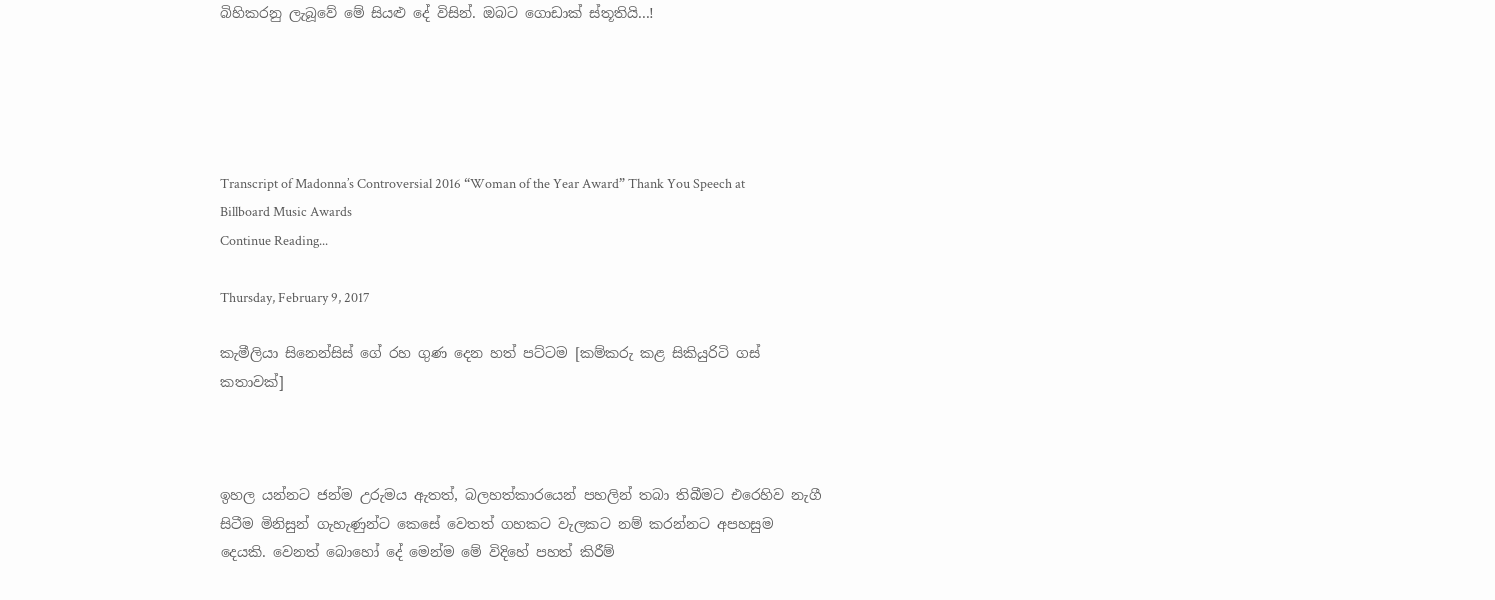බිහිකරනු ලැබූවේ මේ සියළු දේ විසින්. ඔබට ගොඩාක් ස්තූතියි...!





Transcript of Madonna’s Controversial 2016 “Woman of the Year Award” Thank You Speech at Billboard Music Awards
Continue Reading...

Thursday, February 9, 2017

කැමීලියා සිනෙන්සිස් ගේ රහ ගුණ දෙන හත් පට්ටම [කම්කරු කළ සිකියුරිටි ගස් කතාවක්]



ඉහල යන්නට ජන්ම උරුමය ඇතත්, බලහත්කාරයෙන් පහලින් තබා තිබීමට එරෙහිව නැගී සිටීම මිනිසුන් ගැහැණුන්ට කෙසේ වෙතත් ගහකට වැලකට නම් කරන්නට අපහසුම දෙයකි. වෙනත් බොහෝ දේ මෙන්ම මේ විදිහේ පහත් කිරීම්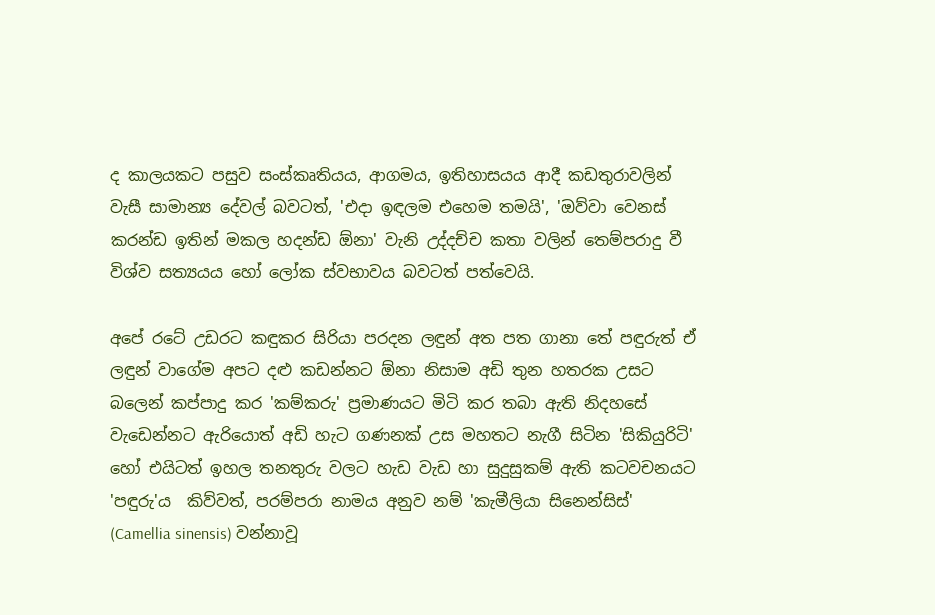ද කාලයකට පසුව සංස්කෘතියය, ආගමය, ඉතිහාසයය ආදී කඩතුරාවලින් වැසී සාමාන්‍ය දේවල් බවටත්, 'එදා ඉඳලම එහෙම තමයි', 'ඔව්වා වෙනස් කරන්ඩ ඉතින් මකල හදන්ඩ ඕනා' වැනි උද්දච්ච කතා වලින් තෙම්පරාදු වී විශ්ව සත්‍යයය හෝ ලෝක ස්වභාවය බවටත් පත්වෙයි.

අපේ රටේ උඩරට කඳුකර සිරියා පරදන ලඳුන් අත පත ගානා තේ පඳුරුත් ඒ ලඳුන් වාගේම අපට දළු කඩන්නට ඕනා නිසාම අඩි තුන හතරක උසට බලෙන් කප්පාදු කර 'කම්කරු' ප්‍රමාණයට මිටි කර තබා ඇති නිදහසේ වැඩෙන්නට ඇරියොත් අඩි හැට ගණනක් උස මහතට නැගී සිටින 'සිකියුරිටි' හෝ එයිටත් ඉහල තනතුරු වලට හැඩ වැඩ හා සුදුසුකම් ඇති කටවචනයට 'පඳුරු'ය  කිව්වත්, පරම්පරා නාමය අනුව නම් 'කැමීලියා සිනෙන්සිස්'  (Camellia sinensis) වන්නාවූ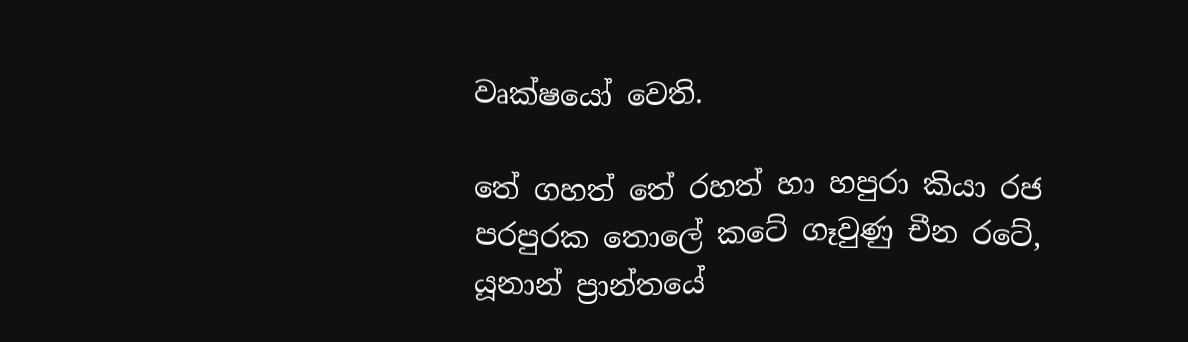වෘක්ෂයෝ වෙති.

තේ ගහත් තේ රහත් හා හපුරා කියා රජ පරපුරක තොලේ කටේ ගෑවුණු චීන රටේ, යූනාන් ප්‍රාන්තයේ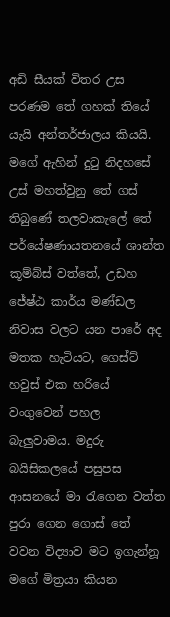අඩි සීයක් විතර උස පරණම තේ ගහක් තියේ යැයි අන්තර්ජාලය කියයි. මගේ ඇහින් දුටු නිදහසේ උස් මහත්වුනු තේ ගස් තිබුණේ තලවාකැලේ තේ පර්යේෂණායතනයේ ශාන්ත කූම්බ්ස් වත්තේ, උඩහ ජේෂ්ඨ කාර්ය මණ්ඩල නිවාස වලට යන පාරේ අද මතක හැටියට, ගෙස්ට් හවුස් එක හරියේ වංගුවෙන් පහල බැලුවාමය. මදුරු බයිසිකලයේ පසුපස ආසනයේ මා රැගෙන වත්ත පුරා ගෙන ගොස් තේ වවන විද්‍යාව මට ඉගැන්නූ මගේ මිත්‍රයා කියන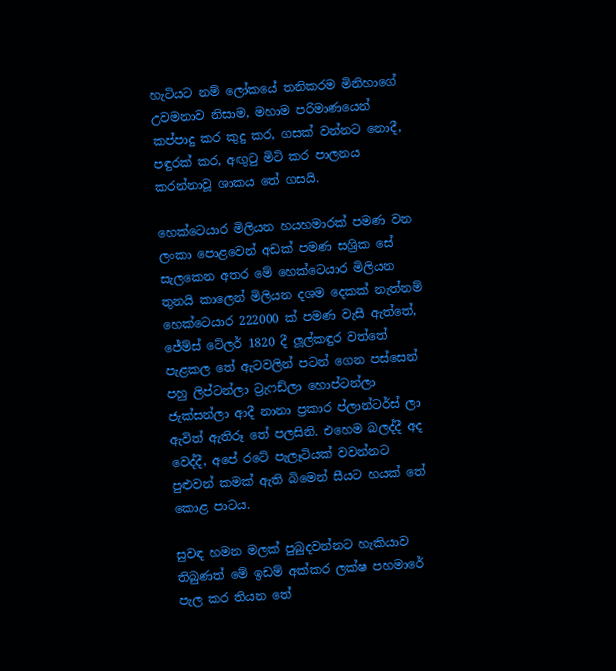හැටියට නම් ලෝකයේ තනිකරම මිනිහාගේ උවමනාව නිසාම, මහාම පරිමාණයෙන් කප්පාදු කර කුදු කර, ගසක් වන්නට නොදී, පඳුරක් කර, අඟුටු මිටි කර පාලනය කරන්නාවූ ශාකය තේ ගසයි.

හෙක්ටෙයාර මිලියන හයහමාරක් පමණ වන ලංකා පොළවෙන් අඩක් පමණ සශ්‍රික සේ සැලකෙන අතර මේ හෙක්ටෙයාර මිලියන තුනයි කාලෙන් මිලියන දශම දෙකක් නැත්නම් හෙක්ටෙයාර 222000 ක් පමණ වැසී ඇත්තේ, ජේම්ස් ටේලර් 1820 දී ලූල්කඳුර වත්තේ පැළකල තේ ඇටවලින් පටන් ගෙන පස්සෙන් පහු ලිප්ටන්ලා ට්‍රැෆඩ්ලා හොප්ටන්ලා ජැක්සන්ලා ආදී නානා ප්‍රකාර ප්ලාන්ටර්ස් ලා  ඇවිත් ඇතිරූ තේ පලසිනි. එහෙම බලද්දී අද වෙද්දී, අපේ රටේ පැලෑටියක් වවන්නට පුළුවන් කමක් ඇති බිමෙන් සීයට හයක් තේ කොළ පාටය.

සුවඳ හමන මලක් පුබුදවන්නට හැකියාව තිබුණත් මේ ඉඩම් අක්කර ලක්ෂ පහමාරේ පැල කර තියන තේ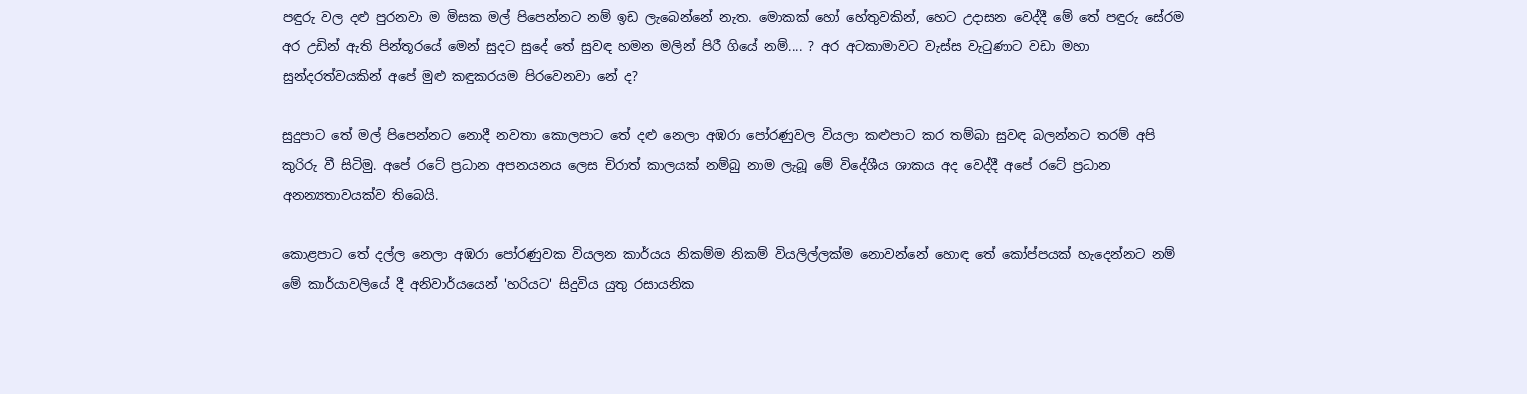පඳුරු වල දළු පුරනවා ම මිසක මල් පිපෙන්නට නම් ඉඩ ලැබෙන්නේ නැත. මොකක් හෝ හේතුවකින්, හෙට උදාසන වෙද්දී මේ තේ පඳුරු සේරම අර උඩින් ඇති පින්තූරයේ මෙන් සුදට සුදේ තේ සුවඳ හමන මලින් පිරී ගියේ නම්.... ? අර අටකාමාවට වැස්ස වැටුණාට වඩා මහා සුන්දරත්වයකින් අපේ මුළු කඳුකරයම පිරවෙනවා නේ ද?

සුදුපාට තේ මල් පිපෙන්නට නොදී නවතා කොලපාට තේ දළු නෙලා අඹරා පෝරණුවල වියලා කළුපාට කර තම්බා සුවඳ බලන්නට තරම් අපි කුරිරු වී සිටිමු. අපේ රටේ ප්‍රධාන අපනයනය ලෙස චිරාත් කාලයක් නම්බු නාම ලැබූ මේ විදේශීය ශාකය අද වෙද්දී අපේ රටේ ප්‍රධාන අනන්‍යතාවයක්ව තිබෙයි.

කොළපාට තේ දල්ල නෙලා අඹරා පෝරණුවක වියලන කාර්යය නිකම්ම නිකම් වියලිල්ලක්ම නොවන්නේ හොඳ තේ කෝප්පයක් හැදෙන්නට නම් මේ කාර්යාවලියේ දී අනිවාර්යයෙන් 'හරියට' සිදුවිය යුතු රසායනික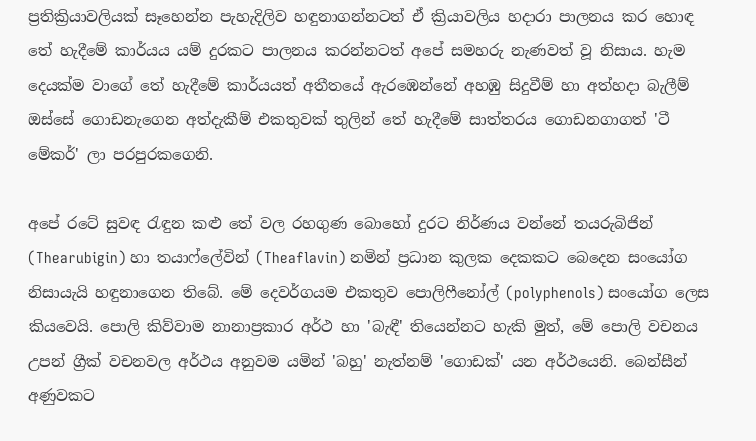ප්‍රතික්‍රියාවලියක් සෑහෙන්න පැහැදිලිව හඳුනාගන්නටත් ඒ ක්‍රියාවලිය හදාරා පාලනය කර හොඳ තේ හැදීමේ කාර්යය යම් දුරකට පාලනය කරන්නටත් අපේ සමහරු නැණවත් වූ නිසාය. හැම දෙයක්ම වාගේ තේ හැදීමේ කාර්යයත් අතීතයේ ඇරඹෙන්නේ අහඹු සිදුවීම් හා අත්හදා බැලීම් ඔස්සේ ගොඩනැගෙන අත්දැකීම් එකතුවක් තුලින් තේ හැදීමේ සාත්තරය ගොඩනගාගත් 'ටී මේකර්' ලා පරපුරකගෙනි.

අපේ රටේ සුවඳ රැඳුන කළු තේ වල රහගුණ බොහෝ දුරට නිර්ණය වන්නේ තයරුබිජින් (Thearubigin) හා තයාෆ්ලේවින් (Theaflavin) නමින් ප්‍රධාන කුලක දෙකකට බෙදෙන සංයෝග නිසායැයි හඳුනාගෙන තිබේ. මේ දෙවර්ගයම එකතුව පොලිෆීනෝල් (polyphenols) සංයෝග ලෙස කියවෙයි. පොලි කිව්වාම නානාප්‍රකාර අර්ථ හා 'බැඳී' තියෙන්නට හැකි මුත්, මේ පොලි වචනය උපන් ග්‍රීක් වචනවල අර්ථය අනුවම යමින් 'බහු' නැත්නම් 'ගොඩක්' යන අර්ථයෙනි. බෙන්සීන් අණුවකට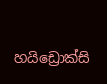හයිඩ්‍රොක්සි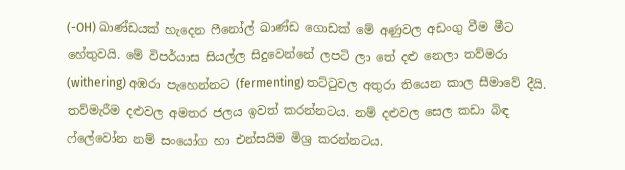(-OH) ඛාණ්ඩයක් හැදෙන ෆීනෝල් ඛාණ්ඩ ගොඩක් මේ අණුවල අඩංගු වීම මීට හේතුවයි. මේ විපර්යාස සියල්ල සිදුවෙන්නේ ලපටි ලා තේ දළු නෙලා තව්මරා (withering) අඹරා පැහෙන්නට (fermenting) තට්ටුවල අතුරා තියෙන කාල සීමාවේ දීයි. තව්මැරීම දළුවල අමතර ජලය ඉවත් කරන්නටය. නම් දළුවල සෙල කඩා බිඳ ෆ්ලේවෝන නම් සංයෝග හා එන්සයිම මිශ්‍ර කරන්නටය.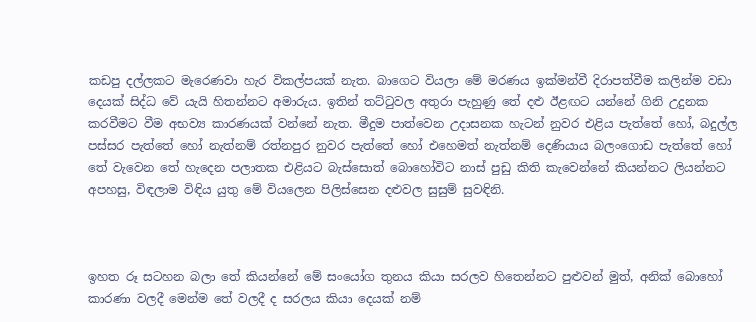කඩපු දල්ලකට මැරෙණවා හැර විකල්පයක් නැත. බාගෙට වියලා මේ මරණය ඉක්මන්වී දිරාපත්වීම කලින්ම වඩා දෙයක් සිද්ධ වේ යැයි හිතන්නට අමාරුය. ඉතින් තට්ටුවල අතුරා පැහුණු තේ දළු ඊළඟට යන්නේ ගිනි උදුනක කරවීමට වීම අභව්‍ය කාරණයක් වන්නේ නැත. මීදුම පාත්වෙන උදාසනක හැටන් නුවර එළිය පැත්තේ හෝ, බදුල්ල පස්සර පැත්තේ හෝ නැත්නම් රත්නපුර නුවර පැත්තේ හෝ එහෙමත් නැත්නම් දෙණියාය බලංගොඩ පැත්තේ හෝ තේ වැවෙන තේ හැදෙන පලාතක එළියට බැස්සොත් බොහෝවිට නාස් පුඩු කිති කැවෙන්නේ කියන්නට ලියන්නට අපහසු, විඳලාම විඳිය යුතු මේ වියලෙන පිලිස්සෙන දළුවල සුසුම් සුවඳිනි.



ඉහත රූ සටහන බලා තේ කියන්නේ මේ සංයෝග තුනය කියා සරලව හිතෙන්නට පුළුවන් මුත්, අනික් බොහෝ කාරණා වලදී මෙන්ම තේ වලදී ද සරලය කියා දෙයක් නම්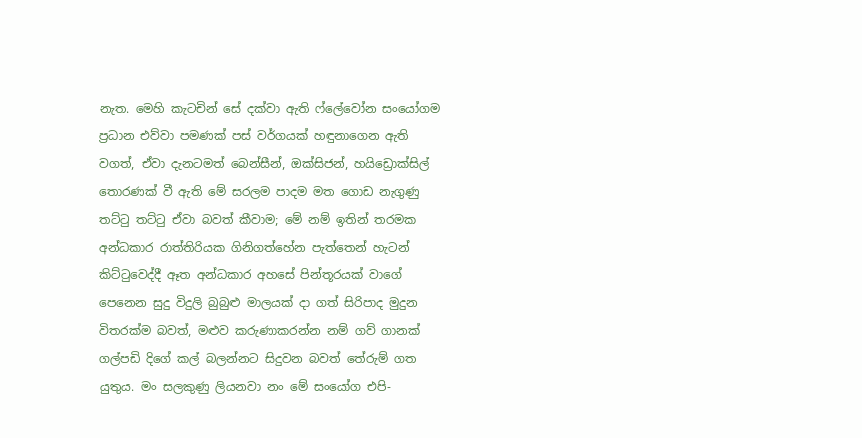නැත. මෙහි කැටචින් සේ දක්වා ඇති ෆ්ලේවෝන සංයෝගම ප්‍රධාන එව්වා පමණක් පස් වර්ගයක් හඳුනාගෙන ඇති වගත්, ඒවා දැනටමත් බෙන්සීන්, ඔක්සිජන්, හයිඩ්‍රොක්සිල් තොරණක් වී ඇති මේ සරලම පාදම මත ගොඩ නැගුණු තට්ටු තට්ටු ඒවා බවත් කීවාම; මේ නම් ඉතින් තරමක අන්ධකාර රාත්තිරියක ගිනිගත්හේන පැත්තෙන් හැටන් කිට්ටුවෙද්දී ඈත අන්ධකාර අහසේ පින්තූරයක් වාගේ පෙනෙන සුදු විදුලි බුබුළු මාලයක් දා ගත් සිරිපාද මුදුන විතරක්ම බවත්, මළුව කරුණාකරන්න නම් ගව් ගානක් ගල්පඩි දිගේ කල් බලන්නට සිදුවන බවත් තේරුම් ගත යුතුය. මං සලකුණු ලියනවා නං මේ සංයෝග එපි-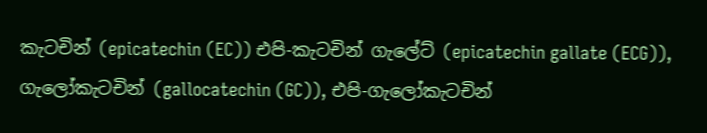කැටචින් (epicatechin (EC)) එපි-කැටචින් ගැලේට් (epicatechin gallate (ECG)), ගැලෝකැටචින් (gallocatechin (GC)), එපි-ගැලෝකැටචින්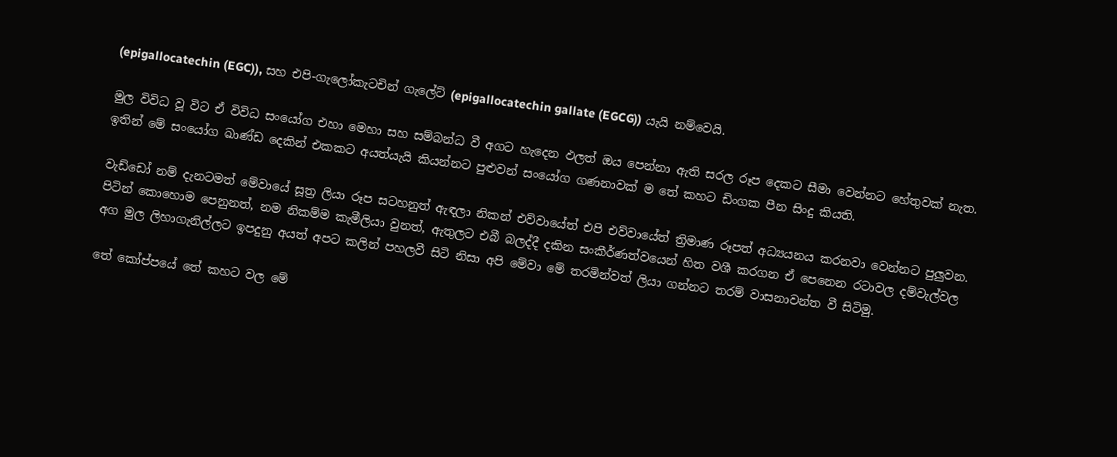(epigallocatechin (EGC)), සහ එපි-ගැලෝකැටචින් ගැලේට් (epigallocatechin gallate (EGCG)) යැයි නම්වෙයි.

මුල විවිධ වූ විට ඒ විවිධ සංයෝග එහා මෙහා සහ සම්බන්ධ වී අගට හැදෙන ඵලත් ඔය පෙන්නා ඇති සරල රූප දෙකට සීමා වෙන්නට හේතුවක් නැත. ඉතින් මේ සංයෝග ඛාණ්ඩ දෙකින් එකකට අයත්යැයි කියන්නට පුළුවන් සංයෝග ගණනාවක් ම තේ කහට ඩිංගක පීන සිංදු කියති.

වැඩ්ඩෝ නම් දැනටමත් මේවායේ සූත්‍ර ලියා රූප සටහනුත් ඇඳලා නිකන් එව්වායේත් එපි එව්වායේත් ත්‍රිමාණ රූපත් අධ්‍යයනය කරනවා වෙන්නට පුලුවන. පිටින් කොහොම පෙනුනත්, නම නිකම්ම කැමීලියා වුනත්, ඇතුලට එබී බලද්දී දකින සංකීර්ණත්වයෙන් හිත වශී කරගන ඒ පෙනෙන රටාවල දම්වැල්වල අග මුල ලිහාගැනිල්ලට ඉපදුනු අයත් අපට කලින් පහලවී සිටි නිසා අපි මේවා මේ තරමින්වත් ලියා ගන්නට තරම් වාසනාවන්ත වී සිටිමු.

තේ කෝප්පයේ තේ කහට වල මේ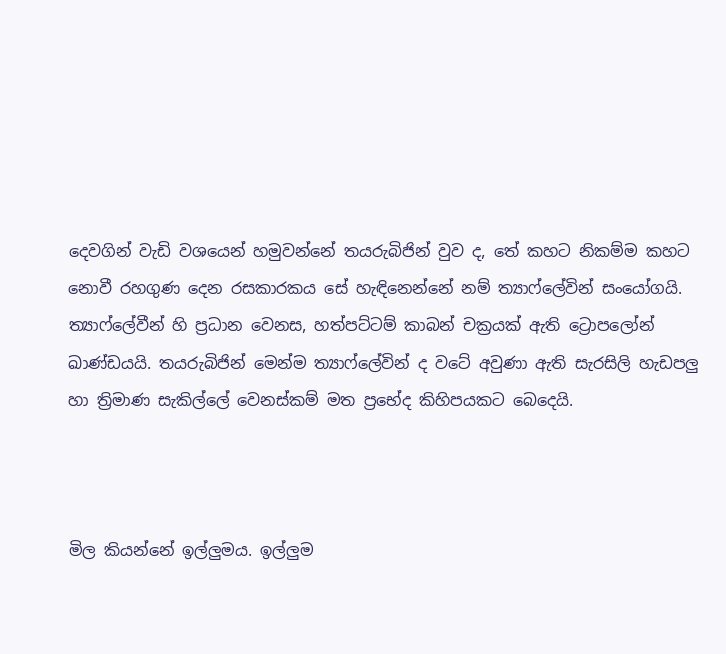දෙවගින් වැඩි වශයෙන් හමුවන්නේ තයරුබිජින් වුව ද, තේ කහට නිකම්ම කහට නොවී රහගුණ දෙන රසකාරකය සේ හැඳිනෙන්නේ නම් ත්‍යාෆ්ලේවින් සංයෝගයි. ත්‍යාෆ්ලේවීන් හි ප්‍රධාන වෙනස, හත්පට්ටම් කාබන් චක්‍රයක් ඇති ට්‍රොපලෝන් ඛාණ්ඩයයි. තයරුබිජින් මෙන්ම ත්‍යාෆ්ලේවින් ද වටේ අවුණා ඇති සැරසිලි හැඩපලු හා ත්‍රිමාණ සැකිල්ලේ වෙනස්කම් මත ප්‍රභේද කිහිපයකට බෙදෙයි.



මිල කියන්නේ ඉල්ලුමය. ඉල්ලුම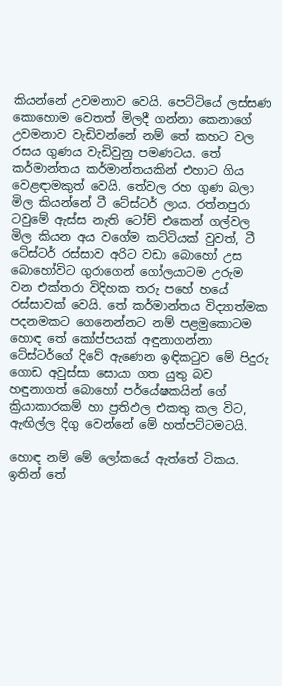කියන්නේ උවමනාව වෙයි. පෙට්ටියේ ලස්සණ කොහොම වෙතත් මිලදී ගන්නා කෙනාගේ උවමනාව වැඩිවන්නේ නම් තේ කහට වල රසය ගුණය වැඩිවුනු පමණටය. තේ කර්මාන්තය කර්මාන්තයකින් එහාට ගිය වෙළඳාමකුත් වෙයි. තේවල රහ ගුණ බලා මිල කියන්නේ ටී ටේස්ටර් ලාය. රත්නපුරා ටවුමේ ඇස්ස නැති ටෝච් එකෙන් ගල්වල මිල කියන අය වගේම කට්ටියක් වුවත්, ටී ටේස්ටර් රස්සාව අරිට වඩා බොහෝ උස බොහෝවිට ගුරාගෙන් ගෝලයාටම උරුම වන එක්තරා විදිහක තරු පහේ හයේ රස්සාවක් වෙයි. තේ කර්මාන්තය විද්‍යාත්මක පදනමකට ගෙනෙන්නට නම් පළමුකොටම හොඳ තේ කෝප්පයක් අඳුනාගන්නා ටේස්ටර්ගේ දිවේ ඇණෙන ඉඳිකටුව මේ පිදුරු ගොඩ අවුස්සා සොයා ගත යුතු බව හඳුනාගත් බොහෝ පර්යේෂකයින් ගේ ක්‍රියාකාරකම් හා ප්‍රතිඵල එකතු කල විට, ඇඟිල්ල දිගු වෙන්නේ මේ හත්පට්ටමටයි.

හොඳ නම් මේ ලෝකයේ ඇත්තේ ටිකය. ඉතින් තේ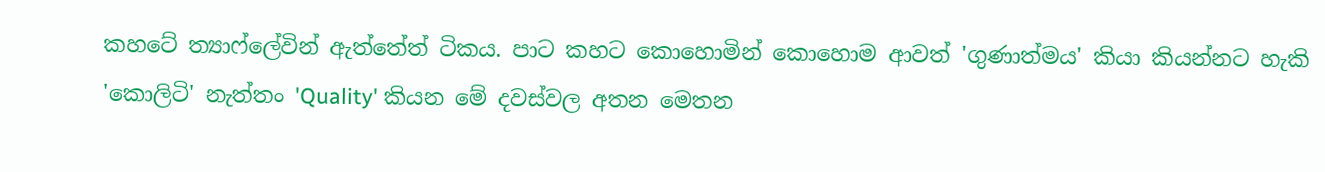කහටේ ත්‍යාෆ්ලේවින් ඇත්තේත් ටිකය. පාට කහට කොහොමින් කොහොම ආවත් 'ගුණාත්මය' කියා කියන්නට හැකි 'කොලිටි' නැත්තං 'Quality' කියන මේ දවස්වල අතන මෙතන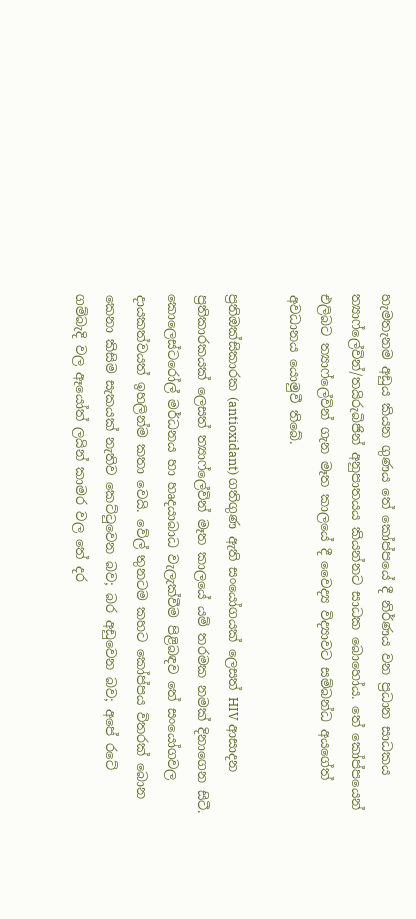හැමතැනම අඩුය කියන ගුණය තේ කෝප්පයේ දී නිර්ණය වන ප්‍රධාන සාධකය ත්‍යාෆ්ලේවින්/තයිරුබිජින් අනුපාතයය කියන්නට සාධක බොහෝය. තේ කෝප්පයෙන් එලිබට ත්‍යාෆ්ලේවින් ගැන මෑත කාලයේ දී වෛද්‍ය විද්‍යාවට සම්බන්ධ අයගේත් අවධානය යොමුවී තිබේ.

ප්‍රතිඔක්සිකාරක (antioxidant) ගතිගුණ ඇති සංයෝගයක් ලෙසත් HIV ආසාදන ප්‍රතිකාරකයක් ලෙසත් ත්‍යාෆ්ලේවින් මෑත කාලයේ යම් තරමක නමක් දිනාගෙන සිටී. කොලෙස්ටරෝල් මර්ධනය හා හෘදයාබාධ වැලැක්වීම පිළිබඳව තේ සංයෝගවල දායකත්වයත් ඉහලින්ම කතා වෙයි. වේල් තුනටම කහට කෝප්පය විතරක් බොන කෙනා කිසිම සැකයක් නැතිව කෙට්ටුවෙන බව; බර අඩුවෙන බව; අපේ රටේ ගම්බැදි වල ඈයෝත් ලයින් කාමර වල තේ දර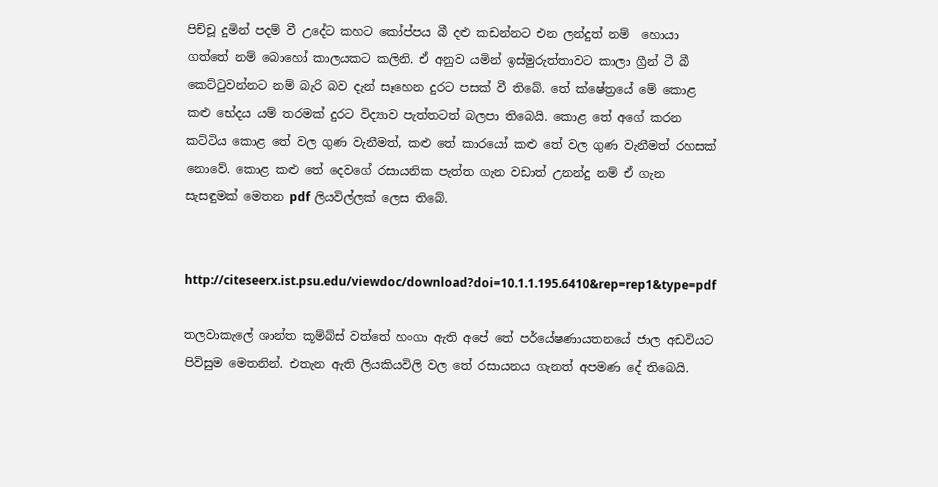පිච්චූ දුමින් පදම් වී උදේට කහට කෝප්පය බී දළු කඩන්නට එන ලන්දුත් නම්  හොයා ගත්තේ නම් බොහෝ කාලයකට කලිනි. ඒ අනුව යමින් ඉස්මුරුත්තාවට කාලා ග්‍රීන් ටී බී කෙට්ටුවන්නට නම් බැරි බව දැන් සෑහෙන දුරට පසක් වී තිබේ. තේ ක්ෂේත්‍රයේ මේ කොළ කළු භේදය යම් තරමක් දුරට විද්‍යාව පැත්තටත් බලපා තිබෙයි. කොළ තේ අගේ කරන කට්ටිය කොළ තේ වල ගුණ වැනීමත්, කළු තේ කාරයෝ කළු තේ වල ගුණ වැනීමත් රහසක් නොවේ. කොළ කළු තේ දෙවගේ රසායනික පැත්ත ගැන වඩාත් උනන්දු නම් ඒ ගැන සැසඳුමක් මෙතන pdf ලියවිල්ලක් ලෙස තිබේ.


http://citeseerx.ist.psu.edu/viewdoc/download?doi=10.1.1.195.6410&rep=rep1&type=pdf

තලවාකැලේ ශාන්ත කූම්බ්ස් වත්තේ හංගා ඇති අපේ තේ පර්යේෂණායතනයේ ජාල අඩවියට පිවිසුම මෙතනින්. එතැන ඇති ලියකියවිලි වල තේ රසායනය ගැනත් අපමණ දේ තිබෙයි.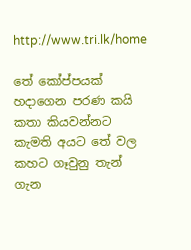http://www.tri.lk/home

තේ කෝප්පයක් හදාගෙන පරණ කයි කතා කියවන්නට කැමති අයට තේ වල කහට ගෑවුනු තැන් ගැන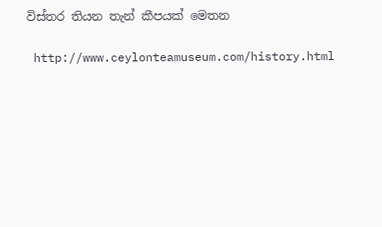විස්තර තියන තැන් කීපයක් මෙතන

 http://www.ceylonteamuseum.com/history.html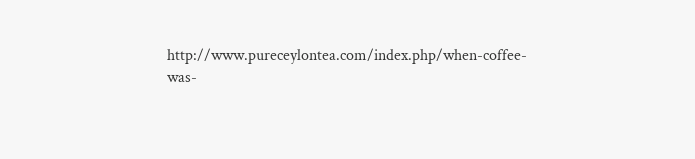http://www.pureceylontea.com/index.php/when-coffee-was-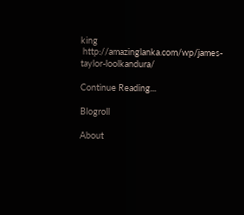king
 http://amazinglanka.com/wp/james-taylor-loolkandura/

Continue Reading...

Blogroll

About